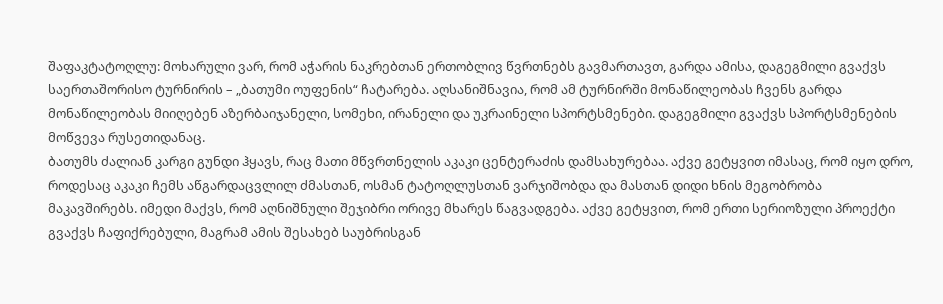შაფაკტატოღლუ: მოხარული ვარ, რომ აჭარის ნაკრებთან ერთობლივ წვრთნებს გავმართავთ, გარდა ამისა, დაგეგმილი გვაქვს საერთაშორისო ტურნირის – „ბათუმი ოუფენის“ ჩატარება. აღსანიშნავია, რომ ამ ტურნირში მონაწილეობას ჩვენს გარდა მონაწილეობას მიიღებენ აზერბაიჯანელი, სომეხი, ირანელი და უკრაინელი სპორტსმენები. დაგეგმილი გვაქვს სპორტსმენების მოწვევა რუსეთიდანაც.
ბათუმს ძალიან კარგი გუნდი ჰყავს, რაც მათი მწვრთნელის აკაკი ცენტერაძის დამსახურებაა. აქვე გეტყვით იმასაც, რომ იყო დრო, როდესაც აკაკი ჩემს აწგარდაცვლილ ძმასთან, ოსმან ტატოღლუსთან ვარჯიშობდა და მასთან დიდი ხნის მეგობრობა მაკავშირებს. იმედი მაქვს, რომ აღნიშნული შეჯიბრი ორივე მხარეს წაგვადგება. აქვე გეტყვით, რომ ერთი სერიოზული პროექტი გვაქვს ჩაფიქრებული, მაგრამ ამის შესახებ საუბრისგან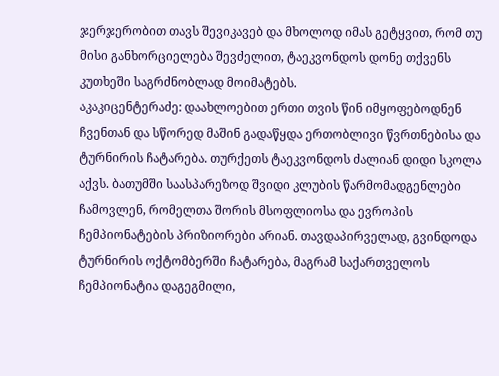ჯერჯერობით თავს შევიკავებ და მხოლოდ იმას გეტყვით, რომ თუ მისი განხორციელება შევძელით, ტაეკვონდოს დონე თქვენს კუთხეში საგრძნობლად მოიმატებს.
აკაკიცენტერაძე: დაახლოებით ერთი თვის წინ იმყოფებოდნენ ჩვენთან და სწორედ მაშინ გადაწყდა ერთობლივი წვრთნებისა და ტურნირის ჩატარება. თურქეთს ტაეკვონდოს ძალიან დიდი სკოლა აქვს. ბათუმში საასპარეზოდ შვიდი კლუბის წარმომადგენლები ჩამოვლენ, რომელთა შორის მსოფლიოსა და ევროპის ჩემპიონატების პრიზიორები არიან. თავდაპირველად, გვინდოდა ტურნირის ოქტომბერში ჩატარება, მაგრამ საქართველოს ჩემპიონატია დაგეგმილი,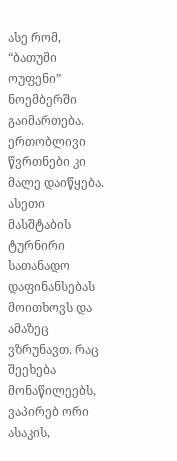ასე რომ, “ბათუმი ოუფენი” ნოემბერში გაიმართება. ერთობლივი წვრთნები კი მალე დაიწყება. ასეთი მასშტაბის ტურნირი სათანადო დაფინანსებას მოითხოვს და ამაზეც ვზრუნავთ. რაც შეეხება მონაწილეებს, ვაპირებ ორი ასაკის,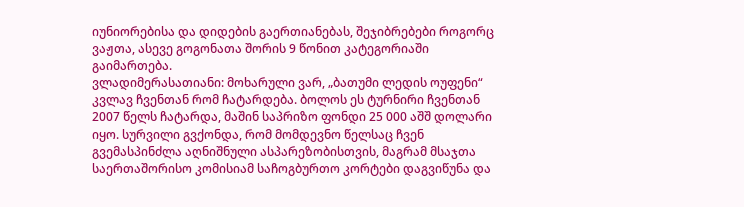იუნიორებისა და დიდების გაერთიანებას, შეჯიბრებები როგორც ვაჟთა, ასევე გოგონათა შორის 9 წონით კატეგორიაში გაიმართება.
ვლადიმერასათიანი: მოხარული ვარ, „ბათუმი ლედის ოუფენი“ კვლავ ჩვენთან რომ ჩატარდება. ბოლოს ეს ტურნირი ჩვენთან 2007 წელს ჩატარდა, მაშინ საპრიზო ფონდი 25 000 აშშ დოლარი იყო. სურვილი გვქონდა, რომ მომდევნო წელსაც ჩვენ გვემასპინძლა აღნიშნული ასპარეზობისთვის, მაგრამ მსაჯთა საერთაშორისო კომისიამ საჩოგბურთო კორტები დაგვიწუნა და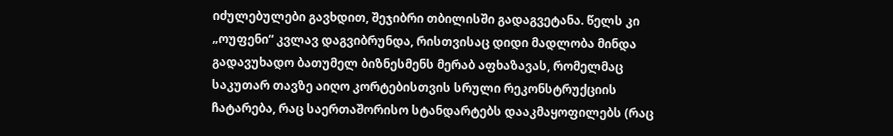იძულებულები გავხდით, შეჯიბრი თბილისში გადაგვეტანა. წელს კი „ოუფენი“ კვლავ დაგვიბრუნდა, რისთვისაც დიდი მადლობა მინდა გადავუხადო ბათუმელ ბიზნესმენს მერაბ აფხაზავას, რომელმაც საკუთარ თავზე აიღო კორტებისთვის სრული რეკონსტრუქციის ჩატარება, რაც საერთაშორისო სტანდარტებს დააკმაყოფილებს (რაც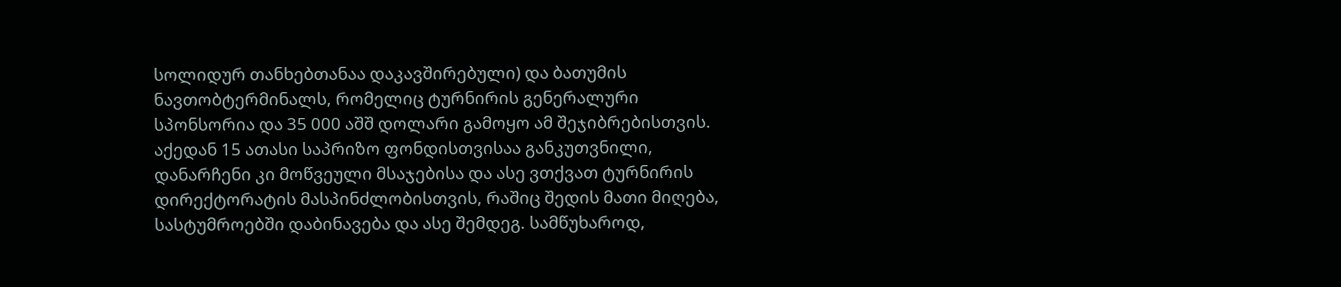სოლიდურ თანხებთანაა დაკავშირებული) და ბათუმის ნავთობტერმინალს, რომელიც ტურნირის გენერალური სპონსორია და 35 000 აშშ დოლარი გამოყო ამ შეჯიბრებისთვის. აქედან 15 ათასი საპრიზო ფონდისთვისაა განკუთვნილი, დანარჩენი კი მოწვეული მსაჯებისა და ასე ვთქვათ ტურნირის დირექტორატის მასპინძლობისთვის, რაშიც შედის მათი მიღება, სასტუმროებში დაბინავება და ასე შემდეგ. სამწუხაროდ,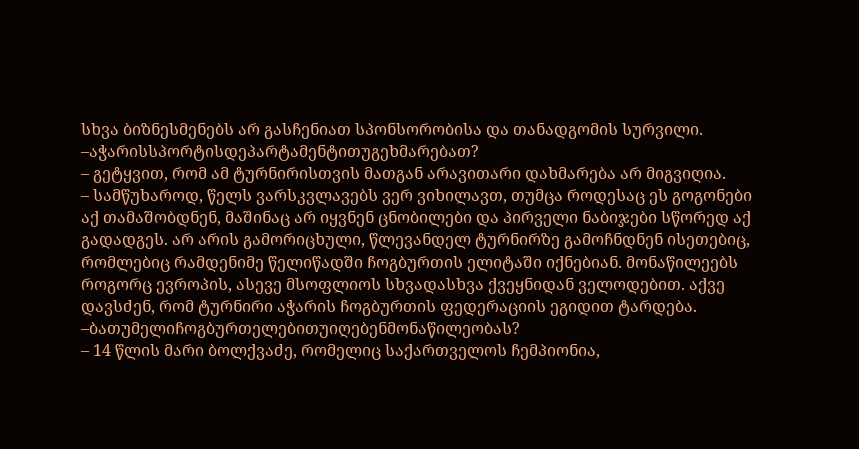სხვა ბიზნესმენებს არ გასჩენიათ სპონსორობისა და თანადგომის სურვილი.
–აჭარისსპორტისდეპარტამენტითუგეხმარებათ?
– გეტყვით, რომ ამ ტურნირისთვის მათგან არავითარი დახმარება არ მიგვიღია.
– სამწუხაროდ, წელს ვარსკვლავებს ვერ ვიხილავთ, თუმცა როდესაც ეს გოგონები აქ თამაშობდნენ, მაშინაც არ იყვნენ ცნობილები და პირველი ნაბიჯები სწორედ აქ გადადგეს. არ არის გამორიცხული, წლევანდელ ტურნირზე გამოჩნდნენ ისეთებიც, რომლებიც რამდენიმე წელიწადში ჩოგბურთის ელიტაში იქნებიან. მონაწილეებს როგორც ევროპის, ასევე მსოფლიოს სხვადასხვა ქვეყნიდან ველოდებით. აქვე დავსძენ, რომ ტურნირი აჭარის ჩოგბურთის ფედერაციის ეგიდით ტარდება.
–ბათუმელიჩოგბურთელებითუიღებენმონაწილეობას?
– 14 წლის მარი ბოლქვაძე, რომელიც საქართველოს ჩემპიონია,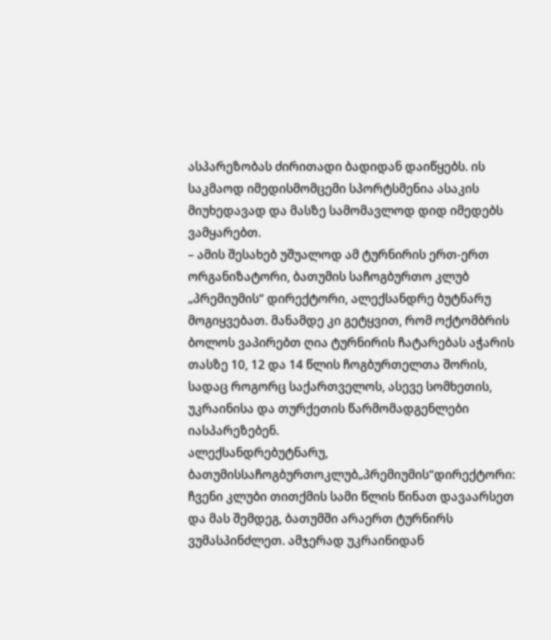ასპარეზობას ძირითადი ბადიდან დაიწყებს. ის საკმაოდ იმედისმომცემი სპორტსმენია ასაკის მიუხედავად და მასზე სამომავლოდ დიდ იმედებს ვამყარებთ.
– ამის შესახებ უშუალოდ ამ ტურნირის ერთ-ერთ ორგანიზატორი, ბათუმის საჩოგბურთო კლუბ „პრემიუმის“ დირექტორი, ალექსანდრე ბუტნარუ მოგიყვებათ. მანამდე კი გეტყვით, რომ ოქტომბრის ბოლოს ვაპირებთ ღია ტურნირის ჩატარებას აჭარის თასზე 10, 12 და 14 წლის ჩოგბურთელთა შორის, სადაც როგორც საქართველოს, ასევე სომხეთის, უკრაინისა და თურქეთის წარმომადგენლები იასპარეზებენ.
ალექსანდრებუტნარუ, ბათუმისსაჩოგბურთოკლუბ„პრემიუმის“დირექტორი: ჩვენი კლუბი თითქმის სამი წლის წინათ დავაარსეთ და მას შემდეგ, ბათუმში არაერთ ტურნირს ვუმასპინძლეთ. ამჯერად უკრაინიდან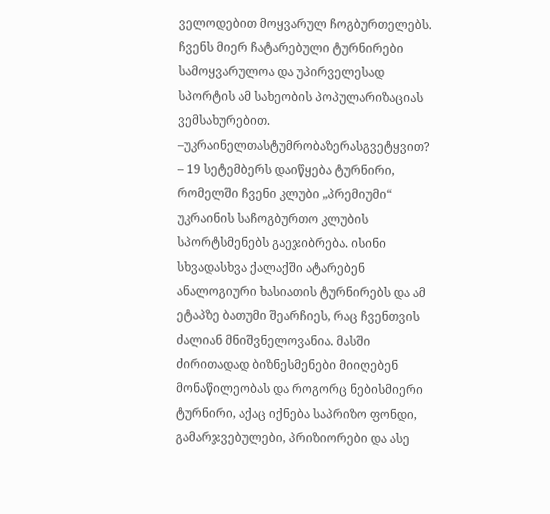ველოდებით მოყვარულ ჩოგბურთელებს. ჩვენს მიერ ჩატარებული ტურნირები სამოყვარულოა და უპირველესად სპორტის ამ სახეობის პოპულარიზაციას ვემსახურებით.
–უკრაინელთასტუმრობაზერასგვეტყვით?
– 19 სეტემბერს დაიწყება ტურნირი, რომელში ჩვენი კლუბი „პრემიუმი“ უკრაინის საჩოგბურთო კლუბის სპორტსმენებს გაეჯიბრება. ისინი სხვადასხვა ქალაქში ატარებენ ანალოგიური ხასიათის ტურნირებს და ამ ეტაპზე ბათუმი შეარჩიეს, რაც ჩვენთვის ძალიან მნიშვნელოვანია. მასში ძირითადად ბიზნესმენები მიიღებენ მონაწილეობას და როგორც ნებისმიერი ტურნირი, აქაც იქნება საპრიზო ფონდი, გამარჯვებულები, პრიზიორები და ასე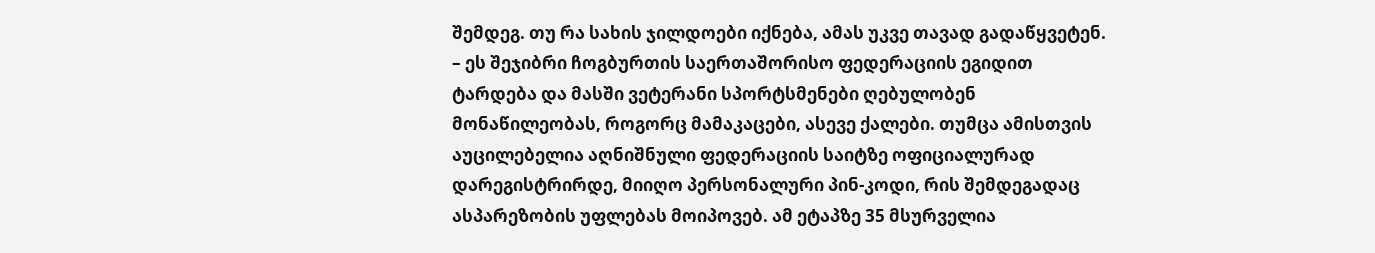შემდეგ. თუ რა სახის ჯილდოები იქნება, ამას უკვე თავად გადაწყვეტენ.
– ეს შეჯიბრი ჩოგბურთის საერთაშორისო ფედერაციის ეგიდით ტარდება და მასში ვეტერანი სპორტსმენები ღებულობენ მონაწილეობას, როგორც მამაკაცები, ასევე ქალები. თუმცა ამისთვის აუცილებელია აღნიშნული ფედერაციის საიტზე ოფიციალურად დარეგისტრირდე, მიიღო პერსონალური პინ-კოდი, რის შემდეგადაც ასპარეზობის უფლებას მოიპოვებ. ამ ეტაპზე 35 მსურველია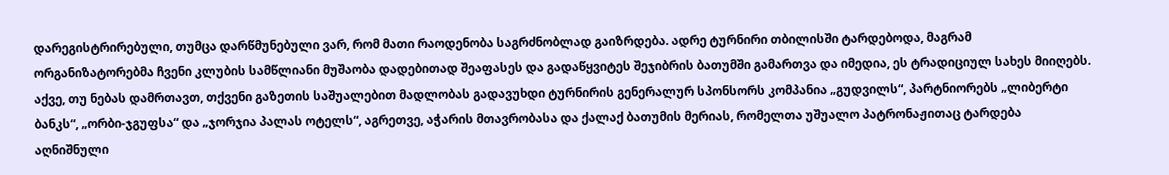დარეგისტრირებული, თუმცა დარწმუნებული ვარ, რომ მათი რაოდენობა საგრძნობლად გაიზრდება. ადრე ტურნირი თბილისში ტარდებოდა, მაგრამ ორგანიზატორებმა ჩვენი კლუბის სამწლიანი მუშაობა დადებითად შეაფასეს და გადაწყვიტეს შეჯიბრის ბათუმში გამართვა და იმედია, ეს ტრადიციულ სახეს მიიღებს. აქვე, თუ ნებას დამრთავთ, თქვენი გაზეთის საშუალებით მადლობას გადავუხდი ტურნირის გენერალურ სპონსორს კომპანია „გუდვილს“, პარტნიორებს „ლიბერტი ბანკს“, „ორბი-ჯგუფსა“ და „ჯორჯია პალას ოტელს“, აგრეთვე, აჭარის მთავრობასა და ქალაქ ბათუმის მერიას, რომელთა უშუალო პატრონაჟითაც ტარდება აღნიშნული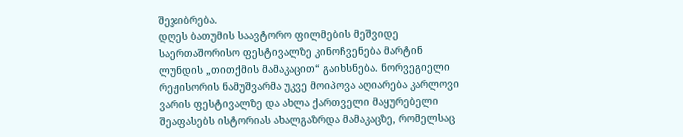შეჯიბრება.
დღეს ბათუმის საავტორო ფილმების მეშვიდე საერთაშორისო ფესტივალზე კინოჩვენება მარტინ ლუნდის „თითქმის მამაკაცით“ გაიხსნება. ნორვეგიელი რეჟისორის ნამუშვარმა უკვე მოიპოვა აღიარება კარლოვი ვარის ფესტივალზე და ახლა ქართველი მაყურებელი შეაფასებს ისტორიას ახალგაზრდა მამაკაცზე, რომელსაც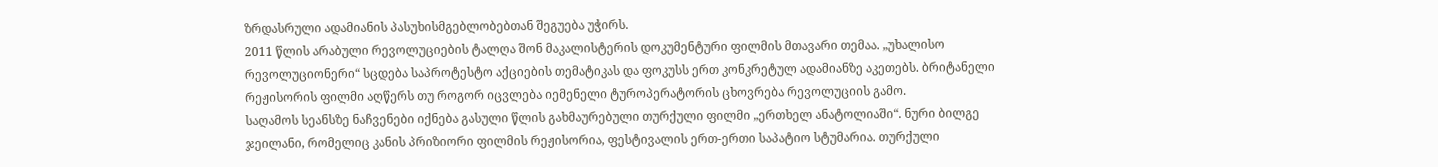ზრდასრული ადამიანის პასუხისმგებლობებთან შეგუება უჭირს.
2011 წლის არაბული რევოლუციების ტალღა შონ მაკალისტერის დოკუმენტური ფილმის მთავარი თემაა. „უხალისო რევოლუციონერი“ სცდება საპროტესტო აქციების თემატიკას და ფოკუსს ერთ კონკრეტულ ადამიანზე აკეთებს. ბრიტანელი რეჟისორის ფილმი აღწერს თუ როგორ იცვლება იემენელი ტუროპერატორის ცხოვრება რევოლუციის გამო.
საღამოს სეანსზე ნაჩვენები იქნება გასული წლის გახმაურებული თურქული ფილმი „ერთხელ ანატოლიაში“. ნური ბილგე ჯეილანი, რომელიც კანის პრიზიორი ფილმის რეჟისორია, ფესტივალის ერთ-ერთი საპატიო სტუმარია. თურქული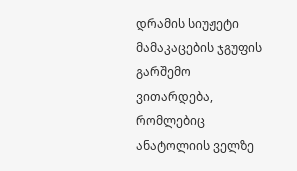დრამის სიუჟეტი მამაკაცების ჯგუფის გარშემო ვითარდება, რომლებიც ანატოლიის ველზე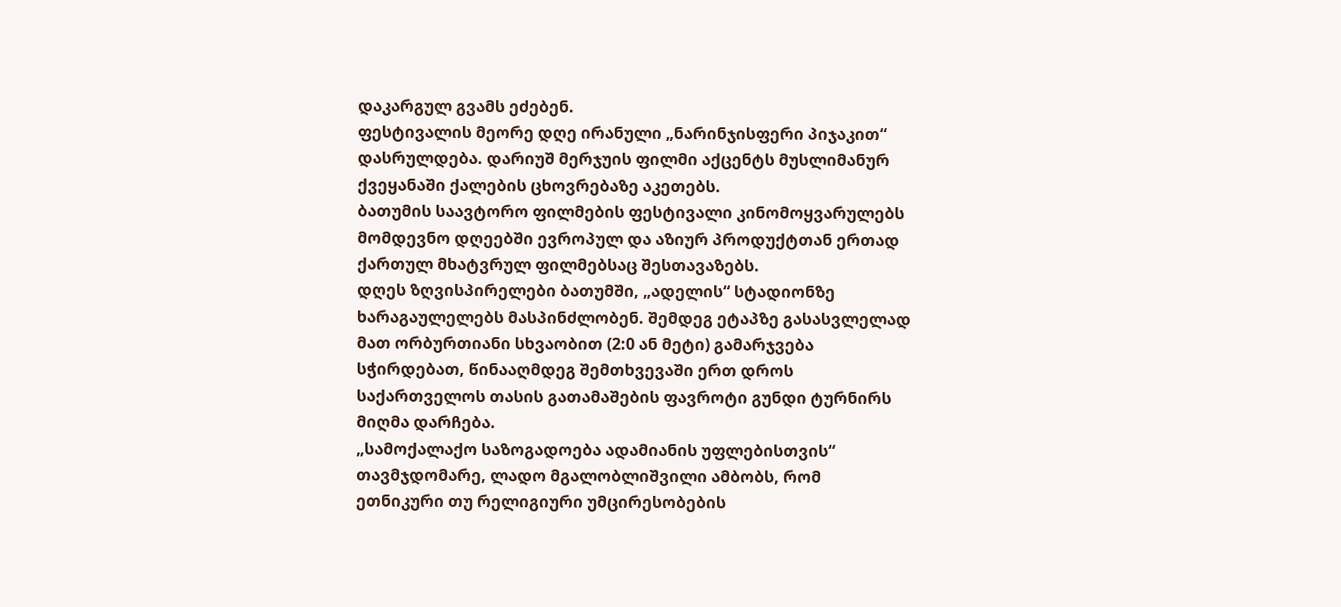დაკარგულ გვამს ეძებენ.
ფესტივალის მეორე დღე ირანული „ნარინჯისფერი პიჯაკით“ დასრულდება. დარიუშ მერჯუის ფილმი აქცენტს მუსლიმანურ ქვეყანაში ქალების ცხოვრებაზე აკეთებს.
ბათუმის საავტორო ფილმების ფესტივალი კინომოყვარულებს მომდევნო დღეებში ევროპულ და აზიურ პროდუქტთან ერთად ქართულ მხატვრულ ფილმებსაც შესთავაზებს.
დღეს ზღვისპირელები ბათუმში, „ადელის“ სტადიონზე ხარაგაულელებს მასპინძლობენ. შემდეგ ეტაპზე გასასვლელად მათ ორბურთიანი სხვაობით (2:0 ან მეტი) გამარჯვება სჭირდებათ, წინააღმდეგ შემთხვევაში ერთ დროს საქართველოს თასის გათამაშების ფავროტი გუნდი ტურნირს მიღმა დარჩება.
„სამოქალაქო საზოგადოება ადამიანის უფლებისთვის“ თავმჯდომარე, ლადო მგალობლიშვილი ამბობს, რომ ეთნიკური თუ რელიგიური უმცირესობების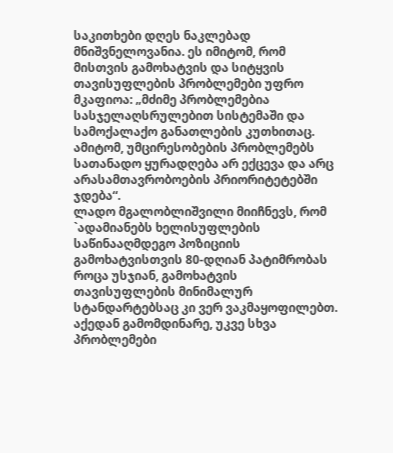საკითხები დღეს ნაკლებად მნიშვნელოვანია. ეს იმიტომ, რომ მისთვის გამოხატვის და სიტყვის თავისუფლების პრობლემები უფრო მკაფიოა: „მძიმე პრობლემებია სასჯელაღსრულებით სისტემაში და სამოქალაქო განათლების კუთხითაც. ამიტომ, უმცირესობების პრობლემებს სათანადო ყურადღება არ ექცევა და არც არასამთავრობოების პრიორიტეტებში ჯდება“.
ლადო მგალობლიშვილი მიიჩნევს, რომ `ადამიანებს ხელისუფლების საწინააღმდეგო პოზიციის გამოხატვისთვის 80-დღიან პატიმრობას როცა უსჯიან, გამოხატვის თავისუფლების მინიმალურ სტანდარტებსაც კი ვერ ვაკმაყოფილებთ. აქედან გამომდინარე, უკვე სხვა პრობლემები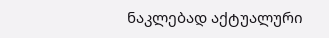ნაკლებად აქტუალური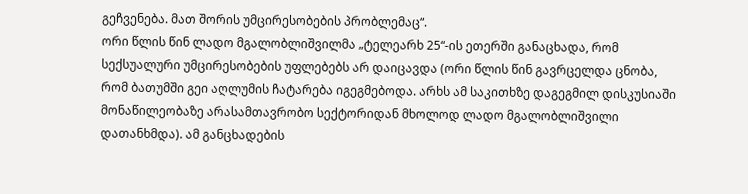გეჩვენება. მათ შორის უმცირესობების პრობლემაც“.
ორი წლის წინ ლადო მგალობლიშვილმა „ტელეარხ 25“-ის ეთერში განაცხადა, რომ სექსუალური უმცირესობების უფლებებს არ დაიცავდა (ორი წლის წინ გავრცელდა ცნობა, რომ ბათუმში გეი აღლუმის ჩატარება იგეგმებოდა. არხს ამ საკითხზე დაგეგმილ დისკუსიაში მონაწილეობაზე არასამთავრობო სექტორიდან მხოლოდ ლადო მგალობლიშვილი დათანხმდა). ამ განცხადების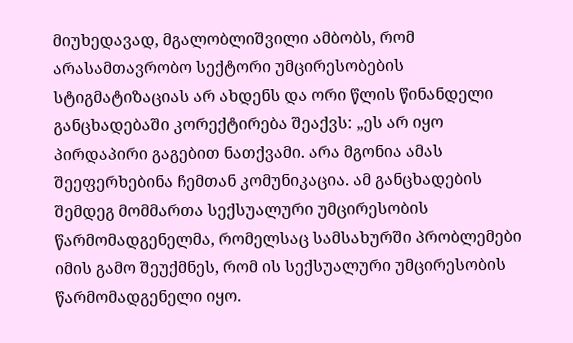მიუხედავად, მგალობლიშვილი ამბობს, რომ არასამთავრობო სექტორი უმცირესობების სტიგმატიზაციას არ ახდენს და ორი წლის წინანდელი განცხადებაში კორექტირება შეაქვს: „ეს არ იყო პირდაპირი გაგებით ნათქვამი. არა მგონია ამას შეეფერხებინა ჩემთან კომუნიკაცია. ამ განცხადების შემდეგ მომმართა სექსუალური უმცირესობის წარმომადგენელმა, რომელსაც სამსახურში პრობლემები იმის გამო შეუქმნეს, რომ ის სექსუალური უმცირესობის წარმომადგენელი იყო.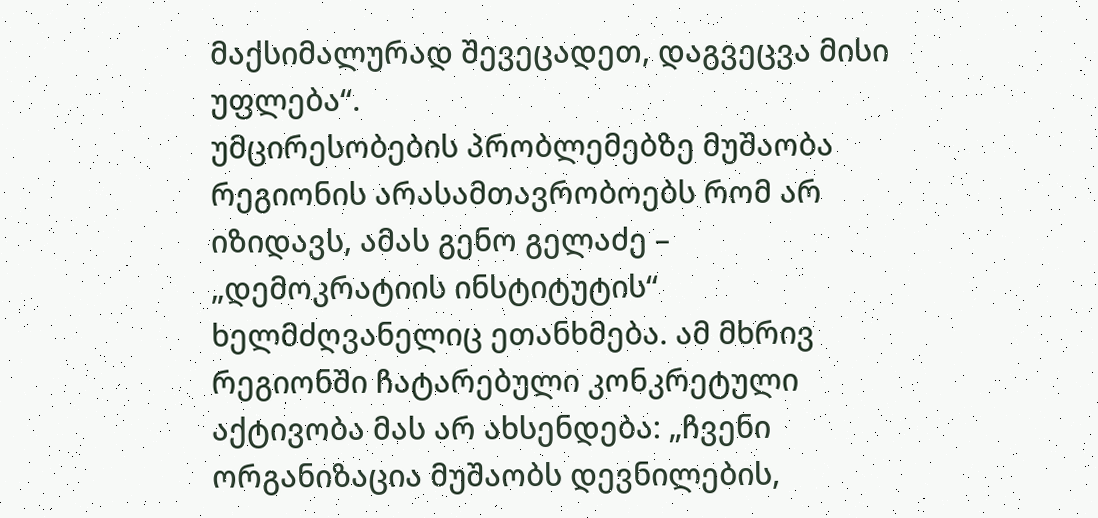მაქსიმალურად შევეცადეთ, დაგვეცვა მისი უფლება“.
უმცირესობების პრობლემებზე მუშაობა რეგიონის არასამთავრობოებს რომ არ იზიდავს, ამას გენო გელაძე – „დემოკრატიის ინსტიტუტის“ ხელმძღვანელიც ეთანხმება. ამ მხრივ რეგიონში ჩატარებული კონკრეტული აქტივობა მას არ ახსენდება: „ჩვენი ორგანიზაცია მუშაობს დევნილების,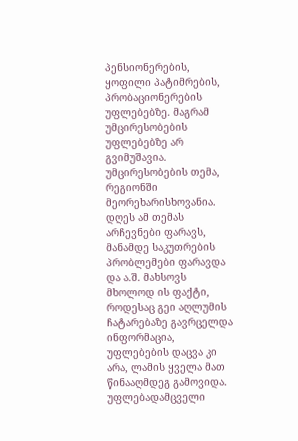პენსიონერების, ყოფილი პატიმრების, პრობაციონერების უფლებებზე. მაგრამ უმცირესობების უფლებებზე არ გვიმუშავია. უმცირესობების თემა, რეგიონში მეორეხარისხოვანია. დღეს ამ თემას არჩევნები ფარავს, მანამდე საკუთრების პრობლემები ფარავდა და ა.შ. მახსოვს მხოლოდ ის ფაქტი, როდესაც გეი აღლუმის ჩატარებაზე გავრცელდა ინფორმაცია, უფლებების დაცვა კი არა, ლამის ყველა მათ წინააღმდეგ გამოვიდა. უფლებადამცველი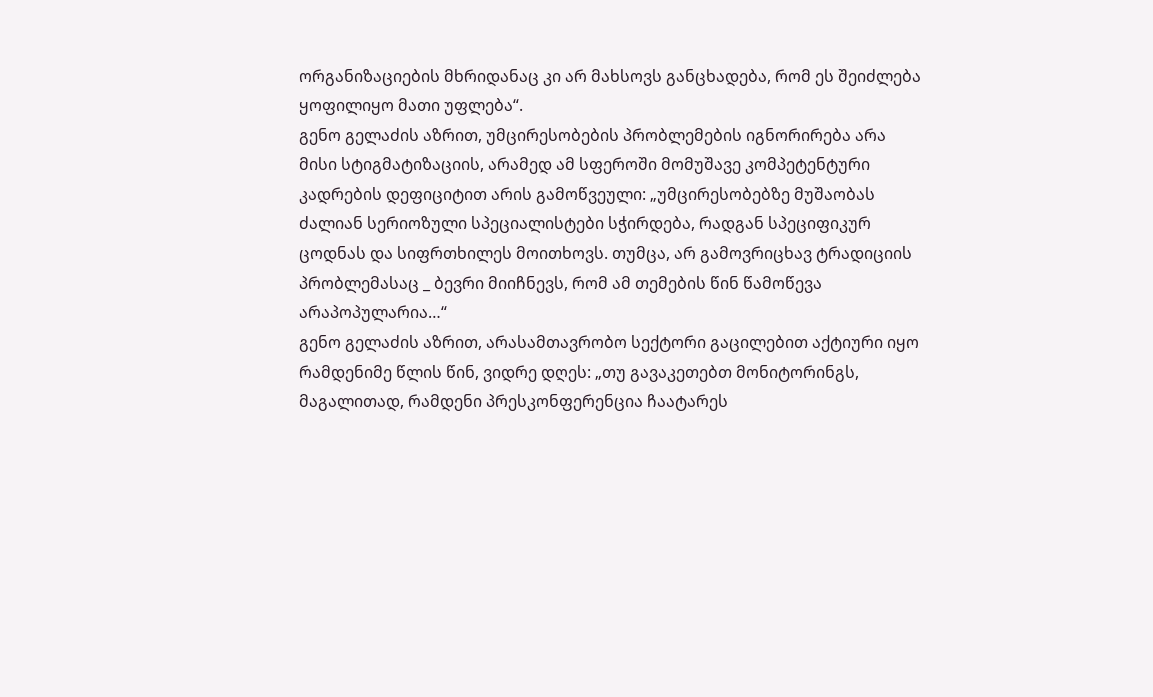ორგანიზაციების მხრიდანაც კი არ მახსოვს განცხადება, რომ ეს შეიძლება ყოფილიყო მათი უფლება“.
გენო გელაძის აზრით, უმცირესობების პრობლემების იგნორირება არა მისი სტიგმატიზაციის, არამედ ამ სფეროში მომუშავე კომპეტენტური კადრების დეფიციტით არის გამოწვეული: „უმცირესობებზე მუშაობას ძალიან სერიოზული სპეციალისტები სჭირდება, რადგან სპეციფიკურ ცოდნას და სიფრთხილეს მოითხოვს. თუმცა, არ გამოვრიცხავ ტრადიციის პრობლემასაც _ ბევრი მიიჩნევს, რომ ამ თემების წინ წამოწევა არაპოპულარია…“
გენო გელაძის აზრით, არასამთავრობო სექტორი გაცილებით აქტიური იყო რამდენიმე წლის წინ, ვიდრე დღეს: „თუ გავაკეთებთ მონიტორინგს, მაგალითად, რამდენი პრესკონფერენცია ჩაატარეს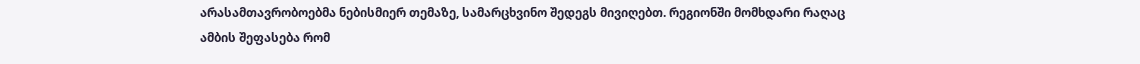არასამთავრობოებმა ნებისმიერ თემაზე, სამარცხვინო შედეგს მივიღებთ. რეგიონში მომხდარი რაღაც ამბის შეფასება რომ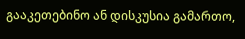გააკეთებინო ან დისკუსია გამართო,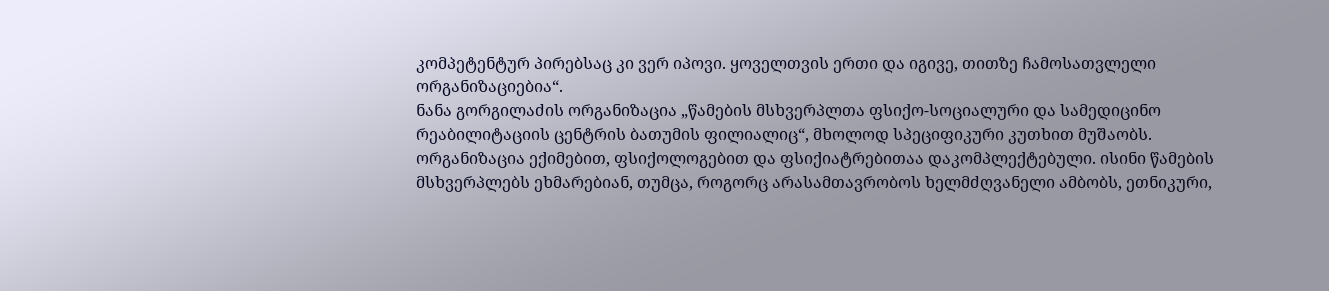კომპეტენტურ პირებსაც კი ვერ იპოვი. ყოველთვის ერთი და იგივე, თითზე ჩამოსათვლელი ორგანიზაციებია“.
ნანა გორგილაძის ორგანიზაცია „წამების მსხვერპლთა ფსიქო-სოციალური და სამედიცინო რეაბილიტაციის ცენტრის ბათუმის ფილიალიც“, მხოლოდ სპეციფიკური კუთხით მუშაობს. ორგანიზაცია ექიმებით, ფსიქოლოგებით და ფსიქიატრებითაა დაკომპლექტებული. ისინი წამების მსხვერპლებს ეხმარებიან, თუმცა, როგორც არასამთავრობოს ხელმძღვანელი ამბობს, ეთნიკური,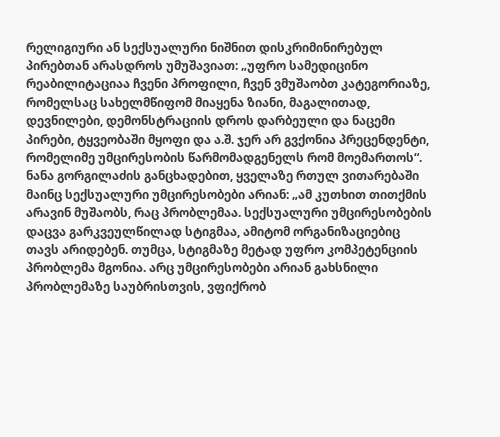რელიგიური ან სექსუალური ნიშნით დისკრიმინირებულ პირებთან არასდროს უმუშავიათ: „უფრო სამედიცინო რეაბილიტაციაა ჩვენი პროფილი, ჩვენ ვმუშაობთ კატეგორიაზე, რომელსაც სახელმწიფომ მიაყენა ზიანი, მაგალითად, დევნილები, დემონსტრაციის დროს დარბეული და ნაცემი პირები, ტყვეობაში მყოფი და ა.შ. ჯერ არ გვქონია პრეცენდენტი, რომელიმე უმცირესობის წარმომადგენელს რომ მოემართოს“.
ნანა გორგილაძის განცხადებით, ყველაზე რთულ ვითარებაში მაინც სექსუალური უმცირესობები არიან: „ამ კუთხით თითქმის არავინ მუშაობს, რაც პრობლემაა. სექსუალური უმცირესობების დაცვა გარკვეულწილად სტიგმაა, ამიტომ ორგანიზაციებიც თავს არიდებენ. თუმცა, სტიგმაზე მეტად უფრო კომპეტენციის პრობლემა მგონია. არც უმცირესობები არიან გახსნილი პრობლემაზე საუბრისთვის, ვფიქრობ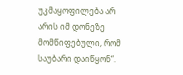უკმაყოფილება არ არის იმ დონეზე მომწიფებული, რომ საუბარი დაიწყონ“.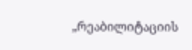„რეაბილიტაციის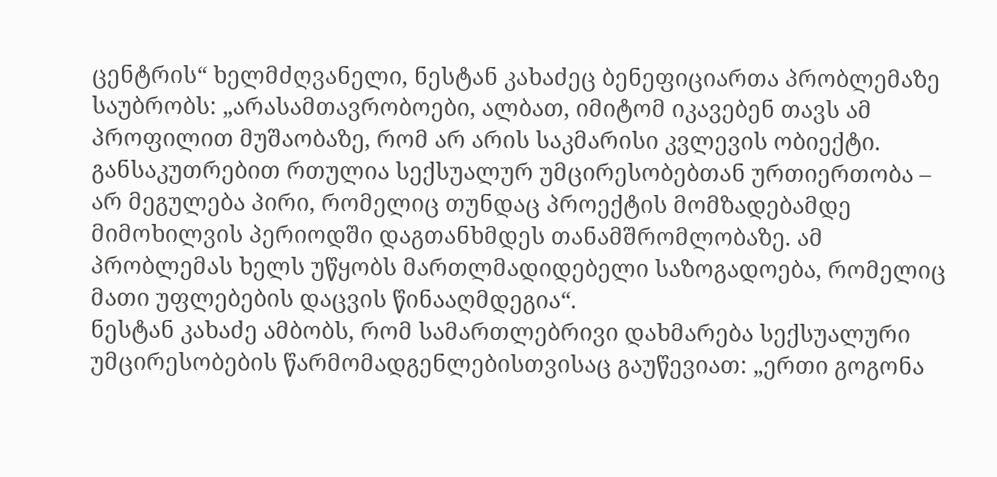ცენტრის“ ხელმძღვანელი, ნესტან კახაძეც ბენეფიციართა პრობლემაზე საუბრობს: „არასამთავრობოები, ალბათ, იმიტომ იკავებენ თავს ამ პროფილით მუშაობაზე, რომ არ არის საკმარისი კვლევის ობიექტი. განსაკუთრებით რთულია სექსუალურ უმცირესობებთან ურთიერთობა – არ მეგულება პირი, რომელიც თუნდაც პროექტის მომზადებამდე მიმოხილვის პერიოდში დაგთანხმდეს თანამშრომლობაზე. ამ პრობლემას ხელს უწყობს მართლმადიდებელი საზოგადოება, რომელიც მათი უფლებების დაცვის წინააღმდეგია“.
ნესტან კახაძე ამბობს, რომ სამართლებრივი დახმარება სექსუალური უმცირესობების წარმომადგენლებისთვისაც გაუწევიათ: „ერთი გოგონა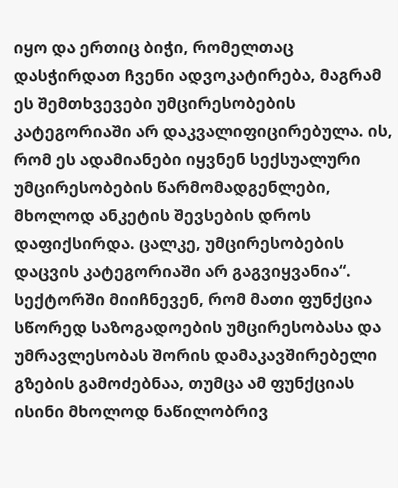იყო და ერთიც ბიჭი, რომელთაც დასჭირდათ ჩვენი ადვოკატირება, მაგრამ ეს შემთხვევები უმცირესობების კატეგორიაში არ დაკვალიფიცირებულა. ის, რომ ეს ადამიანები იყვნენ სექსუალური უმცირესობების წარმომადგენლები, მხოლოდ ანკეტის შევსების დროს დაფიქსირდა. ცალკე, უმცირესობების დაცვის კატეგორიაში არ გაგვიყვანია“.
სექტორში მიიჩნევენ, რომ მათი ფუნქცია სწორედ საზოგადოების უმცირესობასა და უმრავლესობას შორის დამაკავშირებელი გზების გამოძებნაა, თუმცა ამ ფუნქციას ისინი მხოლოდ ნაწილობრივ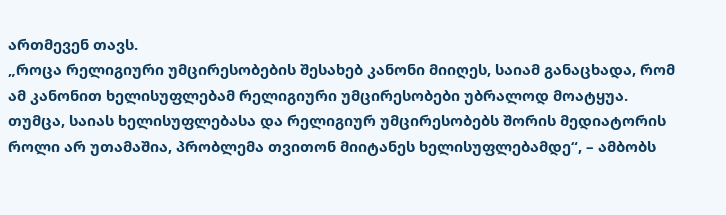ართმევენ თავს.
„როცა რელიგიური უმცირესობების შესახებ კანონი მიიღეს, საიამ განაცხადა, რომ ამ კანონით ხელისუფლებამ რელიგიური უმცირესობები უბრალოდ მოატყუა. თუმცა, საიას ხელისუფლებასა და რელიგიურ უმცირესობებს შორის მედიატორის როლი არ უთამაშია, პრობლემა თვითონ მიიტანეს ხელისუფლებამდე“, – ამბობს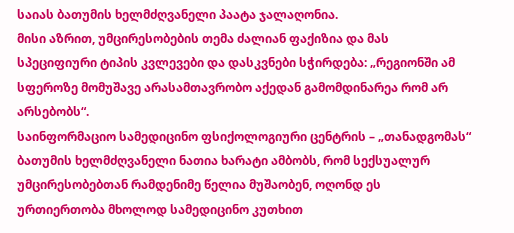საიას ბათუმის ხელმძღვანელი პაატა ჯალაღონია.
მისი აზრით, უმცირესობების თემა ძალიან ფაქიზია და მას სპეციფიური ტიპის კვლევები და დასკვნები სჭირდება: „რეგიონში ამ სფეროზე მომუშავე არასამთავრობო აქედან გამომდინარეა რომ არ არსებობს“.
საინფორმაციო სამედიცინო ფსიქოლოგიური ცენტრის – „თანადგომას“ ბათუმის ხელმძღვანელი ნათია ხარატი ამბობს, რომ სექსუალურ უმცირესობებთან რამდენიმე წელია მუშაობენ, ოღონდ ეს ურთიერთობა მხოლოდ სამედიცინო კუთხით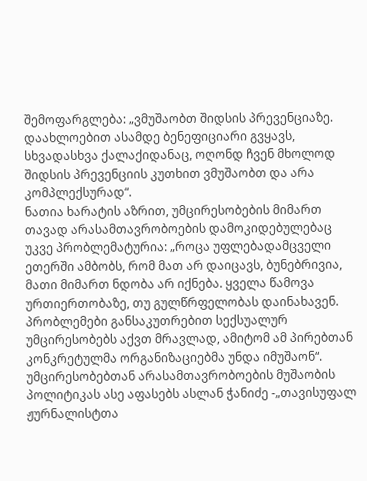შემოფარგლება: „ვმუშაობთ შიდსის პრევენციაზე. დაახლოებით ასამდე ბენეფიციარი გვყავს, სხვადასხვა ქალაქიდანაც, ოღონდ ჩვენ მხოლოდ შიდსის პრევენციის კუთხით ვმუშაობთ და არა კომპლექსურად“.
ნათია ხარატის აზრით, უმცირესობების მიმართ თავად არასამთავრობოების დამოკიდებულებაც უკვე პრობლემატურია: „როცა უფლებადამცველი ეთერში ამბობს, რომ მათ არ დაიცავს, ბუნებრივია, მათი მიმართ ნდობა არ იქნება. ყველა წამოვა ურთიერთობაზე, თუ გულწრფელობას დაინახავენ. პრობლემები განსაკუთრებით სექსუალურ უმცირესობებს აქვთ მრავლად, ამიტომ ამ პირებთან კონკრეტულმა ორგანიზაციებმა უნდა იმუშაონ“.
უმცირესობებთან არასამთავრობოების მუშაობის პოლიტიკას ასე აფასებს ასლან ჭანიძე -„თავისუფალ ჟურნალისტთა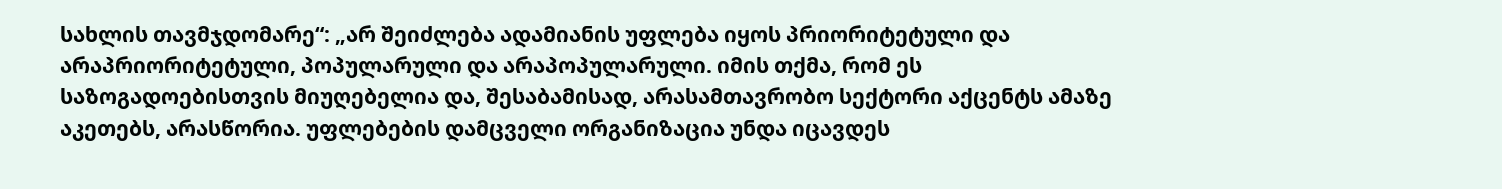სახლის თავმჯდომარე“: „არ შეიძლება ადამიანის უფლება იყოს პრიორიტეტული და არაპრიორიტეტული, პოპულარული და არაპოპულარული. იმის თქმა, რომ ეს საზოგადოებისთვის მიუღებელია და, შესაბამისად, არასამთავრობო სექტორი აქცენტს ამაზე აკეთებს, არასწორია. უფლებების დამცველი ორგანიზაცია უნდა იცავდეს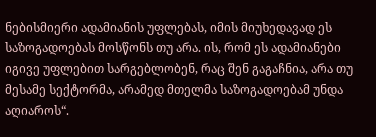ნებისმიერი ადამიანის უფლებას, იმის მიუხედავად ეს საზოგადოებას მოსწონს თუ არა. ის, რომ ეს ადამიანები იგივე უფლებით სარგებლობენ, რაც შენ გაგაჩნია, არა თუ მესამე სექტორმა, არამედ მთელმა საზოგადოებამ უნდა აღიაროს“.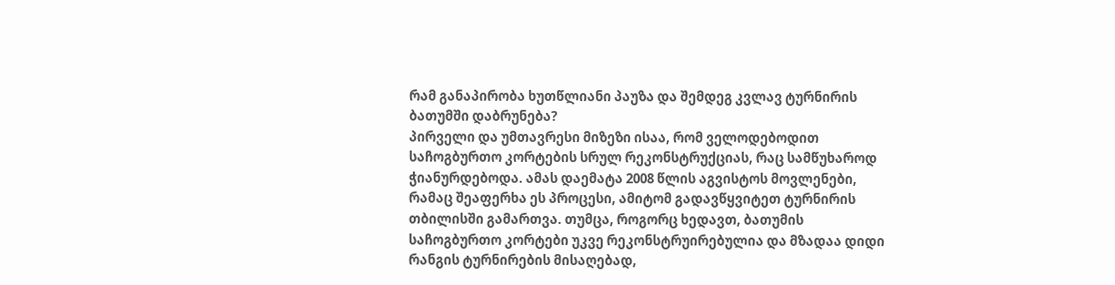რამ განაპირობა ხუთწლიანი პაუზა და შემდეგ კვლავ ტურნირის ბათუმში დაბრუნება?
პირველი და უმთავრესი მიზეზი ისაა, რომ ველოდებოდით საჩოგბურთო კორტების სრულ რეკონსტრუქციას, რაც სამწუხაროდ ჭიანურდებოდა. ამას დაემატა 2008 წლის აგვისტოს მოვლენები, რამაც შეაფერხა ეს პროცესი, ამიტომ გადავწყვიტეთ ტურნირის თბილისში გამართვა. თუმცა, როგორც ხედავთ, ბათუმის საჩოგბურთო კორტები უკვე რეკონსტრუირებულია და მზადაა დიდი რანგის ტურნირების მისაღებად,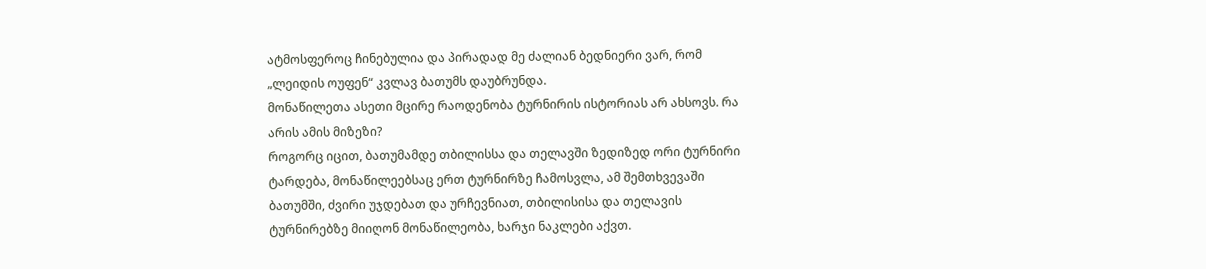ატმოსფეროც ჩინებულია და პირადად მე ძალიან ბედნიერი ვარ, რომ „ლეიდის ოუფენ“ კვლავ ბათუმს დაუბრუნდა.
მონაწილეთა ასეთი მცირე რაოდენობა ტურნირის ისტორიას არ ახსოვს. რა არის ამის მიზეზი?
როგორც იცით, ბათუმამდე თბილისსა და თელავში ზედიზედ ორი ტურნირი ტარდება, მონაწილეებსაც ერთ ტურნირზე ჩამოსვლა, ამ შემთხვევაში ბათუმში, ძვირი უჯდებათ და ურჩევნიათ, თბილისისა და თელავის ტურნირებზე მიიღონ მონაწილეობა, ხარჯი ნაკლები აქვთ.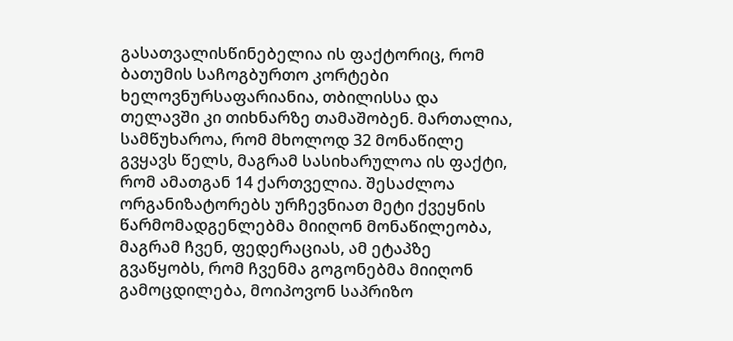გასათვალისწინებელია ის ფაქტორიც, რომ ბათუმის საჩოგბურთო კორტები ხელოვნურსაფარიანია, თბილისსა და თელავში კი თიხნარზე თამაშობენ. მართალია, სამწუხაროა, რომ მხოლოდ 32 მონაწილე გვყავს წელს, მაგრამ სასიხარულოა ის ფაქტი, რომ ამათგან 14 ქართველია. შესაძლოა ორგანიზატორებს ურჩევნიათ მეტი ქვეყნის წარმომადგენლებმა მიიღონ მონაწილეობა, მაგრამ ჩვენ, ფედერაციას, ამ ეტაპზე გვაწყობს, რომ ჩვენმა გოგონებმა მიიღონ გამოცდილება, მოიპოვონ საპრიზო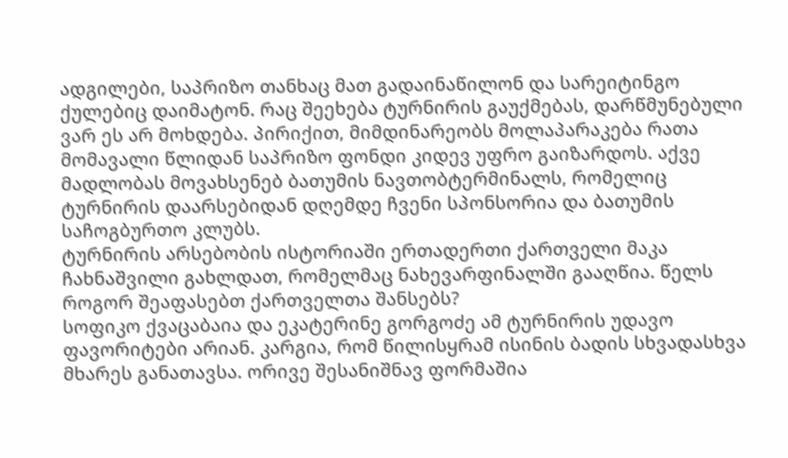ადგილები, საპრიზო თანხაც მათ გადაინაწილონ და სარეიტინგო ქულებიც დაიმატონ. რაც შეეხება ტურნირის გაუქმებას, დარწმუნებული ვარ ეს არ მოხდება. პირიქით, მიმდინარეობს მოლაპარაკება რათა მომავალი წლიდან საპრიზო ფონდი კიდევ უფრო გაიზარდოს. აქვე მადლობას მოვახსენებ ბათუმის ნავთობტერმინალს, რომელიც ტურნირის დაარსებიდან დღემდე ჩვენი სპონსორია და ბათუმის საჩოგბურთო კლუბს.
ტურნირის არსებობის ისტორიაში ერთადერთი ქართველი მაკა ჩახნაშვილი გახლდათ, რომელმაც ნახევარფინალში გააღწია. წელს როგორ შეაფასებთ ქართველთა შანსებს?
სოფიკო ქვაცაბაია და ეკატერინე გორგოძე ამ ტურნირის უდავო ფავორიტები არიან. კარგია, რომ წილისყრამ ისინის ბადის სხვადასხვა მხარეს განათავსა. ორივე შესანიშნავ ფორმაშია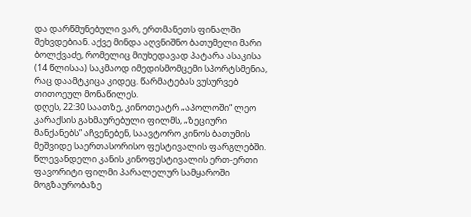და დარწმუნებული ვარ, ერთმანეთს ფინალში შეხვდებიან. აქვე მინდა აღვნიშნო ბათუმელი მარი ბოლქვაძე, რომელიც მიუხედავად პატარა ასაკისა (14 წლისაა) საკმაოდ იმედისმომცემი სპორტსმენია, რაც დაამტკიცა კიდეც. წარმატებას ვუსურვებ თითოეულ მონაწილეს.
დღეს, 22:30 საათზე, კინოთეატრ „აპოლოში“ ლეო კარაქსის გახმაურებული ფილმს, „ზეციური მანქანებს” აჩვენებენ, საავტორო კინოს ბათუმის მეშვიდე საერთასორისო ფესტივალის ფარგლებში.
წლევანდელი კანის კინოფესტივალის ერთ-ერთი ფავორიტი ფილმი პარალელურ სამყაროში მოგზაურობაზე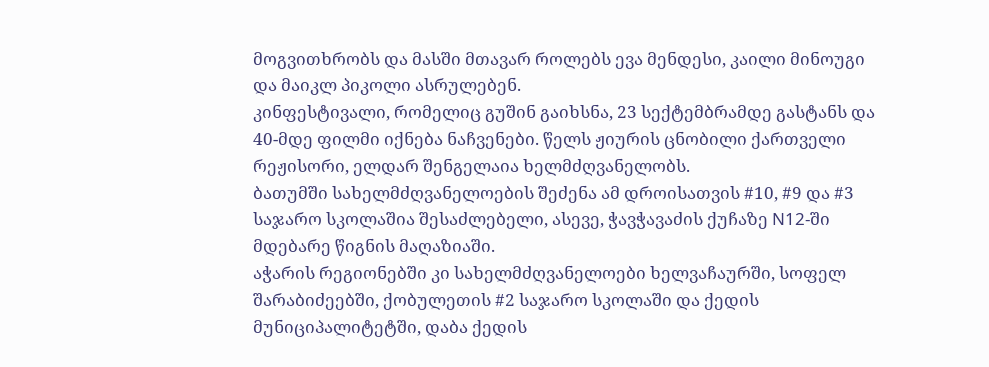მოგვითხრობს და მასში მთავარ როლებს ევა მენდესი, კაილი მინოუგი და მაიკლ პიკოლი ასრულებენ.
კინფესტივალი, რომელიც გუშინ გაიხსნა, 23 სექტემბრამდე გასტანს და 40-მდე ფილმი იქნება ნაჩვენები. წელს ჟიურის ცნობილი ქართველი რეჟისორი, ელდარ შენგელაია ხელმძღვანელობს.
ბათუმში სახელმძღვანელოების შეძენა ამ დროისათვის #10, #9 და #3 საჯარო სკოლაშია შესაძლებელი, ასევე, ჭავჭავაძის ქუჩაზე N12-ში მდებარე წიგნის მაღაზიაში.
აჭარის რეგიონებში კი სახელმძღვანელოები ხელვაჩაურში, სოფელ შარაბიძეებში, ქობულეთის #2 საჯარო სკოლაში და ქედის მუნიციპალიტეტში, დაბა ქედის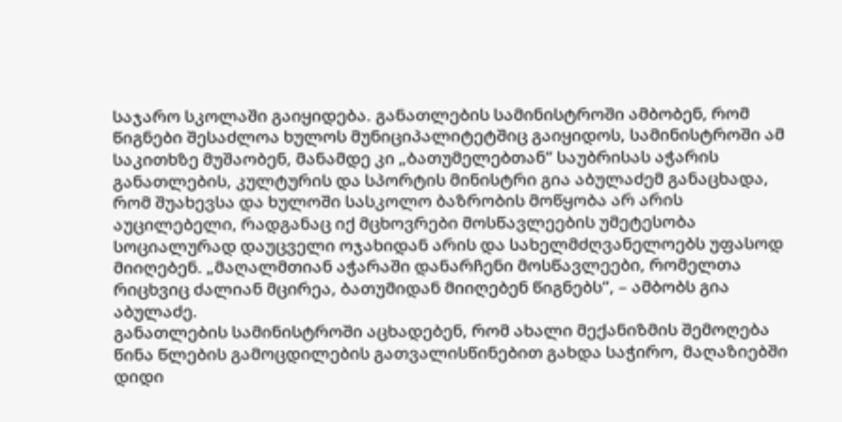საჯარო სკოლაში გაიყიდება. განათლების სამინისტროში ამბობენ, რომ წიგნები შესაძლოა ხულოს მუნიციპალიტეტშიც გაიყიდოს, სამინისტროში ამ საკითხზე მუშაობენ, მანამდე კი „ბათუმელებთან“ საუბრისას აჭარის განათლების, კულტურის და სპორტის მინისტრი გია აბულაძემ განაცხადა, რომ შუახევსა და ხულოში სასკოლო ბაზრობის მოწყობა არ არის აუცილებელი, რადგანაც იქ მცხოვრები მოსწავლეების უმეტესობა სოციალურად დაუცველი ოჯახიდან არის და სახელმძღვანელოებს უფასოდ მიიღებენ. „მაღალმთიან აჭარაში დანარჩენი მოსწავლეები, რომელთა რიცხვიც ძალიან მცირეა, ბათუმიდან მიიღებენ წიგნებს“, – ამბობს გია აბულაძე.
განათლების სამინისტროში აცხადებენ, რომ ახალი მექანიზმის შემოღება წინა წლების გამოცდილების გათვალისწინებით გახდა საჭირო, მაღაზიებში დიდი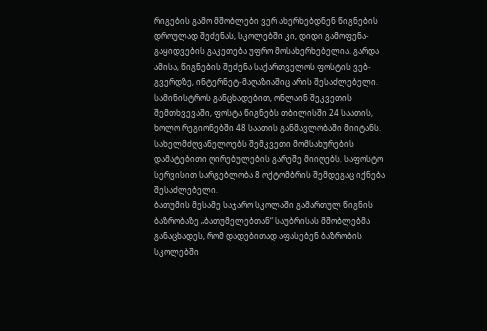რიგების გამო მშობლები ვერ ახერხებდნენ წიგნების დროულად შეძენას, სკოლებში კი, დიდი გამოფენა-გაყიდვების გაკეთება უფრო მოსახერხებელია. გარდა ამისა, წიგნების შეძენა საქართველოს ფოსტის ვებ-გვერდზე, ინტერნეტ-მაღაზიაშიც არის შესაძლებელი. სამინისტროს განცხადებით, ონლაინ შეკვეთის შემთხვევაში, ფოსტა წიგნებს თბილისში 24 საათის, ხოლო რეგიონებში 48 საათის განმავლობაში მიიტანს. სახელმძღვანელოებს შემკვეთი მომსახურების დამატებითი ღირებულების გარეშე მიიღებს. საფოსტო სერვისით სარგებლობა 8 ოქტომბრის შემდეგაც იქნება შესაძლებელი.
ბათუმის მესამე საჯარო სკოლაში გამართულ წიგნის ბაზრობაზე „ბათუმელებთან“ საუბრისას მშობლებმა განაცხადეს, რომ დადებითად აფასებენ ბაზრობის სკოლებში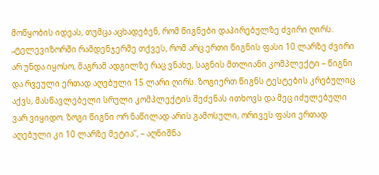მოწყობის იდეას, თუმცა აცხადებენ, რომ წიგნები დაპირებულზე ძვირი ღირს. „ტელევიზორში რამდენჯერმე თქვეს, რომ არც ერთი წიგნის ფასი 10 ლარზე ძვირი არ უნდა იყოსო, მაგრამ ადგილზე რაც ვნახე, საგნის მთლიანი კომპლექტი – წიგნი და რვეული ერთად აღებული 15 ლარი ღირს. ზოგიერთ წიგნს ტესტების კრებულიც აქვს, მასწავლებელი სრული კომპლექტის შეძენას ითხოვს და მეც იძულებული ვარ ვიყიდო. ზოგი წიგნი ორ ნაწილად არის გამოსული, ორივეს ფასი ერთად აღებული კი 10 ლარზე მეტია“, – აღნიშნა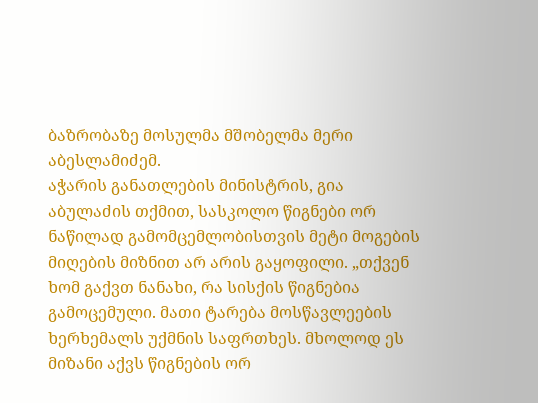ბაზრობაზე მოსულმა მშობელმა მერი აბესლამიძემ.
აჭარის განათლების მინისტრის, გია აბულაძის თქმით, სასკოლო წიგნები ორ ნაწილად გამომცემლობისთვის მეტი მოგების მიღების მიზნით არ არის გაყოფილი. „თქვენ ხომ გაქვთ ნანახი, რა სისქის წიგნებია გამოცემული. მათი ტარება მოსწავლეების ხერხემალს უქმნის საფრთხეს. მხოლოდ ეს მიზანი აქვს წიგნების ორ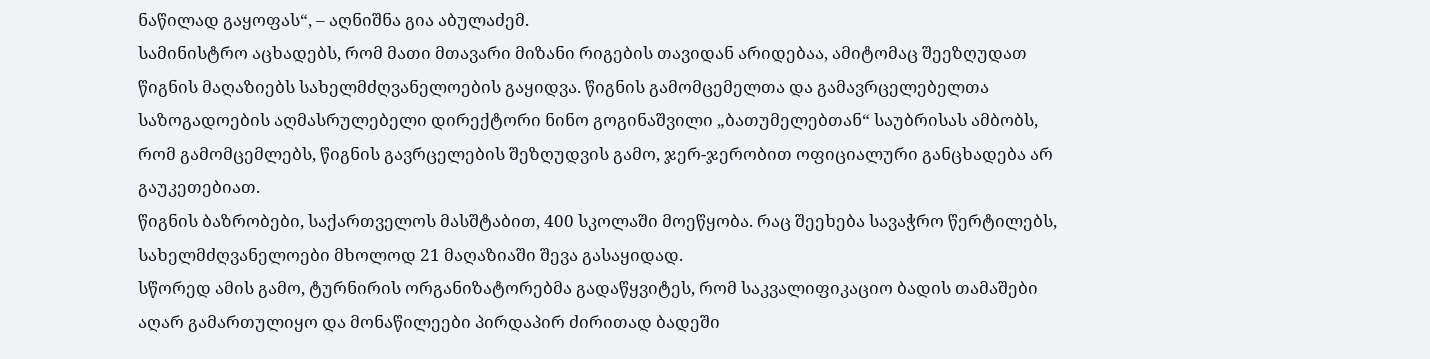ნაწილად გაყოფას“, – აღნიშნა გია აბულაძემ.
სამინისტრო აცხადებს, რომ მათი მთავარი მიზანი რიგების თავიდან არიდებაა, ამიტომაც შეეზღუდათ წიგნის მაღაზიებს სახელმძღვანელოების გაყიდვა. წიგნის გამომცემელთა და გამავრცელებელთა საზოგადოების აღმასრულებელი დირექტორი ნინო გოგინაშვილი „ბათუმელებთან“ საუბრისას ამბობს, რომ გამომცემლებს, წიგნის გავრცელების შეზღუდვის გამო, ჯერ-ჯერობით ოფიციალური განცხადება არ გაუკეთებიათ.
წიგნის ბაზრობები, საქართველოს მასშტაბით, 400 სკოლაში მოეწყობა. რაც შეეხება სავაჭრო წერტილებს, სახელმძღვანელოები მხოლოდ 21 მაღაზიაში შევა გასაყიდად.
სწორედ ამის გამო, ტურნირის ორგანიზატორებმა გადაწყვიტეს, რომ საკვალიფიკაციო ბადის თამაშები აღარ გამართულიყო და მონაწილეები პირდაპირ ძირითად ბადეში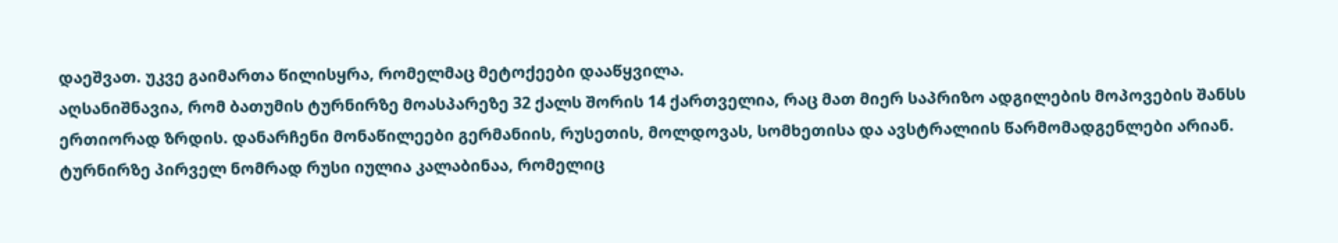დაეშვათ. უკვე გაიმართა წილისყრა, რომელმაც მეტოქეები დააწყვილა.
აღსანიშნავია, რომ ბათუმის ტურნირზე მოასპარეზე 32 ქალს შორის 14 ქართველია, რაც მათ მიერ საპრიზო ადგილების მოპოვების შანსს ერთიორად ზრდის. დანარჩენი მონაწილეები გერმანიის, რუსეთის, მოლდოვას, სომხეთისა და ავსტრალიის წარმომადგენლები არიან.
ტურნირზე პირველ ნომრად რუსი იულია კალაბინაა, რომელიც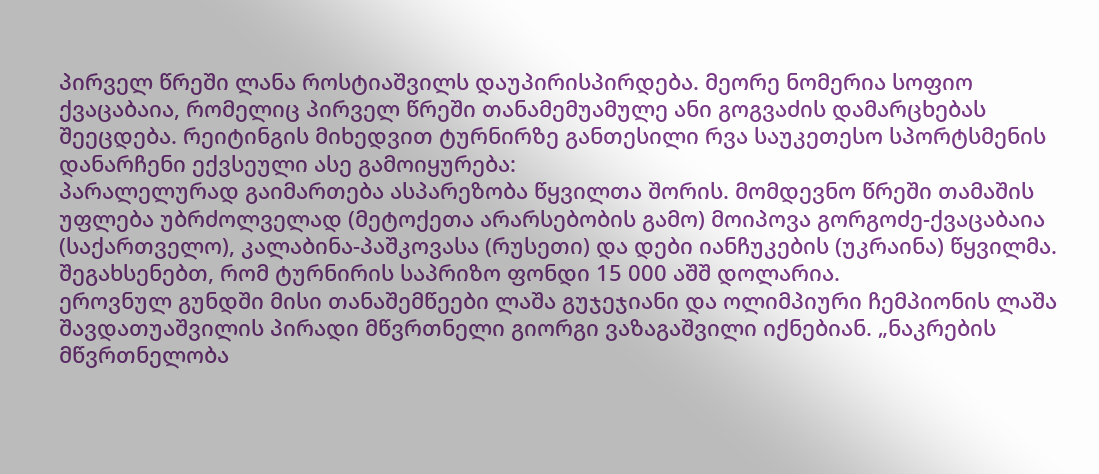პირველ წრეში ლანა როსტიაშვილს დაუპირისპირდება. მეორე ნომერია სოფიო ქვაცაბაია, რომელიც პირველ წრეში თანამემუამულე ანი გოგვაძის დამარცხებას შეეცდება. რეიტინგის მიხედვით ტურნირზე განთესილი რვა საუკეთესო სპორტსმენის დანარჩენი ექვსეული ასე გამოიყურება:
პარალელურად გაიმართება ასპარეზობა წყვილთა შორის. მომდევნო წრეში თამაშის უფლება უბრძოლველად (მეტოქეთა არარსებობის გამო) მოიპოვა გორგოძე-ქვაცაბაია (საქართველო), კალაბინა-პაშკოვასა (რუსეთი) და დები იანჩუკების (უკრაინა) წყვილმა.
შეგახსენებთ, რომ ტურნირის საპრიზო ფონდი 15 000 აშშ დოლარია.
ეროვნულ გუნდში მისი თანაშემწეები ლაშა გუჯეჯიანი და ოლიმპიური ჩემპიონის ლაშა შავდათუაშვილის პირადი მწვრთნელი გიორგი ვაზაგაშვილი იქნებიან. „ნაკრების მწვრთნელობა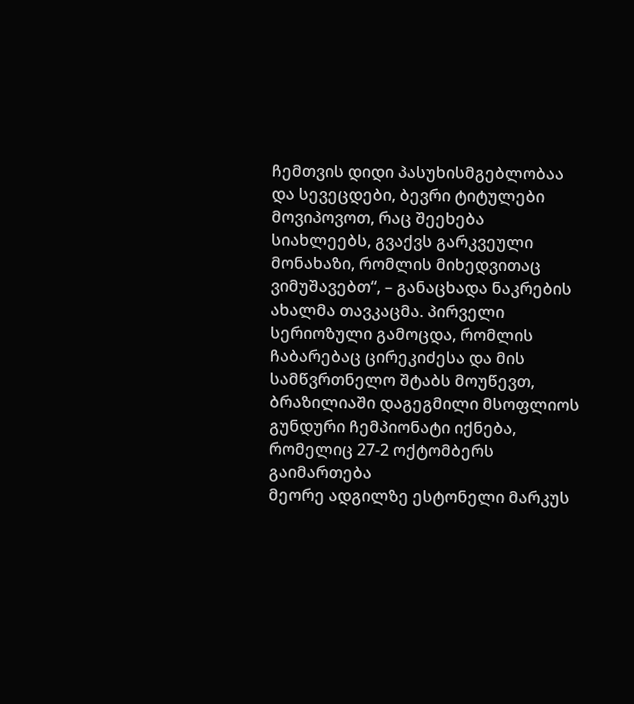ჩემთვის დიდი პასუხისმგებლობაა და სევეცდები, ბევრი ტიტულები მოვიპოვოთ, რაც შეეხება სიახლეებს, გვაქვს გარკვეული მონახაზი, რომლის მიხედვითაც ვიმუშავებთ“, – განაცხადა ნაკრების ახალმა თავკაცმა. პირველი სერიოზული გამოცდა, რომლის ჩაბარებაც ცირეკიძესა და მის სამწვრთნელო შტაბს მოუწევთ, ბრაზილიაში დაგეგმილი მსოფლიოს გუნდური ჩემპიონატი იქნება, რომელიც 27-2 ოქტომბერს გაიმართება
მეორე ადგილზე ესტონელი მარკუს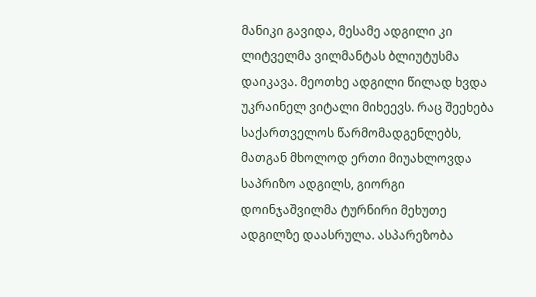მანიკი გავიდა, მესამე ადგილი კი ლიტველმა ვილმანტას ბლიუტუსმა დაიკავა. მეოთხე ადგილი წილად ხვდა უკრაინელ ვიტალი მიხეევს. რაც შეეხება საქართველოს წარმომადგენლებს, მათგან მხოლოდ ერთი მიუახლოვდა საპრიზო ადგილს, გიორგი დოინჯაშვილმა ტურნირი მეხუთე ადგილზე დაასრულა. ასპარეზობა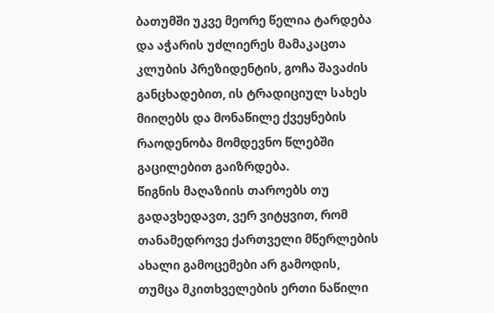ბათუმში უკვე მეორე წელია ტარდება და აჭარის უძლიერეს მამაკაცთა კლუბის პრეზიდენტის, გოჩა შავაძის განცხადებით, ის ტრადიციულ სახეს მიიღებს და მონაწილე ქვეყნების რაოდენობა მომდევნო წლებში გაცილებით გაიზრდება.
წიგნის მაღაზიის თაროებს თუ გადავხედავთ, ვერ ვიტყვით, რომ თანამედროვე ქართველი მწერლების ახალი გამოცემები არ გამოდის, თუმცა მკითხველების ერთი ნაწილი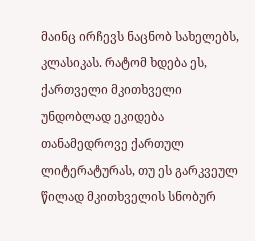მაინც ირჩევს ნაცნობ სახელებს, კლასიკას. რატომ ხდება ეს, ქართველი მკითხველი უნდობლად ეკიდება თანამედროვე ქართულ ლიტერატურას, თუ ეს გარკვეულ წილად მკითხველის სნობურ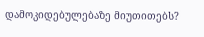დამოკიდებულებაზე მიუთითებს?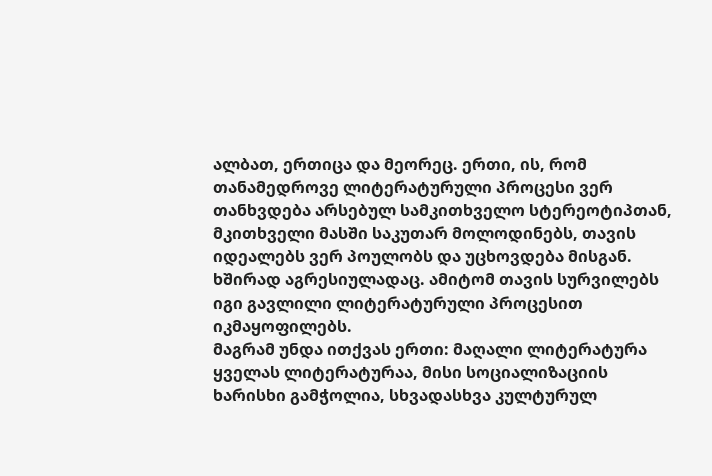ალბათ, ერთიცა და მეორეც. ერთი, ის, რომ თანამედროვე ლიტერატურული პროცესი ვერ თანხვდება არსებულ სამკითხველო სტერეოტიპთან, მკითხველი მასში საკუთარ მოლოდინებს, თავის იდეალებს ვერ პოულობს და უცხოვდება მისგან. ხშირად აგრესიულადაც. ამიტომ თავის სურვილებს იგი გავლილი ლიტერატურული პროცესით იკმაყოფილებს.
მაგრამ უნდა ითქვას ერთი: მაღალი ლიტერატურა ყველას ლიტერატურაა, მისი სოციალიზაციის ხარისხი გამჭოლია, სხვადასხვა კულტურულ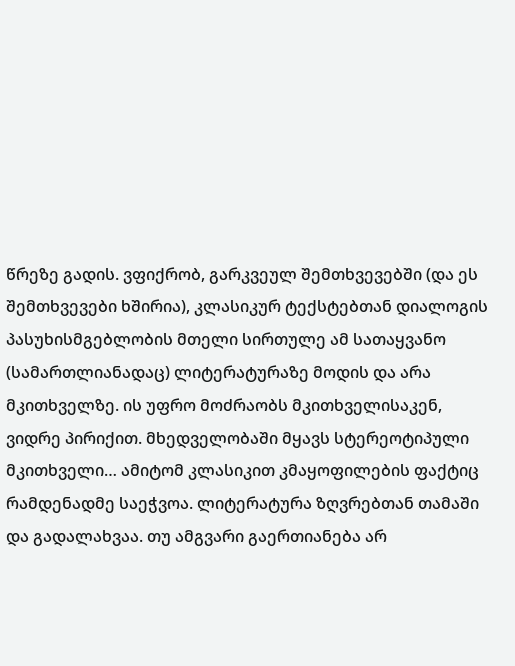წრეზე გადის. ვფიქრობ, გარკვეულ შემთხვევებში (და ეს შემთხვევები ხშირია), კლასიკურ ტექსტებთან დიალოგის პასუხისმგებლობის მთელი სირთულე ამ სათაყვანო (სამართლიანადაც) ლიტერატურაზე მოდის და არა მკითხველზე. ის უფრო მოძრაობს მკითხველისაკენ, ვიდრე პირიქით. მხედველობაში მყავს სტერეოტიპული მკითხველი… ამიტომ კლასიკით კმაყოფილების ფაქტიც რამდენადმე საეჭვოა. ლიტერატურა ზღვრებთან თამაში და გადალახვაა. თუ ამგვარი გაერთიანება არ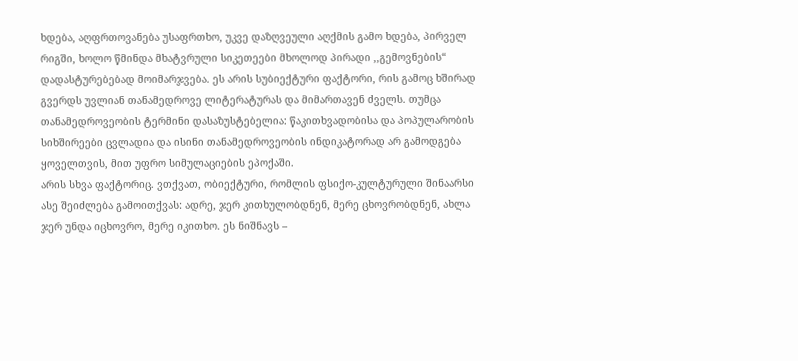ხდება, აღფრთოვანება უსაფრთხო, უკვე დაზღვეული აღქმის გამო ხდება, პირველ რიგში, ხოლო წმინდა მხატვრული სიკეთეები მხოლოდ პირადი ,,გემოვნების“ დადასტურებებად მოიმარჯვება. ეს არის სუბიექტური ფაქტორი, რის გამოც ხშირად გვერდს უვლიან თანამედროვე ლიტერატურას და მიმართავენ ძველს. თუმცა თანამედროვეობის ტერმინი დასაზუსტებელია: წაკითხვადობისა და პოპულარობის სიხშირეები ცვლადია და ისინი თანამედროვეობის ინდიკატორად არ გამოდგება ყოველთვის, მით უფრო სიმულაციების ეპოქაში.
არის სხვა ფაქტორიც. ვთქვათ, ობიექტური, რომლის ფსიქო-კულტურული შინაარსი ასე შეიძლება გამოითქვას: ადრე, ჯერ კითხულობდნენ, მერე ცხოვრობდნენ, ახლა ჯერ უნდა იცხოვრო, მერე იკითხო. ეს ნიშნავს –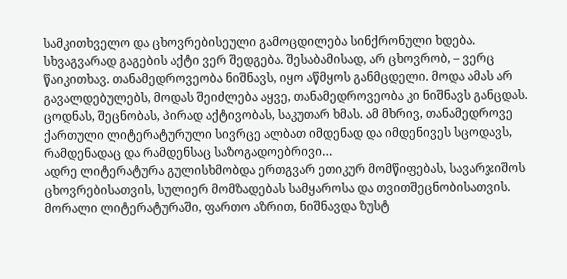სამკითხველო და ცხოვრებისეული გამოცდილება სინქრონული ხდება. სხვაგვარად გაგების აქტი ვერ შედგება. შესაბამისად, არ ცხოვრობ, – ვერც წაიკითხავ. თანამედროვეობა ნიშნავს, იყო აწმყოს განმცდელი. მოდა ამას არ გავალდებულებს, მოდას შეიძლება აყვე, თანამედროვეობა კი ნიშნავს განცდას. ცოდნას, შეცნობას, პირად აქტივობას, საკუთარ ხმას. ამ მხრივ, თანამედროვე ქართული ლიტერატურული სივრცე ალბათ იმდენად და იმდენივეს სცოდავს, რამდენადაც და რამდენსაც საზოგადოებრივი…
ადრე ლიტერატურა გულისხმობდა ერთგვარ ეთიკურ მომწიფებას, სავარჯიშოს ცხოვრებისათვის, სულიერ მომზადებას სამყაროსა და თვითშეცნობისათვის. მორალი ლიტერატურაში, ფართო აზრით, ნიშნავდა ზუსტ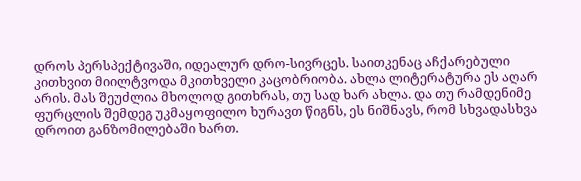დროს პერსპექტივაში, იდეალურ დრო-სივრცეს. საითკენაც აჩქარებული კითხვით მიილტვოდა მკითხველი კაცობრიობა. ახლა ლიტერატურა ეს აღარ არის. მას შეუძლია მხოლოდ გითხრას, თუ სად ხარ ახლა. და თუ რამდენიმე ფურცლის შემდეგ უკმაყოფილო ხურავთ წიგნს, ეს ნიშნავს, რომ სხვადასხვა დროით განზომილებაში ხართ.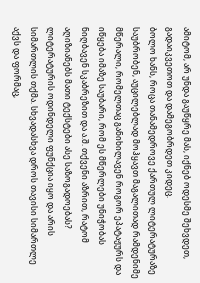ამიტომ, არ უნდა გაუწყრე მას, იქნებ ოდესმე შეხვდეთ, გადაიკვეთოთ და დამეგობრდეთ კიდეც.
ბოლო ხანს, როცა თანამედროვე ქართულ ლიტერატურაზე საუბრობენ, აუცილებლად მოჰყავთ მაგალითად რამდენიმე მწერალი, რომელთაც განიხილავენ როგორ ეპატაჟურს და იწყება იმაზე საუბარი, რომ ეს მწერლები უნიჭობას ნიღბავენ სკაბრეზით და ა.შ. თქვენი აზრით, რატომ აღიზიანებს მათი ტექსტები ასე საზოგადოებას?
ლიტერატურის ოდინდელი ფუნქცია იყო და არის სიმართლის თქმა. სხვადასხვა დროს თავისი სიმართლე აქვს და ფორმაც,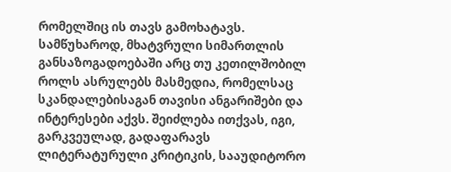რომელშიც ის თავს გამოხატავს. სამწუხაროდ, მხატვრული სიმართლის განსაზოგადოებაში არც თუ კეთილშობილ როლს ასრულებს მასმედია, რომელსაც სკანდალებისაგან თავისი ანგარიშები და ინტერესები აქვს. შეიძლება ითქვას, იგი, გარკვეულად, გადაფარავს ლიტერატურული კრიტიკის, სააუდიტორო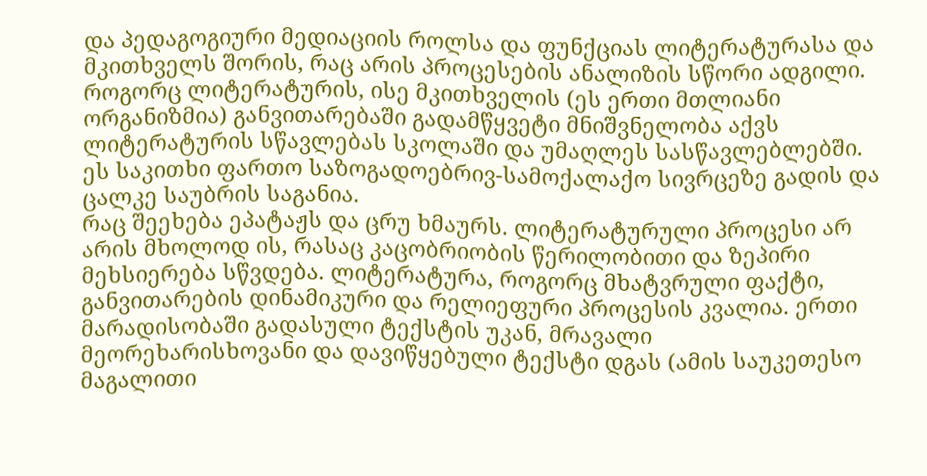და პედაგოგიური მედიაციის როლსა და ფუნქციას ლიტერატურასა და მკითხველს შორის, რაც არის პროცესების ანალიზის სწორი ადგილი.
როგორც ლიტერატურის, ისე მკითხველის (ეს ერთი მთლიანი ორგანიზმია) განვითარებაში გადამწყვეტი მნიშვნელობა აქვს ლიტერატურის სწავლებას სკოლაში და უმაღლეს სასწავლებლებში. ეს საკითხი ფართო საზოგადოებრივ-სამოქალაქო სივრცეზე გადის და ცალკე საუბრის საგანია.
რაც შეეხება ეპატაჟს და ცრუ ხმაურს. ლიტერატურული პროცესი არ არის მხოლოდ ის, რასაც კაცობრიობის წერილობითი და ზეპირი მეხსიერება სწვდება. ლიტერატურა, როგორც მხატვრული ფაქტი, განვითარების დინამიკური და რელიეფური პროცესის კვალია. ერთი მარადისობაში გადასული ტექსტის უკან, მრავალი მეორეხარისხოვანი და დავიწყებული ტექსტი დგას (ამის საუკეთესო მაგალითი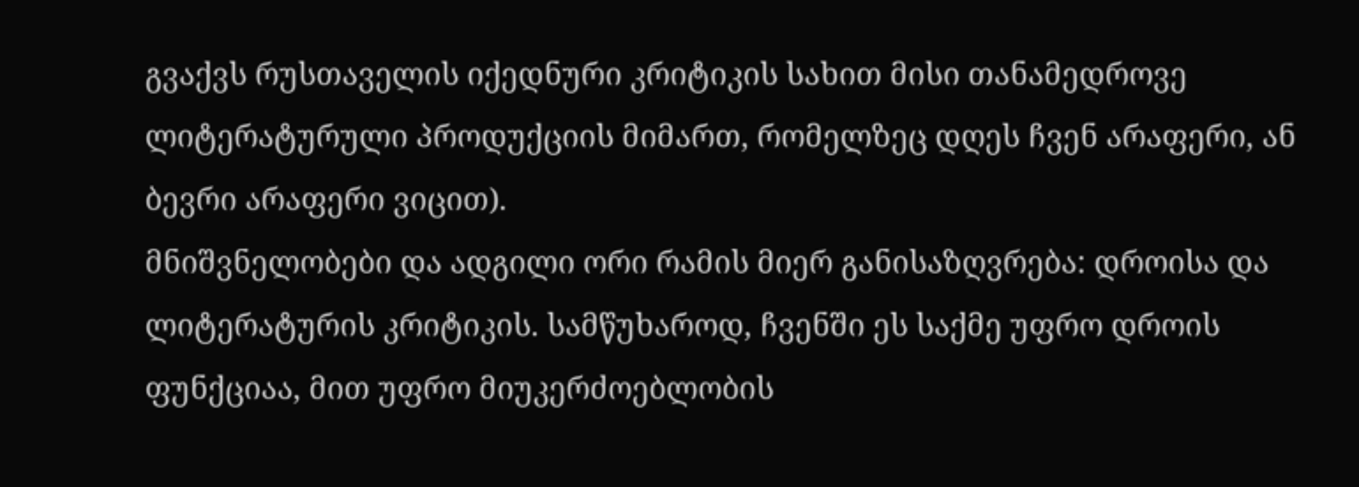გვაქვს რუსთაველის იქედნური კრიტიკის სახით მისი თანამედროვე ლიტერატურული პროდუქციის მიმართ, რომელზეც დღეს ჩვენ არაფერი, ან ბევრი არაფერი ვიცით).
მნიშვნელობები და ადგილი ორი რამის მიერ განისაზღვრება: დროისა და ლიტერატურის კრიტიკის. სამწუხაროდ, ჩვენში ეს საქმე უფრო დროის ფუნქციაა, მით უფრო მიუკერძოებლობის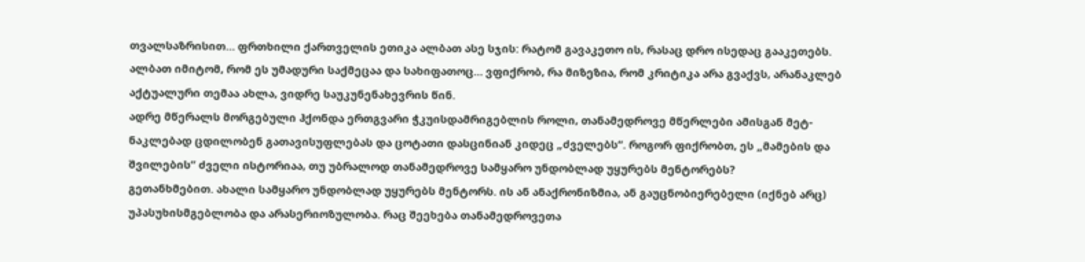თვალსაზრისით… ფრთხილი ქართველის ეთიკა ალბათ ასე სჯის: რატომ გავაკეთო ის, რასაც დრო ისედაც გააკეთებს. ალბათ იმიტომ, რომ ეს უმადური საქმეცაა და სახიფათოც… ვფიქრობ, რა მიზეზია, რომ კრიტიკა არა გვაქვს, არანაკლებ აქტუალური თემაა ახლა, ვიდრე საუკუნენახევრის წინ.
ადრე მწერალს მორგებული ჰქონდა ერთგვარი ჭკუისდამრიგებლის როლი, თანამედროვე მწერლები ამისგან მეტ-ნაკლებად ცდილობენ გათავისუფლებას და ცოტათი დასცინიან კიდეც „ძველებს“. როგორ ფიქრობთ, ეს „მამების და შვილების“ ძველი ისტორიაა, თუ უბრალოდ თანამედროვე სამყარო უნდობლად უყურებს მენტორებს?
გეთანხმებით. ახალი სამყარო უნდობლად უყურებს მენტორს. ის ან ანაქრონიზმია, ან გაუცნობიერებელი (იქნებ არც) უპასუხისმგებლობა და არასერიოზულობა. რაც შეეხება თანამედროვეთა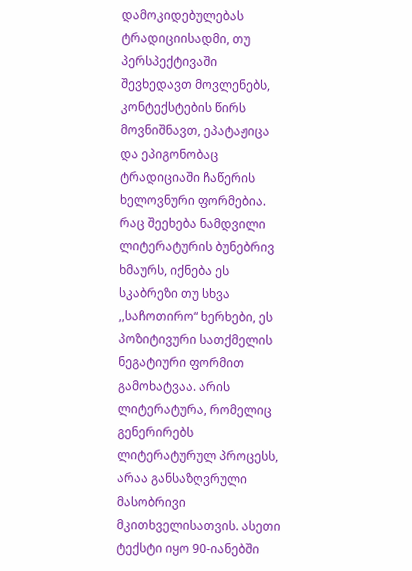დამოკიდებულებას ტრადიციისადმი, თუ პერსპექტივაში შევხედავთ მოვლენებს, კონტექსტების წირს მოვნიშნავთ, ეპატაჟიცა და ეპიგონობაც ტრადიციაში ჩაწერის ხელოვნური ფორმებია. რაც შეეხება ნამდვილი ლიტერატურის ბუნებრივ ხმაურს, იქნება ეს სკაბრეზი თუ სხვა ,,საჩოთირო“ ხერხები, ეს პოზიტივური სათქმელის ნეგატიური ფორმით გამოხატვაა. არის ლიტერატურა, რომელიც გენერირებს ლიტერატურულ პროცესს, არაა განსაზღვრული მასობრივი მკითხველისათვის. ასეთი ტექსტი იყო 90-იანებში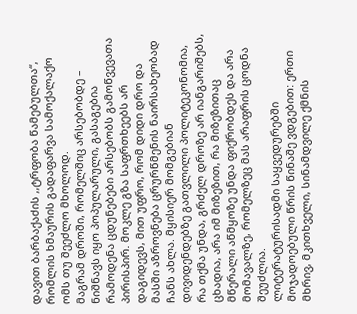დავით ბარბაქაძის ,,ტრფობა წამებულთა“, რომლის ხმაურის გადაფარვა სამოქალაქო ომს თუ შეეძლო მხოლოდ.
მაგრამ დროში, რომელშიც არსებობდე – ნიშნავს იყო პოპულარული, გასაგებია რამოდენა ცდუნებები არსებობს გამოწვევათა პირისპირ. მოკლე გზა საფრთხეებს არ დაგიდევს, მით უფრო, რომ დიდი დრო და მასში აზროვნება ცრურწმენის ნაირსახეობად ჩანს ახლა. მყისიერ მომგებიან დივიდენდებზე გათვლილი პოლიტეკონომია, რა თქმა უნდა, გრძელ დროზე არ იანგარიშებს, ცხადია, არა იმ მიზეზით, რა მიზეზითაც მწერალი აწმყოზე უნდა ფიქრობდეს და არა მომავალზე, რომელზეც მას არაფრის ცოდნა შეუძლია.
ლიტერატურისადმი საყვედურებში მოჯადოებული წრის წინაშე ვდგებით: ერთი მხრივ, მკითხველი, სინამდვილე ქმნის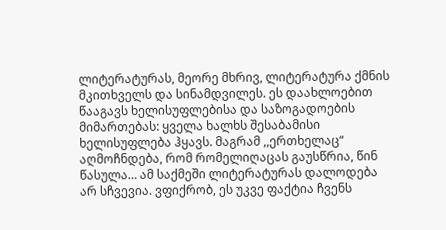ლიტერატურას, მეორე მხრივ, ლიტერატურა ქმნის მკითხველს და სინამდვილეს. ეს დაახლოებით წააგავს ხელისუფლებისა და საზოგადოების მიმართებას: ყველა ხალხს შესაბამისი ხელისუფლება ჰყავს. მაგრამ ,,ერთხელაც“ აღმოჩნდება, რომ რომელიღაცას გაუსწრია, წინ წასულა… ამ საქმეში ლიტერატურას დალოდება არ სჩვევია. ვფიქრობ, ეს უკვე ფაქტია ჩვენს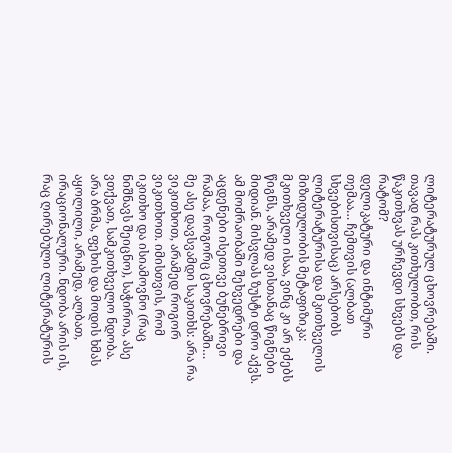ლიტერატურულ ცხოვრებაში.
თავად რას კითხულობთ, რის წაკითხვას ურჩევდი სხვებს და რატომ?
დელიკატური და ინტიმური თემაა… ჩემთვის (ალბათ სხვებისთვისაც) არსებობს ლიტერატურისა და მკითხველის მიზიდულობის მეტაფიზიკა: მკითხველი ისაა, ვინც კი არ ეძებს წიგნს, არამედ ვისთანაც წიგნები მიდიან. მისვლას ზუსტი დრო აქვს. ამ მოძრაობაში შეხვედრები და აცდენები ისეთივე ბუნებრივი რამაა, როგორც ცხოვრებაში…
მე ასე დავსვამდი საკითხს: არა რა ვიკითხოთ, არამედ როგორ ვიკითხოთ. იმისთვის, რომ იკითხო და ისიამოვნო (რაც ნიშნავს შეიცნო), საჭიროა, ასე ვთქვათ, სამკითხველო ნდობა. არა ბრმა, ფეხის და მოდის ხმას აყოლილი, არამედ, ალბათ, ირაციონალური. ნდობა არის ის, რაც ღირებული ლიტერატურის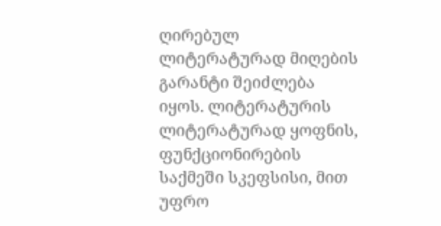ღირებულ ლიტერატურად მიღების გარანტი შეიძლება იყოს. ლიტერატურის ლიტერატურად ყოფნის, ფუნქციონირების საქმეში სკეფსისი, მით უფრო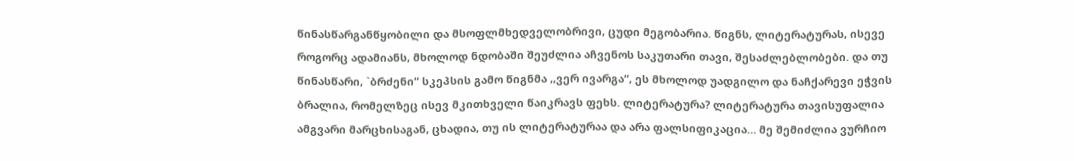წინასწარგანწყობილი და მსოფლმხედველობრივი, ცუდი მეგობარია. წიგნს, ლიტერატურას, ისევე როგორც ადამიანს, მხოლოდ ნდობაში შეუძლია აჩვენოს საკუთარი თავი, შესაძლებლობები. და თუ წინასწარი, `ბრძენი“ სკეპსის გამო წიგნმა ,,ვერ ივარგა“, ეს მხოლოდ უადგილო და ნაჩქარევი ეჭვის ბრალია, რომელზეც ისევ მკითხველი წაიკრავს ფეხს. ლიტერატურა? ლიტერატურა თავისუფალია ამგვარი მარცხისაგან, ცხადია, თუ ის ლიტერატურაა და არა ფალსიფიკაცია… მე შემიძლია ვურჩიო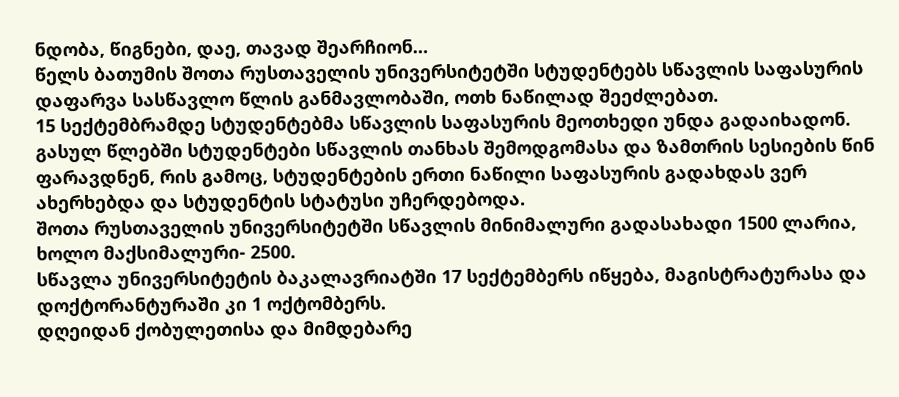ნდობა, წიგნები, დაე, თავად შეარჩიონ…
წელს ბათუმის შოთა რუსთაველის უნივერსიტეტში სტუდენტებს სწავლის საფასურის დაფარვა სასწავლო წლის განმავლობაში, ოთხ ნაწილად შეეძლებათ.
15 სექტემბრამდე სტუდენტებმა სწავლის საფასურის მეოთხედი უნდა გადაიხადონ.
გასულ წლებში სტუდენტები სწავლის თანხას შემოდგომასა და ზამთრის სესიების წინ ფარავდნენ, რის გამოც, სტუდენტების ერთი ნაწილი საფასურის გადახდას ვერ ახერხებდა და სტუდენტის სტატუსი უჩერდებოდა.
შოთა რუსთაველის უნივერსიტეტში სწავლის მინიმალური გადასახადი 1500 ლარია, ხოლო მაქსიმალური- 2500.
სწავლა უნივერსიტეტის ბაკალავრიატში 17 სექტემბერს იწყება, მაგისტრატურასა და დოქტორანტურაში კი 1 ოქტომბერს.
დღეიდან ქობულეთისა და მიმდებარე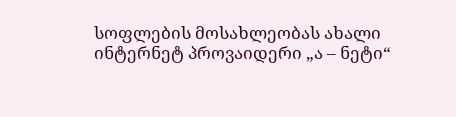სოფლების მოსახლეობას ახალი ინტერნეტ პროვაიდერი „ა – ნეტი“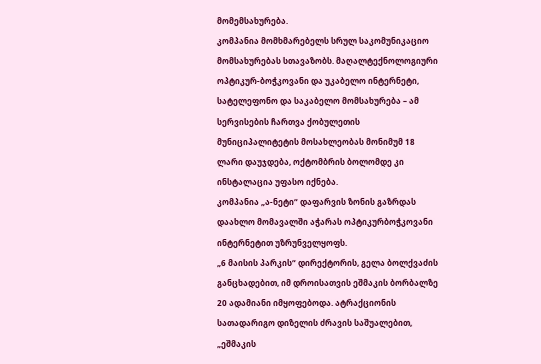მომემსახურება.
კომპანია მომხმარებელს სრულ საკომუნიკაციო მომსახურებას სთავაზობს. მაღალტექნოლოგიური ოპტიკურ-ბოჭკოვანი და უკაბელო ინტერნეტი, სატელეფონო და საკაბელო მომსახურება – ამ სერვისების ჩართვა ქობულეთის მუნიციპალიტეტის მოსახლეობას მონიმუმ 18 ლარი დაუჯდება, ოქტომბრის ბოლომდე კი ინსტალაცია უფასო იქნება.
კომპანია „ა-ნეტი“ დაფარვის ზონის გაზრდას დაახლო მომავალში აჭარას ოპტიკურბოჭკოვანი ინტერნეტით უზრუნველყოფს.
„6 მაისის პარკის“ დირექტორის, გელა ბოლქვაძის განცხადებით, იმ დროისათვის ეშმაკის ბორბალზე 20 ადამიანი იმყოფებოდა. ატრაქციონის სათადარიგო დიზელის ძრავის საშუალებით, „ეშმაკის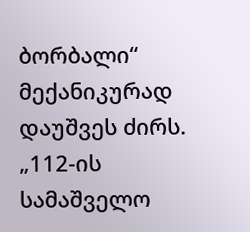ბორბალი“ მექანიკურად დაუშვეს ძირს.
„112-ის სამაშველო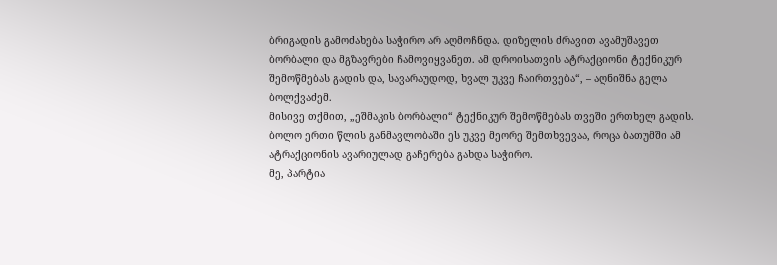ბრიგადის გამოძახება საჭირო არ აღმოჩნდა. დიზელის ძრავით ავამუშავეთ ბორბალი და მგზავრები ჩამოვიყვანეთ. ამ დროისათვის ატრაქციონი ტექნიკურ შემოწმებას გადის და, სავარაუდოდ, ხვალ უკვე ჩაირთვება“, – აღნიშნა გელა ბოლქვაძემ.
მისივე თქმით, „ეშმაკის ბორბალი“ ტექნიკურ შემოწმებას თვეში ერთხელ გადის.
ბოლო ერთი წლის განმავლობაში ეს უკვე მეორე შემთხვევაა, როცა ბათუმში ამ ატრაქციონის ავარიულად გაჩერება გახდა საჭირო.
მე, პარტია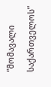“მომავალი საქართველოს”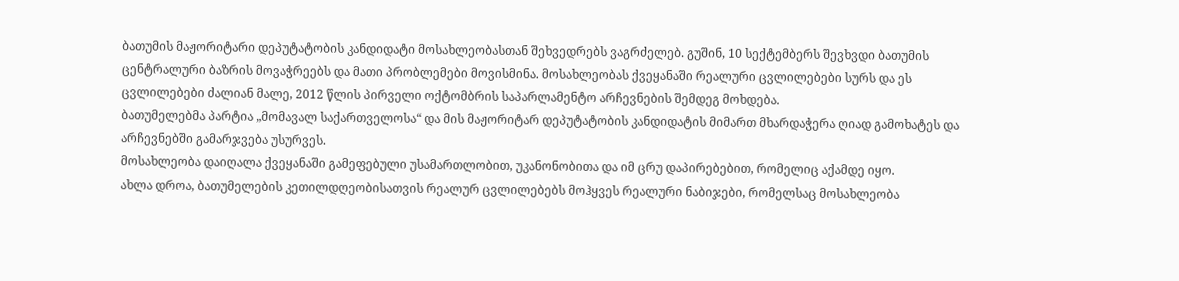ბათუმის მაჟორიტარი დეპუტატობის კანდიდატი მოსახლეობასთან შეხვედრებს ვაგრძელებ. გუშინ, 10 სექტემბერს შევხვდი ბათუმის ცენტრალური ბაზრის მოვაჭრეებს და მათი პრობლემები მოვისმინა. მოსახლეობას ქვეყანაში რეალური ცვლილებები სურს და ეს ცვლილებები ძალიან მალე, 2012 წლის პირველი ოქტომბრის საპარლამენტო არჩევნების შემდეგ მოხდება.
ბათუმელებმა პარტია „მომავალ საქართველოსა“ და მის მაჟორიტარ დეპუტატობის კანდიდატის მიმართ მხარდაჭერა ღიად გამოხატეს და არჩევნებში გამარჯვება უსურვეს.
მოსახლეობა დაიღალა ქვეყანაში გამეფებული უსამართლობით, უკანონობითა და იმ ცრუ დაპირებებით, რომელიც აქამდე იყო.
ახლა დროა, ბათუმელების კეთილდღეობისათვის რეალურ ცვლილებებს მოჰყვეს რეალური ნაბიჯები, რომელსაც მოსახლეობა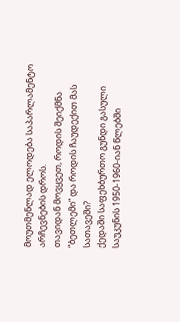მოუთმენლად ელოდება საპარლამენტო არჩევნების დროს.
თავიდან მოვყვეთ, როდის შეიქმნა “ბეთლემი” და როდის ჩაუდექით მას სათავეში?
ქედაში საფეხბურთო გუნდი გასული საუკუნის 1950-1960-იან წლებში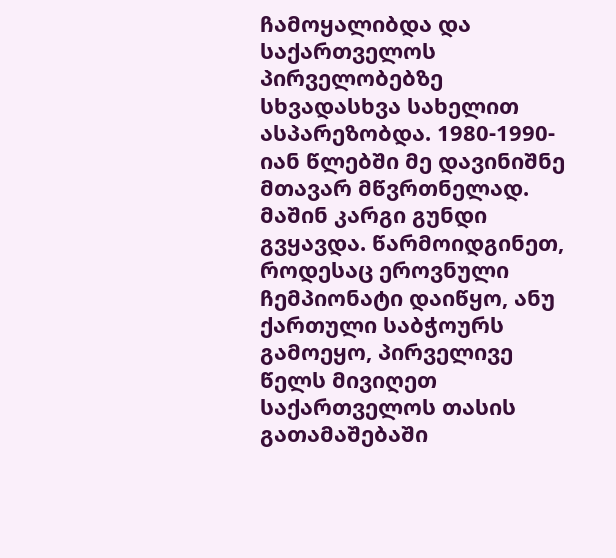ჩამოყალიბდა და საქართველოს პირველობებზე სხვადასხვა სახელით ასპარეზობდა. 1980-1990-იან წლებში მე დავინიშნე მთავარ მწვრთნელად. მაშინ კარგი გუნდი გვყავდა. წარმოიდგინეთ, როდესაც ეროვნული ჩემპიონატი დაიწყო, ანუ ქართული საბჭოურს გამოეყო, პირველივე წელს მივიღეთ საქართველოს თასის გათამაშებაში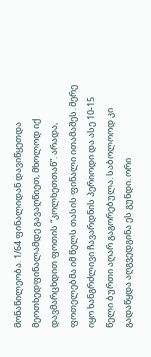მონაწილეობა. 1/64 ფინალიდან დავიწყეთდა მეოთხედფინალამდე გავაღწიეთ, მხოლოდ იქ დავმარცხდით ფოთის “კოლხეთთან”. არადა, ფოთელებმა იმ წელს თასის ფინალი ითამაშეს. მერე იყო ხანგრძლივი ჩავარდნის პერიოდი და ასე 10-15 წელი ბურთი აღარ გაგორებულა. საბოლოოდ კი გადაწყდა აღგვედგინა ეს გუნდი. ორი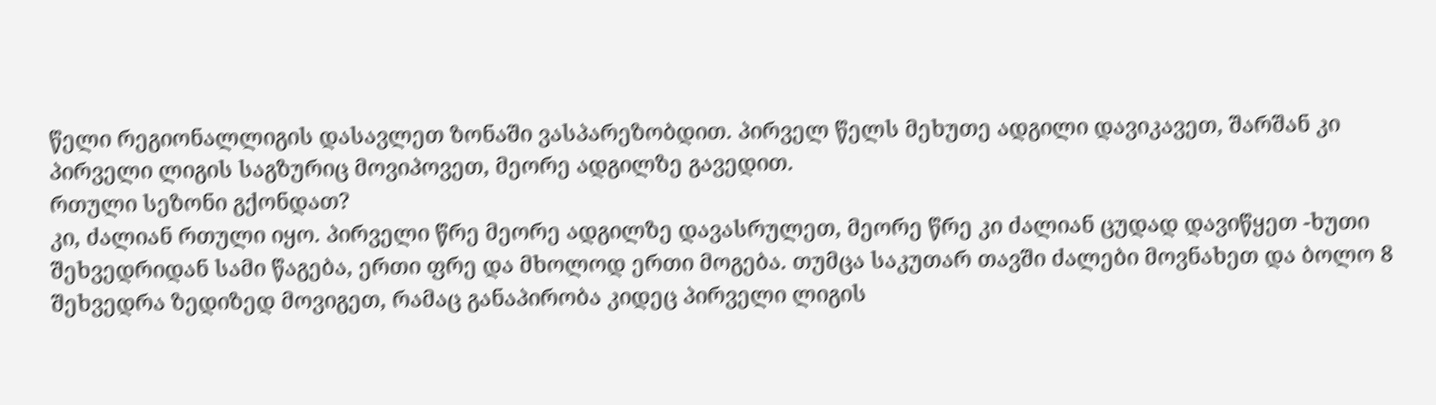წელი რეგიონალლიგის დასავლეთ ზონაში ვასპარეზობდით. პირველ წელს მეხუთე ადგილი დავიკავეთ, შარშან კი პირველი ლიგის საგზურიც მოვიპოვეთ, მეორე ადგილზე გავედით.
რთული სეზონი გქონდათ?
კი, ძალიან რთული იყო. პირველი წრე მეორე ადგილზე დავასრულეთ, მეორე წრე კი ძალიან ცუდად დავიწყეთ -ხუთი შეხვედრიდან სამი წაგება, ერთი ფრე და მხოლოდ ერთი მოგება. თუმცა საკუთარ თავში ძალები მოვნახეთ და ბოლო 8 შეხვედრა ზედიზედ მოვიგეთ, რამაც განაპირობა კიდეც პირველი ლიგის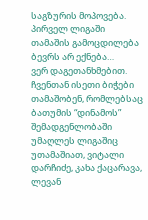საგზურის მოპოვება.
პირველ ლიგაში თამაშის გამოცდილება ბევრს არ ექნება…
ვერ დაგეთანხმებით. ჩვენთან ისეთი ბიჭები თამაშობენ, რომლებსაც ბათუმის “დინამოს” შემადგენლობაში უმაღლეს ლიგაშიც უთამაშიათ, ვიტალი დარჩიძე, კახა ქაცარავა, ლევან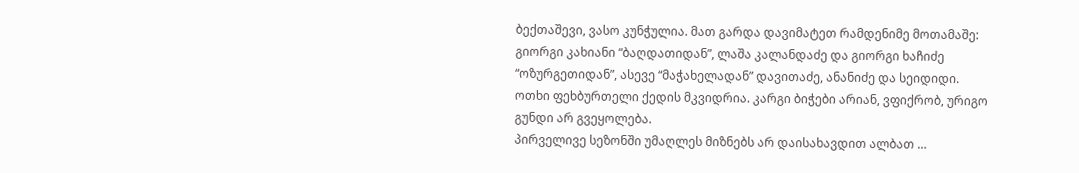ბექთაშევი, ვასო კუნჭულია. მათ გარდა დავიმატეთ რამდენიმე მოთამაშე: გიორგი კახიანი “ბაღდათიდან”, ლაშა კალანდაძე და გიორგი ხაჩიძე “ოზურგეთიდან”, ასევე “მაჭახელადან” დავითაძე, ანანიძე და სეიდიდი. ოთხი ფეხბურთელი ქედის მკვიდრია. კარგი ბიჭები არიან, ვფიქრობ, ურიგო გუნდი არ გვეყოლება.
პირველივე სეზონში უმაღლეს მიზნებს არ დაისახავდით ალბათ …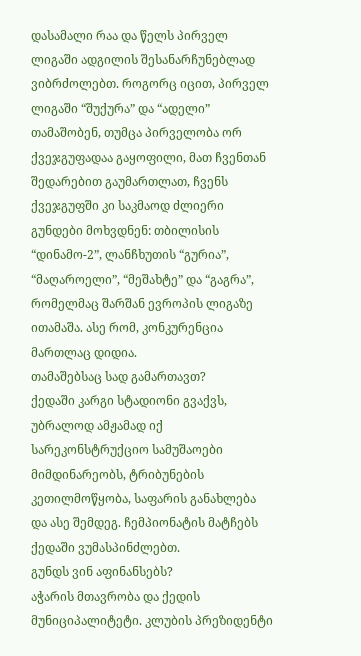დასამალი რაა და წელს პირველ ლიგაში ადგილის შესანარჩუნებლად ვიბრძოლებთ. როგორც იცით, პირველ ლიგაში “შუქურა” და “ადელი” თამაშობენ, თუმცა პირველობა ორ ქვეჯგუფადაა გაყოფილი, მათ ჩვენთან შედარებით გაუმართლათ, ჩვენს ქვეჯგუფში კი საკმაოდ ძლიერი გუნდები მოხვდნენ: თბილისის “დინამო-2”, ლანჩხუთის “გურია”, “მაღაროელი”, “მეშახტე” და “გაგრა”, რომელმაც შარშან ევროპის ლიგაზე ითამაშა. ასე რომ, კონკურენცია მართლაც დიდია.
თამაშებსაც სად გამართავთ?
ქედაში კარგი სტადიონი გვაქვს, უბრალოდ ამჟამად იქ სარეკონსტრუქციო სამუშაოები მიმდინარეობს, ტრიბუნების კეთილმოწყობა, საფარის განახლება და ასე შემდეგ. ჩემპიონატის მატჩებს ქედაში ვუმასპინძლებთ.
გუნდს ვინ აფინანსებს?
აჭარის მთავრობა და ქედის მუნიციპალიტეტი. კლუბის პრეზიდენტი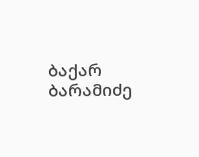ბაქარ ბარამიძე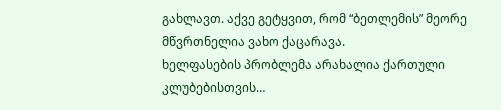გახლავთ. აქვე გეტყვით, რომ “ბეთლემის” მეორე მწვრთნელია ვახო ქაცარავა.
ხელფასების პრობლემა არახალია ქართული კლუბებისთვის…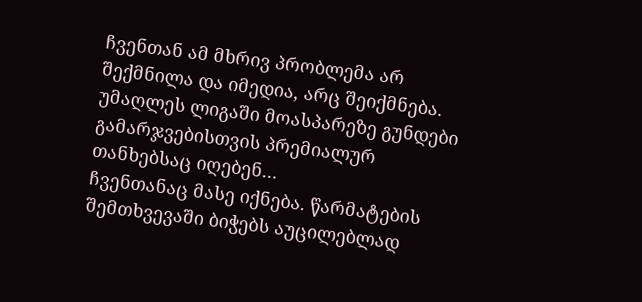ჩვენთან ამ მხრივ პრობლემა არ შექმნილა და იმედია, არც შეიქმნება.
უმაღლეს ლიგაში მოასპარეზე გუნდები გამარჯვებისთვის პრემიალურ თანხებსაც იღებენ…
ჩვენთანაც მასე იქნება. წარმატების შემთხვევაში ბიჭებს აუცილებლად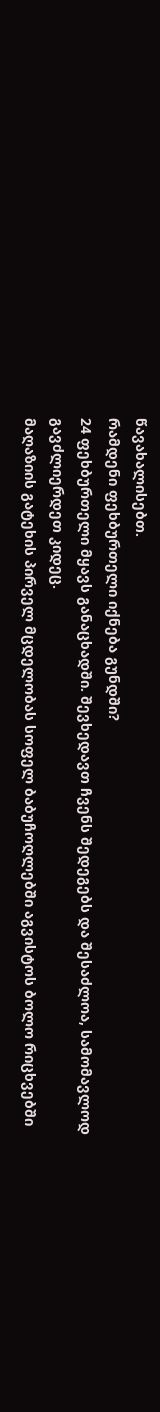წავახალისებთ.
რამდენი ფეხბურთელი იქნება გუნდში?
24 ფეხბურთელი მყავს განაცხადში. შევხედავთ ჩვენს შედეგებს და შესაძლოა, სამომავლოდ გავძლიერდეთ კიდეც.
მაღაზიის გატეხის პირველ მცდელობას სოფელ ბაბუჩოღლებში აგვისტოს ბოლო რიცხვებში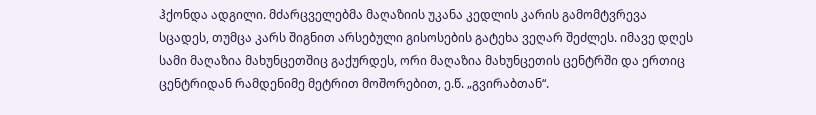ჰქონდა ადგილი. მძარცველებმა მაღაზიის უკანა კედლის კარის გამომტვრევა სცადეს, თუმცა კარს შიგნით არსებული გისოსების გატეხა ვეღარ შეძლეს. იმავე დღეს სამი მაღაზია მახუნცეთშიც გაქურდეს, ორი მაღაზია მახუნცეთის ცენტრში და ერთიც ცენტრიდან რამდენიმე მეტრით მოშორებით, ე.წ. „გვირაბთან“.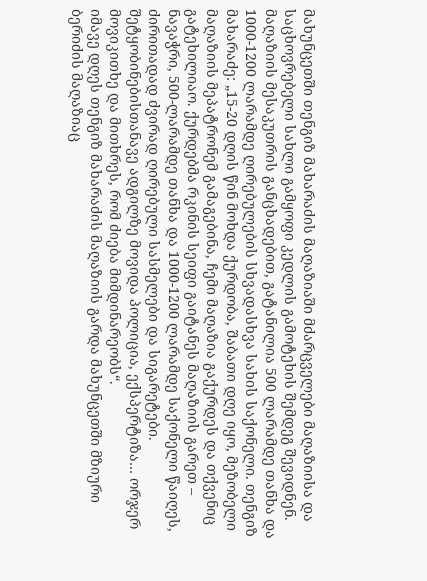მახუნცეთში თენგიზ მახარაძის მაღაზიაში მძარცველები მაღაზიისა და საცხოვრებელი სახლი გამყოფი კედლის გამოტეხის შემდეგ შევიდნენ. მაღაზიის მესაკუთრის განცხადებით, გატანილია 500 ლარამდე თანხა და 1000-1200 ლარამდე ღირებულების სხვადასხვა სახის საქონელი. თენგიზ მახარაძე: „15-20 დღის წინ მოხდა ქურდობა, შაბათი დღე იყო, მეზობელი მაღაზიის მეპატრონემ გამაგებინა, ჩემი მაღაზია გაქურდეს და თქვენიც გატეხილიაო. ქურდებმა რკინის სეიფი გაიტანეს მაღაზიის გარეთ – ნავაჭრი, 500-ლარამდე თანხა და 1000-1200 ლარამდე საქონელი წაიღეს, ძირითადად ძვირად ღირებული სასმელები და სიგარეტები. შეტყობინებისთანავე ადგილზე მოვიდა პოლიცია, ექსპერტიზა… ორჯერ მოვიკითხე და მითხრეს, რომ ძიება მიმდინარეობს“.
იმავე დღეს თენგიზ მახარაძის მაღაზიის გარდა მახუნცეთში მზიური ბერიძის მაღაზიაც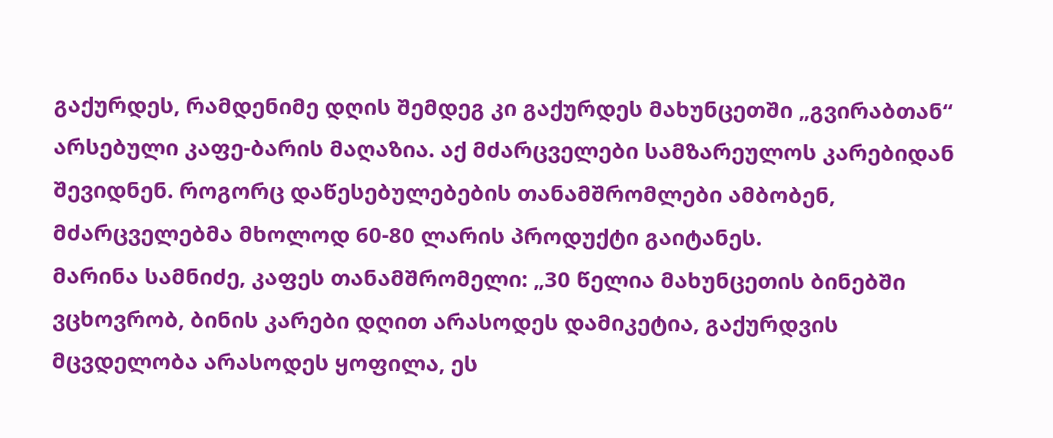გაქურდეს, რამდენიმე დღის შემდეგ კი გაქურდეს მახუნცეთში „გვირაბთან“ არსებული კაფე-ბარის მაღაზია. აქ მძარცველები სამზარეულოს კარებიდან შევიდნენ. როგორც დაწესებულებების თანამშრომლები ამბობენ, მძარცველებმა მხოლოდ 60-80 ლარის პროდუქტი გაიტანეს.
მარინა სამნიძე, კაფეს თანამშრომელი: „30 წელია მახუნცეთის ბინებში ვცხოვრობ, ბინის კარები დღით არასოდეს დამიკეტია, გაქურდვის მცვდელობა არასოდეს ყოფილა, ეს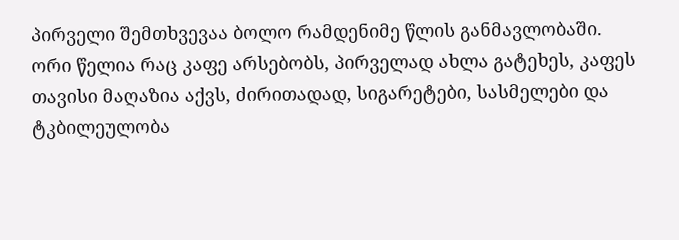პირველი შემთხვევაა ბოლო რამდენიმე წლის განმავლობაში.
ორი წელია რაც კაფე არსებობს, პირველად ახლა გატეხეს, კაფეს თავისი მაღაზია აქვს, ძირითადად, სიგარეტები, სასმელები და ტკბილეულობა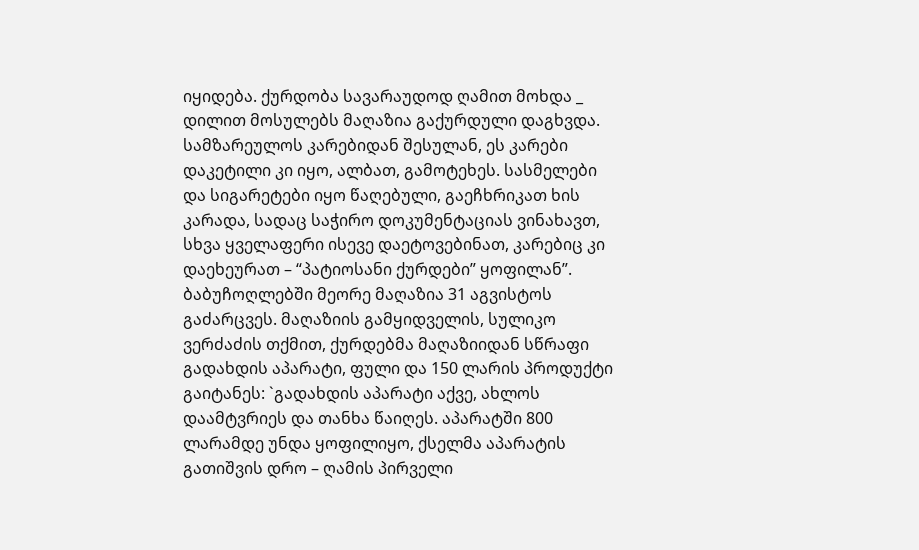იყიდება. ქურდობა სავარაუდოდ ღამით მოხდა _ დილით მოსულებს მაღაზია გაქურდული დაგხვდა. სამზარეულოს კარებიდან შესულან, ეს კარები დაკეტილი კი იყო, ალბათ, გამოტეხეს. სასმელები და სიგარეტები იყო წაღებული, გაეჩხრიკათ ხის კარადა, სადაც საჭირო დოკუმენტაციას ვინახავთ, სხვა ყველაფერი ისევე დაეტოვებინათ, კარებიც კი დაეხეურათ – “პატიოსანი ქურდები” ყოფილან”.
ბაბუჩოღლებში მეორე მაღაზია 31 აგვისტოს გაძარცვეს. მაღაზიის გამყიდველის, სულიკო ვერძაძის თქმით, ქურდებმა მაღაზიიდან სწრაფი გადახდის აპარატი, ფული და 150 ლარის პროდუქტი გაიტანეს: `გადახდის აპარატი აქვე, ახლოს დაამტვრიეს და თანხა წაიღეს. აპარატში 800 ლარამდე უნდა ყოფილიყო, ქსელმა აპარატის გათიშვის დრო – ღამის პირველი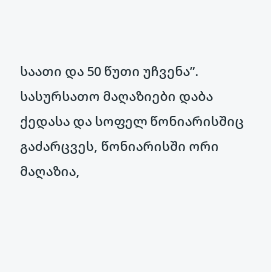საათი და 50 წუთი უჩვენა”.
სასურსათო მაღაზიები დაბა ქედასა და სოფელ წონიარისშიც გაძარცვეს, წონიარისში ორი მაღაზია,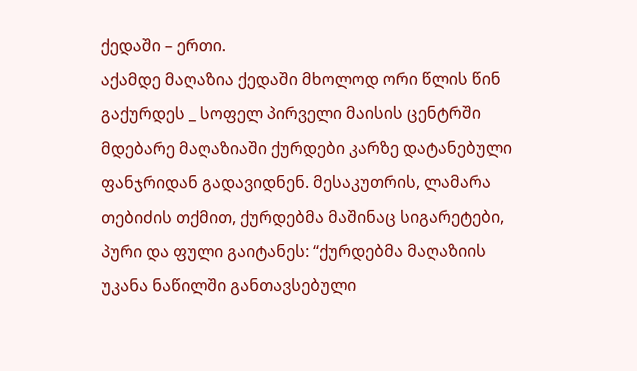ქედაში – ერთი.
აქამდე მაღაზია ქედაში მხოლოდ ორი წლის წინ გაქურდეს _ სოფელ პირველი მაისის ცენტრში მდებარე მაღაზიაში ქურდები კარზე დატანებული ფანჯრიდან გადავიდნენ. მესაკუთრის, ლამარა თებიძის თქმით, ქურდებმა მაშინაც სიგარეტები, პური და ფული გაიტანეს: “ქურდებმა მაღაზიის უკანა ნაწილში განთავსებული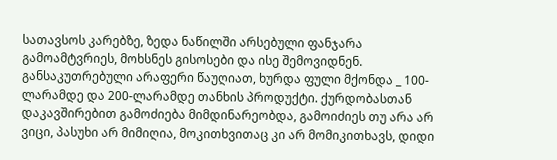სათავსოს კარებზე, ზედა ნაწილში არსებული ფანჯარა გამოამტვრიეს, მოხსნეს გისოსები და ისე შემოვიდნენ. განსაკუთრებული არაფერი წაუღიათ, ხურდა ფული მქონდა _ 100-ლარამდე და 200-ლარამდე თანხის პროდუქტი. ქურდობასთან დაკავშირებით გამოძიება მიმდინარეობდა, გამოიძიეს თუ არა არ ვიცი, პასუხი არ მიმიღია, მოკითხვითაც კი არ მომიკითხავს, დიდი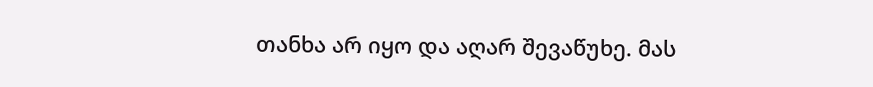თანხა არ იყო და აღარ შევაწუხე. მას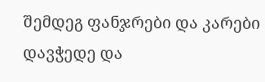შემდეგ ფანჯრები და კარები დავჭედე და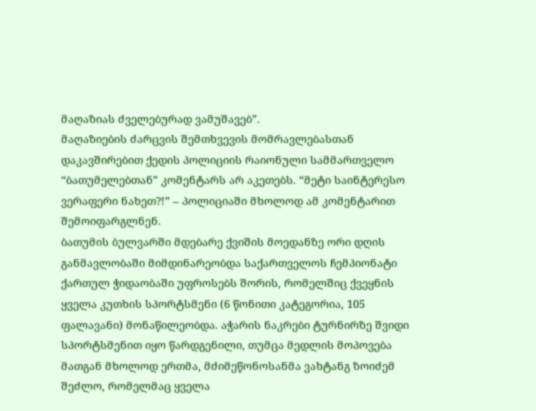მაღაზიას ძველებურად ვამუშავებ”.
მაღაზიების ძარცვის შემთხვევის მომრავლებასთან დაკავშირებით ქედის პოლიციის რაიონული სამმართველო “ბათუმელებთან” კომენტარს არ აკეთებს. “მეტი საინტერესო ვერაფერი ნახეთ?!” – პოლიციაში მხოლოდ ამ კომენტარით შემოიფარგლნენ.
ბათუმის ბულვარში მდებარე ქვიშის მოედანზე ორი დღის განმავლობაში მიმდინარეობდა საქართველოს ჩემპიონატი ქართულ ჭიდაობაში უფროსებს შორის, რომელშიც ქვეყნის ყველა კუთხის სპორტსმენი (6 წონითი კატეგორია, 105 ფალავანი) მონაწილეობდა. აჭარის ნაკრები ტურნირზე შვიდი სპორტსმენით იყო წარდგენილი, თუმცა მედლის მოპოვება მათგან მხოლოდ ერთმა, მძიმეწონოსანმა ვახტანგ ზოიძემ შეძლო, რომელმაც ყველა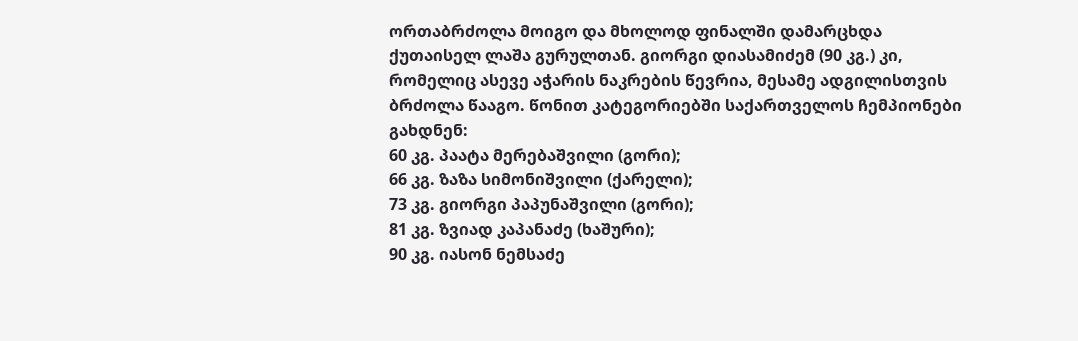ორთაბრძოლა მოიგო და მხოლოდ ფინალში დამარცხდა ქუთაისელ ლაშა გურულთან. გიორგი დიასამიძემ (90 კგ.) კი, რომელიც ასევე აჭარის ნაკრების წევრია, მესამე ადგილისთვის ბრძოლა წააგო. წონით კატეგორიებში საქართველოს ჩემპიონები გახდნენ:
60 კგ. პაატა მერებაშვილი (გორი);
66 კგ. ზაზა სიმონიშვილი (ქარელი);
73 კგ. გიორგი პაპუნაშვილი (გორი);
81 კგ. ზვიად კაპანაძე (ხაშური);
90 კგ. იასონ ნემსაძე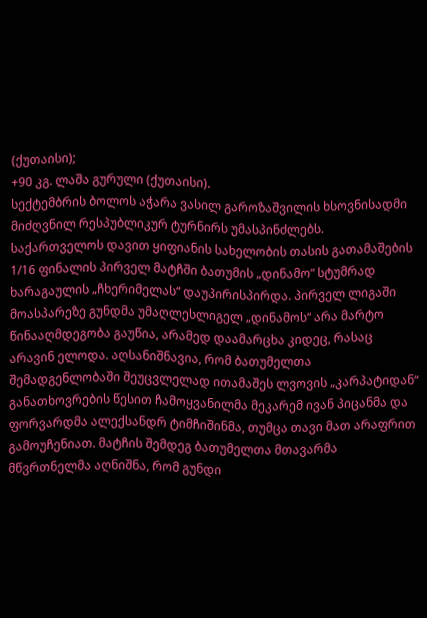(ქუთაისი);
+90 კგ. ლაშა გურული (ქუთაისი).
სექტემბრის ბოლოს აჭარა ვასილ გაროზაშვილის ხსოვნისადმი მიძღვნილ რესპუბლიკურ ტურნირს უმასპინძლებს.
საქართველოს დავით ყიფიანის სახელობის თასის გათამაშების 1/16 ფინალის პირველ მატჩში ბათუმის „დინამო“ სტუმრად ხარაგაულის „ჩხერიმელას“ დაუპირისპირდა. პირველ ლიგაში მოასპარეზე გუნდმა უმაღლესლიგელ „დინამოს“ არა მარტო წინააღმდეგობა გაუწია, არამედ დაამარცხა კიდეც, რასაც არავინ ელოდა. აღსანიშნავია, რომ ბათუმელთა შემადგენლობაში შეუცვლელად ითამაშეს ლვოვის „კარპატიდან“ განათხოვრების წესით ჩამოყვანილმა მეკარემ ივან პიცანმა და ფორვარდმა ალექსანდრ ტიმჩიშინმა, თუმცა თავი მათ არაფრით გამოუჩენიათ. მატჩის შემდეგ ბათუმელთა მთავარმა მწვრთნელმა აღნიშნა, რომ გუნდი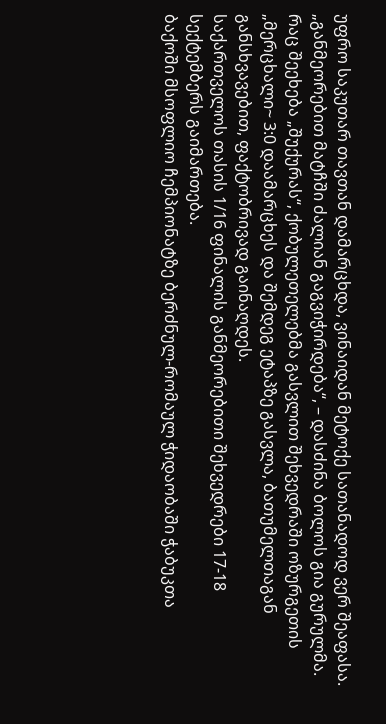უფრო საკუთარ თავთან დამარცხდა, ვინაიდან მეტოქე სათანადოდ ვერ შეაფასა. „განმეორებით მატჩში ძალიან გაგვიჭირდება“, – დასძინა ბოლოს გია გურულმა. რაც შეეხება „შუქურას“, ქობულეთელებმა გასვლით შეხვედრაში ოზურგეთის „მერცხალი~ 3:0 დაამარცხეს და შემდეგ ეტაპზე გასვლა, ბათუმელთაგან განსხვავებით, ფაქტობრივად გაინაღდეს.
საქართველოს თასის 1/16 ფინალის განმეორებითი შეხვედრები 17-18 სექტემბერს გაიმართება.
ბაქოში მსოფლიო ჩემპიონატზე ბერძნულ-რომაულ ჭიდაობაში ჭაბუკთა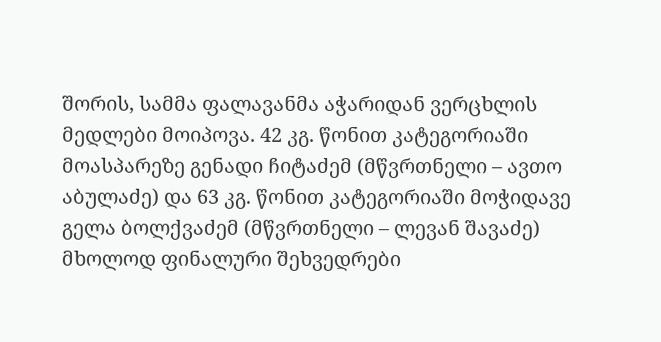შორის, სამმა ფალავანმა აჭარიდან ვერცხლის მედლები მოიპოვა. 42 კგ. წონით კატეგორიაში მოასპარეზე გენადი ჩიტაძემ (მწვრთნელი – ავთო აბულაძე) და 63 კგ. წონით კატეგორიაში მოჭიდავე გელა ბოლქვაძემ (მწვრთნელი – ლევან შავაძე) მხოლოდ ფინალური შეხვედრები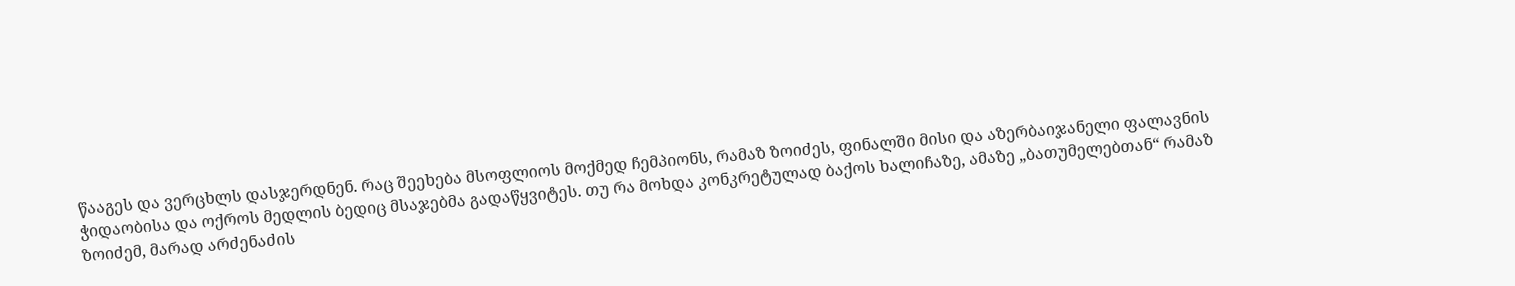წააგეს და ვერცხლს დასჯერდნენ. რაც შეეხება მსოფლიოს მოქმედ ჩემპიონს, რამაზ ზოიძეს, ფინალში მისი და აზერბაიჯანელი ფალავნის ჭიდაობისა და ოქროს მედლის ბედიც მსაჯებმა გადაწყვიტეს. თუ რა მოხდა კონკრეტულად ბაქოს ხალიჩაზე, ამაზე „ბათუმელებთან“ რამაზ ზოიძემ, მარად არძენაძის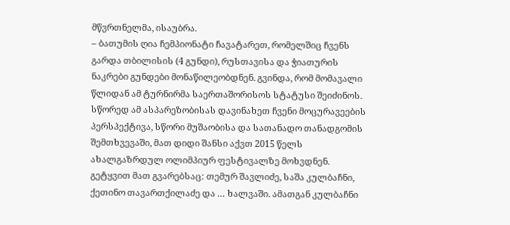მწვრთნელმა, ისაუბრა.
– ბათუმის ღია ჩემპიონატი ჩავატარეთ, რომელშიც ჩვენს გარდა თბილისის (4 გუნდი), რუსთავისა და ჭიათურის ნაკრები გუნდები მონაწილეობდნენ. გვინდა, რომ მომავალი წლიდან ამ ტურნირმა საერთაშორისოს სტატუსი შეიძინოს. სწორედ ამ ასპარეზობისას დავინახეთ ჩვენი მოცურავეების პერსპექტივა, სწორი მუშაობისა და სათანადო თანადგომის შემთხვევაში, მათ დიდი შანსი აქვთ 2015 წელს ახალგაზრდულ ოლიმპიურ ფესტივალზე მოხვდნენ. გეტყვით მათ გვარებსაც: თემურ შავლიძე, საშა კულბაჩნი, ქეთინო თავართქილაძე და … ხალვაში. ამათგან კულბაჩნი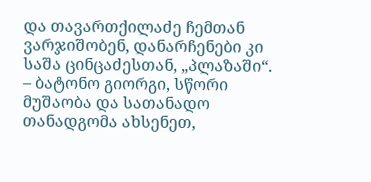და თავართქილაძე ჩემთან ვარჯიშობენ, დანარჩენები კი საშა ცინცაძესთან, „პლაზაში“.
– ბატონო გიორგი, სწორი მუშაობა და სათანადო თანადგომა ახსენეთ,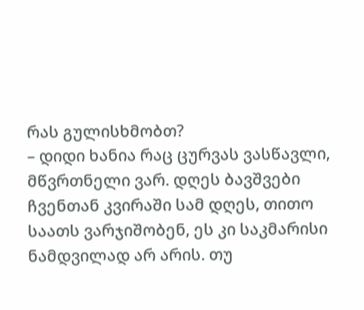რას გულისხმობთ?
– დიდი ხანია რაც ცურვას ვასწავლი, მწვრთნელი ვარ. დღეს ბავშვები ჩვენთან კვირაში სამ დღეს, თითო საათს ვარჯიშობენ, ეს კი საკმარისი ნამდვილად არ არის. თუ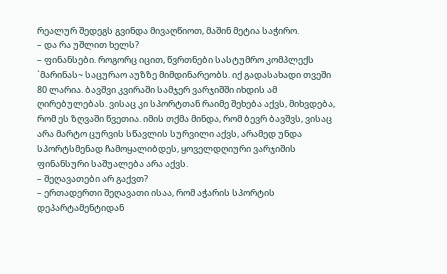რეალურ შედეგს გვინდა მივაღწიოთ, მაშინ მეტია საჭირო.
– და რა უშლით ხელს?
– ფინანსები. როგორც იცით, წვრთნები სასტუმრო კომპლექს `მარინას~ საცურაო აუზზე მიმდინარეობს. იქ გადასახადი თვეში 80 ლარია. ბავშვი კვირაში სამჯერ ვარჯიშში იხდის ამ ღირებულებას. ვისაც კი სპორტთან რაიმე შეხება აქვს, მიხვდება, რომ ეს ზღვაში წვეთია. იმის თქმა მინდა, რომ ბევრ ბავშვს, ვისაც არა მარტო ცურვის სწავლის სურვილი აქვს, არამედ უნდა სპორტსმენად ჩამოყალიბდეს, ყოველდღიური ვარჯიშის ფინანსური საშუალება არა აქვს.
– შეღავათები არ გაქვთ?
– ერთადერთი შეღავათი ისაა, რომ აჭარის სპორტის დეპარტამენტიდან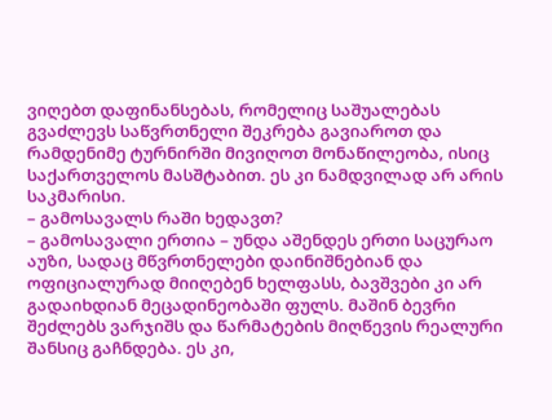ვიღებთ დაფინანსებას, რომელიც საშუალებას გვაძლევს საწვრთნელი შეკრება გავიაროთ და რამდენიმე ტურნირში მივიღოთ მონაწილეობა, ისიც საქართველოს მასშტაბით. ეს კი ნამდვილად არ არის საკმარისი.
– გამოსავალს რაში ხედავთ?
– გამოსავალი ერთია – უნდა აშენდეს ერთი საცურაო აუზი, სადაც მწვრთნელები დაინიშნებიან და ოფიციალურად მიიღებენ ხელფასს, ბავშვები კი არ გადაიხდიან მეცადინეობაში ფულს. მაშინ ბევრი შეძლებს ვარჯიშს და წარმატების მიღწევის რეალური შანსიც გაჩნდება. ეს კი,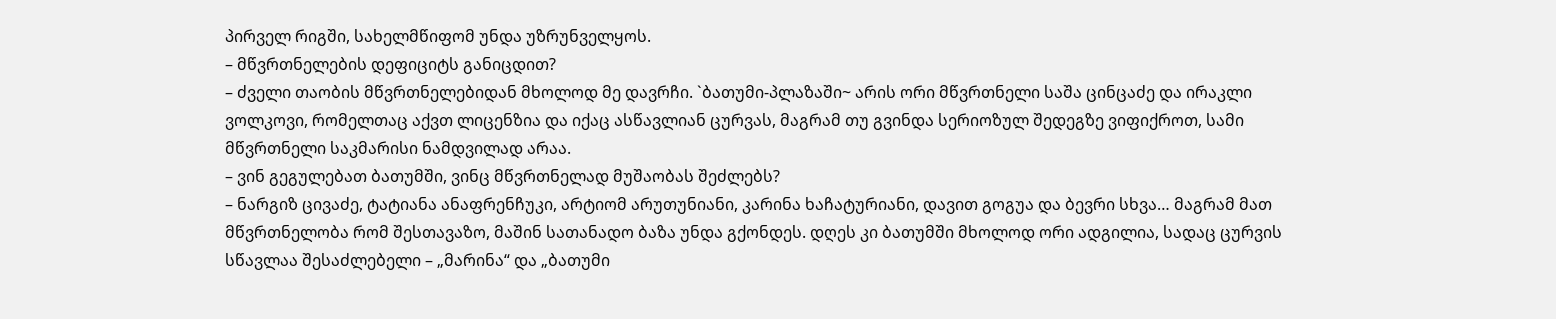პირველ რიგში, სახელმწიფომ უნდა უზრუნველყოს.
– მწვრთნელების დეფიციტს განიცდით?
– ძველი თაობის მწვრთნელებიდან მხოლოდ მე დავრჩი. `ბათუმი-პლაზაში~ არის ორი მწვრთნელი საშა ცინცაძე და ირაკლი ვოლკოვი, რომელთაც აქვთ ლიცენზია და იქაც ასწავლიან ცურვას, მაგრამ თუ გვინდა სერიოზულ შედეგზე ვიფიქროთ, სამი მწვრთნელი საკმარისი ნამდვილად არაა.
– ვინ გეგულებათ ბათუმში, ვინც მწვრთნელად მუშაობას შეძლებს?
– ნარგიზ ცივაძე, ტატიანა ანაფრენჩუკი, არტიომ არუთუნიანი, კარინა ხაჩატურიანი, დავით გოგუა და ბევრი სხვა… მაგრამ მათ მწვრთნელობა რომ შესთავაზო, მაშინ სათანადო ბაზა უნდა გქონდეს. დღეს კი ბათუმში მხოლოდ ორი ადგილია, სადაც ცურვის სწავლაა შესაძლებელი – „მარინა“ და „ბათუმი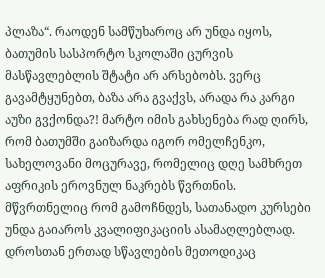პლაზა“. რაოდენ სამწუხაროც არ უნდა იყოს, ბათუმის სასპორტო სკოლაში ცურვის მასწავლებლის შტატი არ არსებობს. ვერც გავამტყუნებთ, ბაზა არა გვაქვს, არადა რა კარგი აუზი გვქონდა?! მარტო იმის გახსენება რად ღირს, რომ ბათუმში გაიზარდა იგორ ომელჩენკო, სახელოვანი მოცურავე, რომელიც დღე სამხრეთ აფრიკის ეროვნულ ნაკრებს წვრთნის.
მწვრთნელიც რომ გამოჩნდეს, სათანადო კურსები უნდა გაიაროს კვალიფიკაციის ასამაღლებლად. დროსთან ერთად სწავლების მეთოდიკაც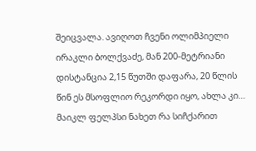შეიცვალა. ავიღოთ ჩვენი ოლიმპიელი ირაკლი ბოლქვაძე, მან 200-მეტრიანი დისტანცია 2,15 წუთში დაფარა, 20 წლის წინ ეს მსოფლიო რეკორდი იყო, ახლა კი… მაიკლ ფელპსი ნახეთ რა სიჩქარით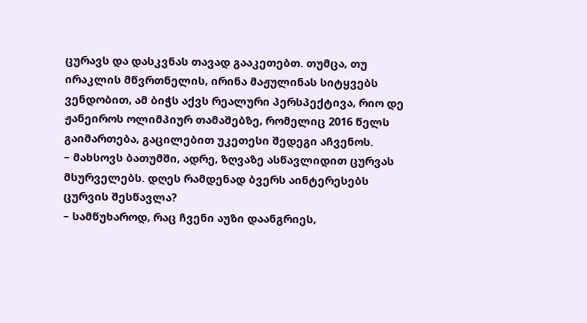ცურავს და დასკვნას თავად გააკეთებთ. თუმცა, თუ ირაკლის მწვრთნელის, ირინა მაჟულინას სიტყვებს ვენდობით, ამ ბიჭს აქვს რეალური პერსპექტივა, რიო დე ჟანეიროს ოლიმპიურ თამაშებზე, რომელიც 2016 წელს გაიმართება, გაცილებით უკეთესი შედეგი აჩვენოს.
– მახსოვს ბათუმში, ადრე, ზღვაზე ასწავლიდით ცურვას მსურველებს. დღეს რამდენად ბვერს აინტერესებს ცურვის შესწავლა?
– სამწუხაროდ, რაც ჩვენი აუზი დაანგრიეს,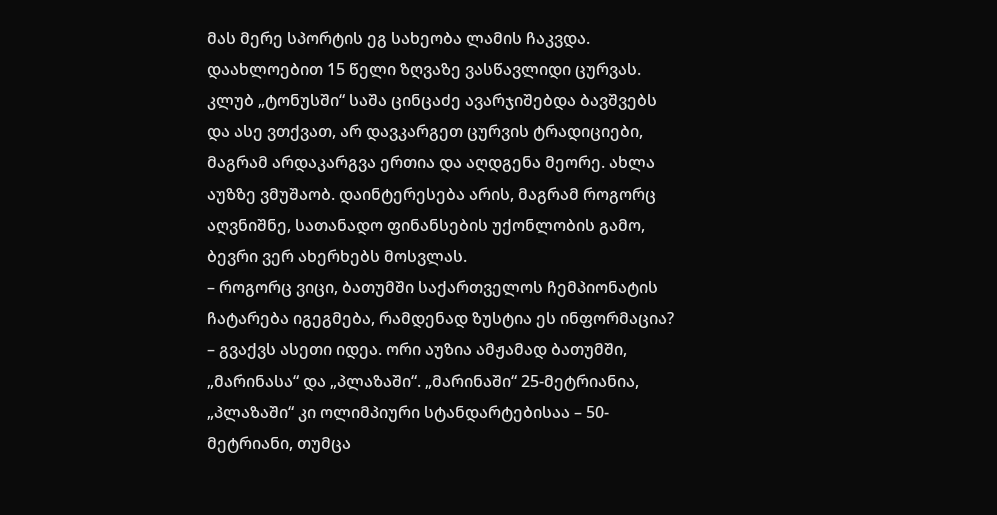მას მერე სპორტის ეგ სახეობა ლამის ჩაკვდა. დაახლოებით 15 წელი ზღვაზე ვასწავლიდი ცურვას. კლუბ „ტონუსში“ საშა ცინცაძე ავარჯიშებდა ბავშვებს და ასე ვთქვათ, არ დავკარგეთ ცურვის ტრადიციები, მაგრამ არდაკარგვა ერთია და აღდგენა მეორე. ახლა აუზზე ვმუშაობ. დაინტერესება არის, მაგრამ როგორც აღვნიშნე, სათანადო ფინანსების უქონლობის გამო, ბევრი ვერ ახერხებს მოსვლას.
– როგორც ვიცი, ბათუმში საქართველოს ჩემპიონატის ჩატარება იგეგმება, რამდენად ზუსტია ეს ინფორმაცია?
– გვაქვს ასეთი იდეა. ორი აუზია ამჟამად ბათუმში, „მარინასა“ და „პლაზაში“. „მარინაში“ 25-მეტრიანია, „პლაზაში“ კი ოლიმპიური სტანდარტებისაა – 50-მეტრიანი, თუმცა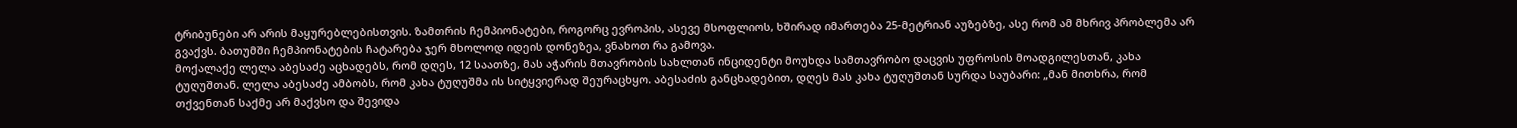ტრიბუნები არ არის მაყურებლებისთვის. ზამთრის ჩემპიონატები, როგორც ევროპის, ასევე მსოფლიოს, ხშირად იმართება 25-მეტრიან აუზებზე, ასე რომ ამ მხრივ პრობლემა არ გვაქვს. ბათუმში ჩემპიონატების ჩატარება ჯერ მხოლოდ იდეის დონეზეა, ვნახოთ რა გამოვა.
მოქალაქე ლელა აბესაძე აცხადებს, რომ დღეს, 12 საათზე, მას აჭარის მთავრობის სახლთან ინციდენტი მოუხდა სამთავრობო დაცვის უფროსის მოადგილესთან, კახა ტუღუშთან. ლელა აბესაძე ამბობს, რომ კახა ტუღუშმა ის სიტყვიერად შეურაცხყო. აბესაძის განცხადებით, დღეს მას კახა ტუღუშთან სურდა საუბარი: „მან მითხრა, რომ თქვენთან საქმე არ მაქვსო და შევიდა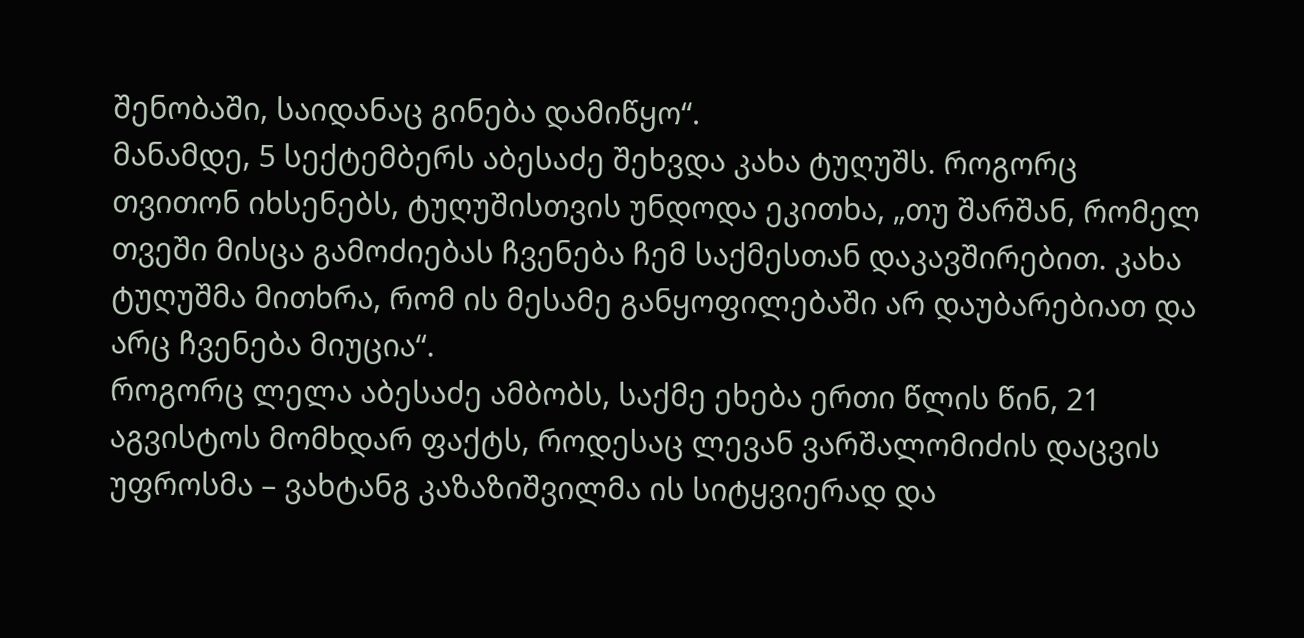შენობაში, საიდანაც გინება დამიწყო“.
მანამდე, 5 სექტემბერს აბესაძე შეხვდა კახა ტუღუშს. როგორც თვითონ იხსენებს, ტუღუშისთვის უნდოდა ეკითხა, „თუ შარშან, რომელ თვეში მისცა გამოძიებას ჩვენება ჩემ საქმესთან დაკავშირებით. კახა ტუღუშმა მითხრა, რომ ის მესამე განყოფილებაში არ დაუბარებიათ და არც ჩვენება მიუცია“.
როგორც ლელა აბესაძე ამბობს, საქმე ეხება ერთი წლის წინ, 21 აგვისტოს მომხდარ ფაქტს, როდესაც ლევან ვარშალომიძის დაცვის უფროსმა – ვახტანგ კაზაზიშვილმა ის სიტყვიერად და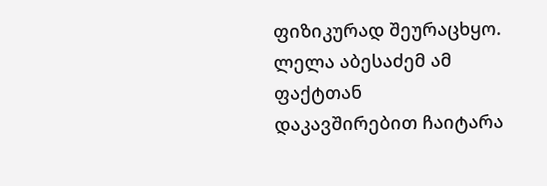ფიზიკურად შეურაცხყო. ლელა აბესაძემ ამ ფაქტთან დაკავშირებით ჩაიტარა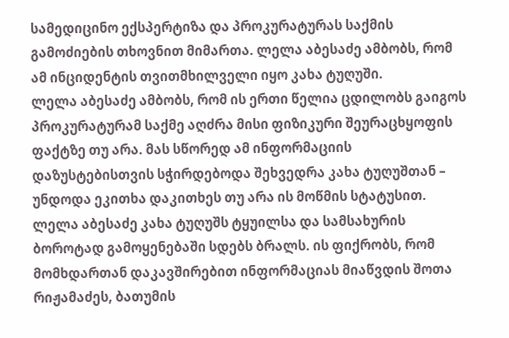სამედიცინო ექსპერტიზა და პროკურატურას საქმის გამოძიების თხოვნით მიმართა. ლელა აბესაძე ამბობს, რომ ამ ინციდენტის თვითმხილველი იყო კახა ტუღუში.
ლელა აბესაძე ამბობს, რომ ის ერთი წელია ცდილობს გაიგოს პროკურატურამ საქმე აღძრა მისი ფიზიკური შეურაცხყოფის ფაქტზე თუ არა. მას სწორედ ამ ინფორმაციის დაზუსტებისთვის სჭირდებოდა შეხვედრა კახა ტუღუშთან – უნდოდა ეკითხა დაკითხეს თუ არა ის მოწმის სტატუსით.
ლელა აბესაძე კახა ტუღუშს ტყუილსა და სამსახურის ბოროტად გამოყენებაში სდებს ბრალს. ის ფიქრობს, რომ მომხდართან დაკავშირებით ინფორმაციას მიაწვდის შოთა რიჟამაძეს, ბათუმის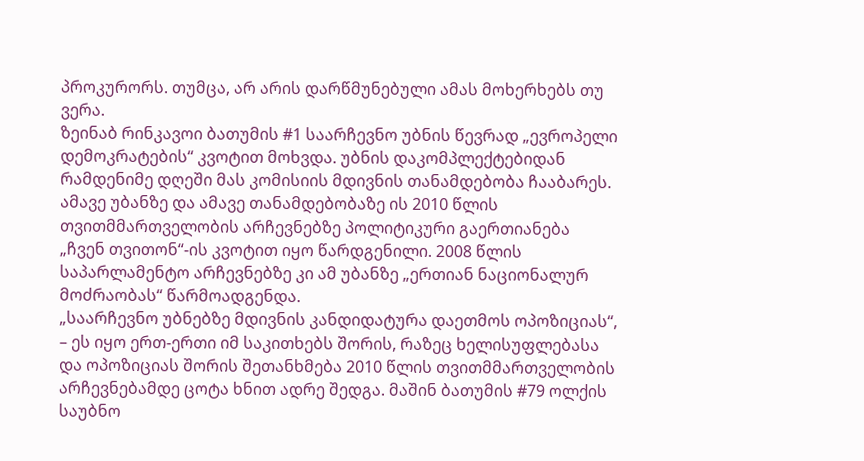პროკურორს. თუმცა, არ არის დარწმუნებული ამას მოხერხებს თუ ვერა.
ზეინაბ რინკავოი ბათუმის #1 საარჩევნო უბნის წევრად „ევროპელი დემოკრატების“ კვოტით მოხვდა. უბნის დაკომპლექტებიდან რამდენიმე დღეში მას კომისიის მდივნის თანამდებობა ჩააბარეს. ამავე უბანზე და ამავე თანამდებობაზე ის 2010 წლის თვითმმართველობის არჩევნებზე პოლიტიკური გაერთიანება „ჩვენ თვითონ“-ის კვოტით იყო წარდგენილი. 2008 წლის საპარლამენტო არჩევნებზე კი ამ უბანზე „ერთიან ნაციონალურ მოძრაობას“ წარმოადგენდა.
„საარჩევნო უბნებზე მდივნის კანდიდატურა დაეთმოს ოპოზიციას“, – ეს იყო ერთ-ერთი იმ საკითხებს შორის, რაზეც ხელისუფლებასა და ოპოზიციას შორის შეთანხმება 2010 წლის თვითმმართველობის არჩევნებამდე ცოტა ხნით ადრე შედგა. მაშინ ბათუმის #79 ოლქის საუბნო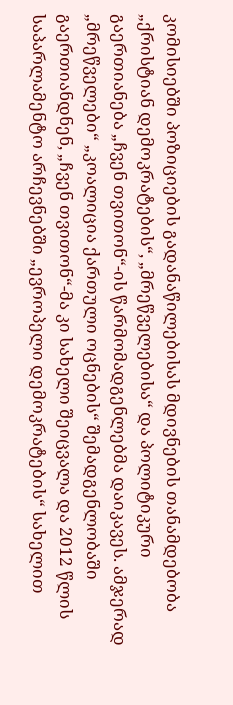კომისიებში პოზიციების გადანაწილებისას მდივნების თანამდებობა „ქრისტიან დემოკრატების“, „მრეწველებისა“ და პოლიტიკური გაერთიანება „ჩვენ თვითონ“-ის წარმომადგენლებმა დაიკავეს. ამჯერად „მრეწველები“ „კოალიცია ქართული ოცნების“ შემადგენლობაში გაერთიანდნენ, „ჩვენ თვითონ“-მა კი სახელი შეიცვალა და 2012 წლის საპარლამენტო არჩევნებში „ევროპელი დემოკრატების“ სახელით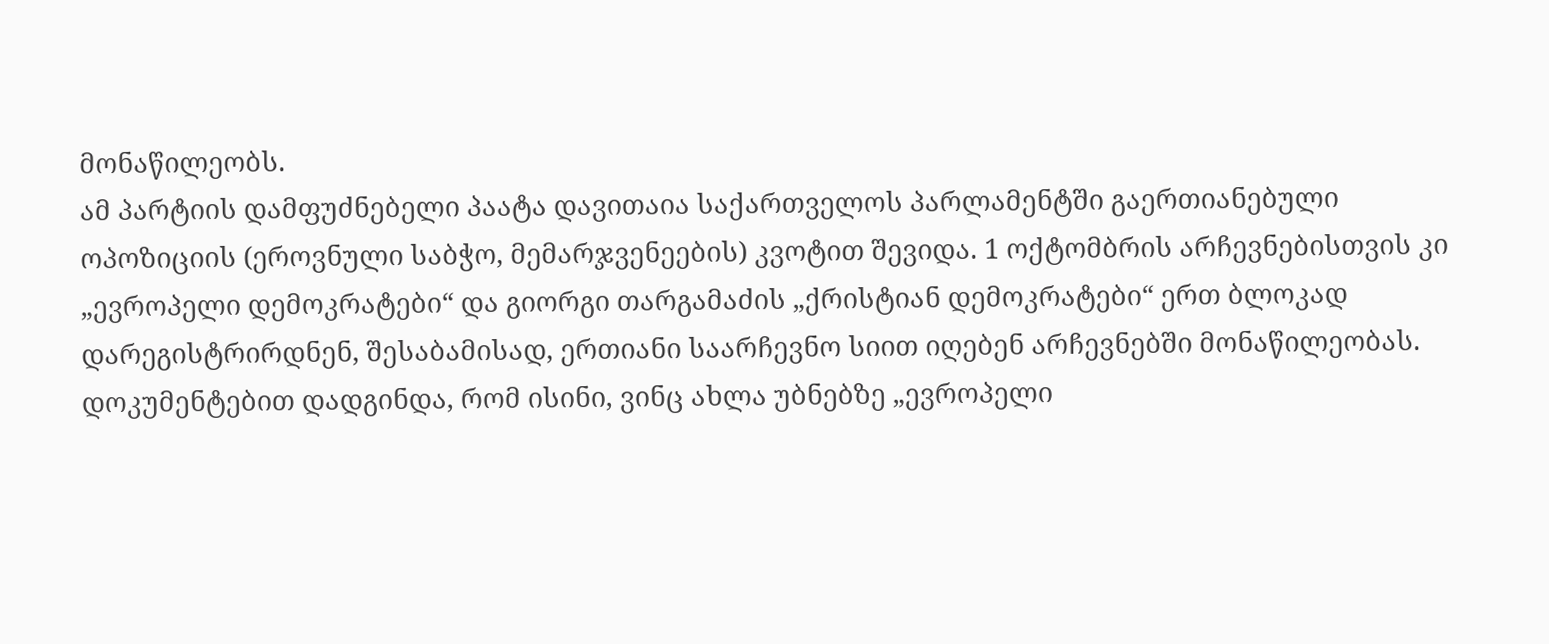მონაწილეობს.
ამ პარტიის დამფუძნებელი პაატა დავითაია საქართველოს პარლამენტში გაერთიანებული ოპოზიციის (ეროვნული საბჭო, მემარჯვენეების) კვოტით შევიდა. 1 ოქტომბრის არჩევნებისთვის კი „ევროპელი დემოკრატები“ და გიორგი თარგამაძის „ქრისტიან დემოკრატები“ ერთ ბლოკად დარეგისტრირდნენ, შესაბამისად, ერთიანი საარჩევნო სიით იღებენ არჩევნებში მონაწილეობას.
დოკუმენტებით დადგინდა, რომ ისინი, ვინც ახლა უბნებზე „ევროპელი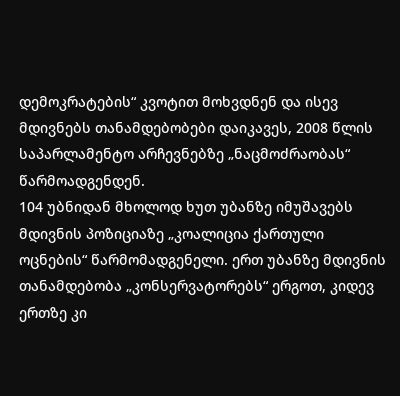დემოკრატების“ კვოტით მოხვდნენ და ისევ მდივნებს თანამდებობები დაიკავეს, 2008 წლის საპარლამენტო არჩევნებზე „ნაცმოძრაობას“ წარმოადგენდენ.
104 უბნიდან მხოლოდ ხუთ უბანზე იმუშავებს მდივნის პოზიციაზე „კოალიცია ქართული ოცნების“ წარმომადგენელი. ერთ უბანზე მდივნის თანამდებობა „კონსერვატორებს“ ერგოთ, კიდევ ერთზე კი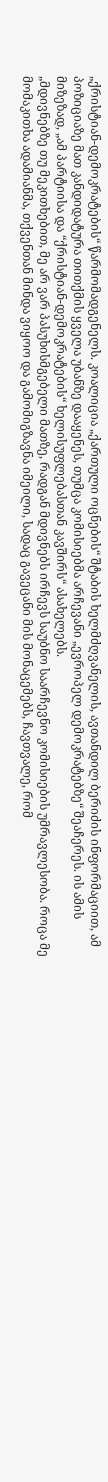„ქრისტიან-დემოკრატების“ წარმომადგენელს. კოალიცია „ქართული ოცნების“ შტაბის ხელმძღვანელის, ავთანდილ ბერიძის ინფორმაციით, ამ პოზიციაზე მათ კანდიდატურა თითქმის ყველა უბანზე დააყენეს, თუმცა კომისიებმა არჩევანი „ევროპელ დემოკრატებზე“ შეაჩერეს. ის ამის მიზეზად, „ამ პარტიისა და “ქრისტიან-დემოკრატების“ ხელისუფლებასთან კავშირს“ ასახელებს.
„მდივნებზე თუ მეკითხებით, მე არ ვარ პასუხისმგებელი მათზე, რადგან მდივნებს ირჩევს საუბნო საარჩევნო კომისიების უმრავლესობა. როცა მე მომაკითხა ადამიანმა, თქვენთან მინდა ვიყოო და გამომიგზავნა იმეილი, სადაც გავეცანი მის მონაცემებს, ჩავთვალე, რომ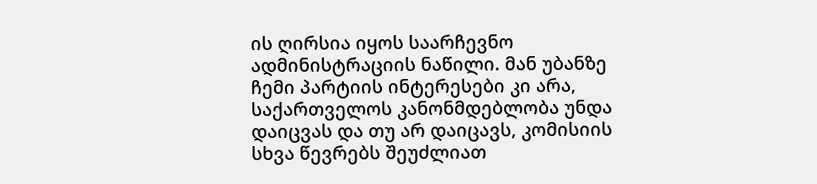ის ღირსია იყოს საარჩევნო ადმინისტრაციის ნაწილი. მან უბანზე ჩემი პარტიის ინტერესები კი არა, საქართველოს კანონმდებლობა უნდა დაიცვას და თუ არ დაიცავს, კომისიის სხვა წევრებს შეუძლიათ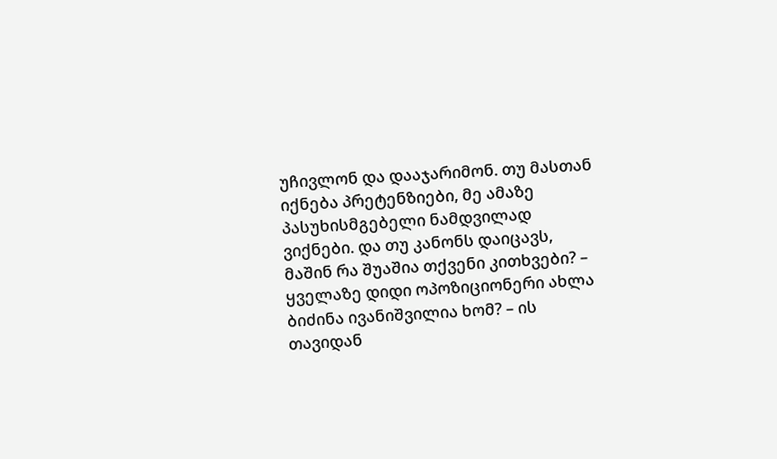უჩივლონ და დააჯარიმონ. თუ მასთან იქნება პრეტენზიები, მე ამაზე პასუხისმგებელი ნამდვილად ვიქნები. და თუ კანონს დაიცავს, მაშინ რა შუაშია თქვენი კითხვები? – ყველაზე დიდი ოპოზიციონერი ახლა ბიძინა ივანიშვილია ხომ? – ის თავიდან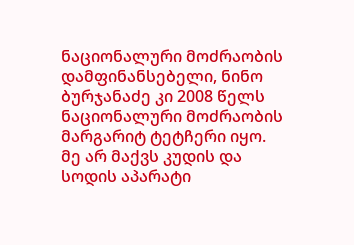ნაციონალური მოძრაობის დამფინანსებელი, ნინო ბურჯანაძე კი 2008 წელს ნაციონალური მოძრაობის მარგარიტ ტეტჩერი იყო. მე არ მაქვს კუდის და სოდის აპარატი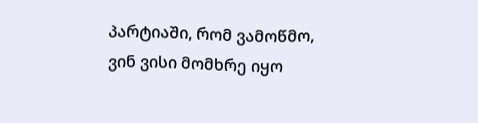პარტიაში, რომ ვამოწმო, ვინ ვისი მომხრე იყო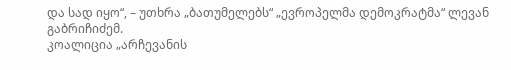და სად იყო“, – უთხრა „ბათუმელებს“ „ევროპელმა დემოკრატმა“ ლევან გაბრიჩიძემ.
კოალიცია „არჩევანის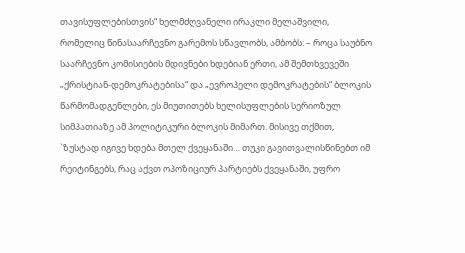თავისუფლებისთვის“ ხელმძღვანელი ირაკლი მელაშვილი, რომელიც წინასაარჩევნო გარემოს სწავლობს, ამბობს: – როცა საუბნო საარჩევნო კომისიების მდივნები ხდებიან ერთი, ამ შემთხვევეში „ქრისტიან-დემოკრატებისა“ და „ევროპელი დემოკრატების“ ბლოკის წარმომადგენლები, ეს მიუთითებს ხელისუფლების სერიოზულ სიმპათიაზე ამ პოლიტიკური ბლოკის მიმართ. მისივე თქმით, `ზუსტად იგივე ხდება მთელ ქვეყანაში… თუკი გავითვალისწინებთ იმ რეიტინგებს, რაც აქვთ ოპოზიციურ პარტიებს ქვეყანაში, უფრო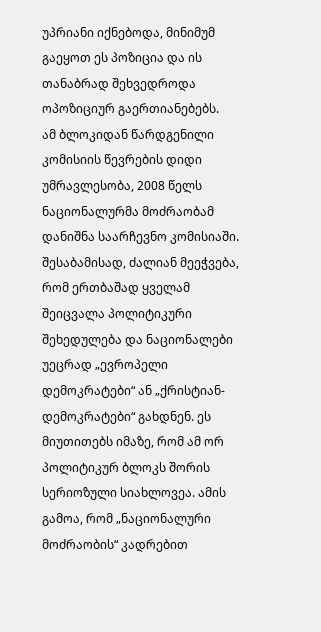უპრიანი იქნებოდა, მინიმუმ გაეყოთ ეს პოზიცია და ის თანაბრად შეხვედროდა ოპოზიციურ გაერთიანებებს.
ამ ბლოკიდან წარდგენილი კომისიის წევრების დიდი უმრავლესობა, 2008 წელს ნაციონალურმა მოძრაობამ დანიშნა საარჩევნო კომისიაში. შესაბამისად, ძალიან მეეჭვება, რომ ერთბაშად ყველამ შეიცვალა პოლიტიკური შეხედულება და ნაციონალები უეცრად „ევროპელი დემოკრატები“ ან „ქრისტიან-დემოკრატები“ გახდნენ. ეს მიუთითებს იმაზე, რომ ამ ორ პოლიტიკურ ბლოკს შორის სერიოზული სიახლოვეა. ამის გამოა, რომ „ნაციონალური მოძრაობის“ კადრებით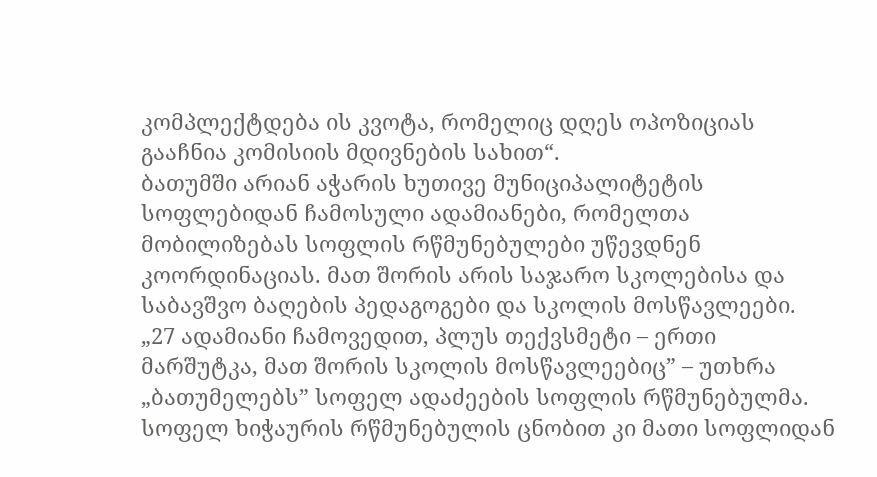კომპლექტდება ის კვოტა, რომელიც დღეს ოპოზიციას გააჩნია კომისიის მდივნების სახით“.
ბათუმში არიან აჭარის ხუთივე მუნიციპალიტეტის სოფლებიდან ჩამოსული ადამიანები, რომელთა მობილიზებას სოფლის რწმუნებულები უწევდნენ კოორდინაციას. მათ შორის არის საჯარო სკოლებისა და საბავშვო ბაღების პედაგოგები და სკოლის მოსწავლეები.
„27 ადამიანი ჩამოვედით, პლუს თექვსმეტი – ერთი მარშუტკა, მათ შორის სკოლის მოსწავლეებიც” – უთხრა „ბათუმელებს” სოფელ ადაძეების სოფლის რწმუნებულმა. სოფელ ხიჭაურის რწმუნებულის ცნობით კი მათი სოფლიდან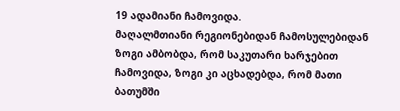19 ადამიანი ჩამოვიდა.
მაღალმთიანი რეგიონებიდან ჩამოსულებიდან ზოგი ამბობდა, რომ საკუთარი ხარჯებით ჩამოვიდა, ზოგი კი აცხადებდა, რომ მათი ბათუმში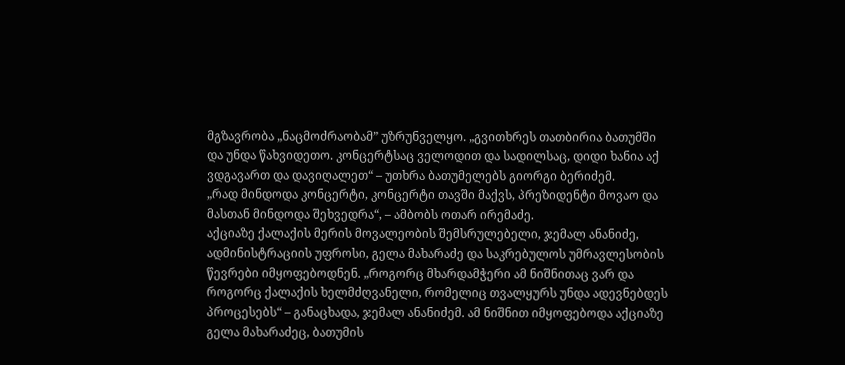მგზავრობა „ნაცმოძრაობამ” უზრუნველყო. „გვითხრეს თათბირია ბათუმში და უნდა წახვიდეთო. კონცერტსაც ველოდით და სადილსაც, დიდი ხანია აქ ვდგავართ და დავიღალეთ“ – უთხრა ბათუმელებს გიორგი ბერიძემ.
„რად მინდოდა კონცერტი, კონცერტი თავში მაქვს, პრეზიდენტი მოვაო და მასთან მინდოდა შეხვედრა“, – ამბობს ოთარ ირემაძე.
აქციაზე ქალაქის მერის მოვალეობის შემსრულებელი, ჯემალ ანანიძე, ადმინისტრაციის უფროსი, გელა მახარაძე და საკრებულოს უმრავლესობის წევრები იმყოფებოდნენ. „როგორც მხარდამჭერი ამ ნიშნითაც ვარ და როგორც ქალაქის ხელმძღვანელი, რომელიც თვალყურს უნდა ადევნებდეს პროცესებს“ – განაცხადა, ჯემალ ანანიძემ. ამ ნიშნით იმყოფებოდა აქციაზე გელა მახარაძეც, ბათუმის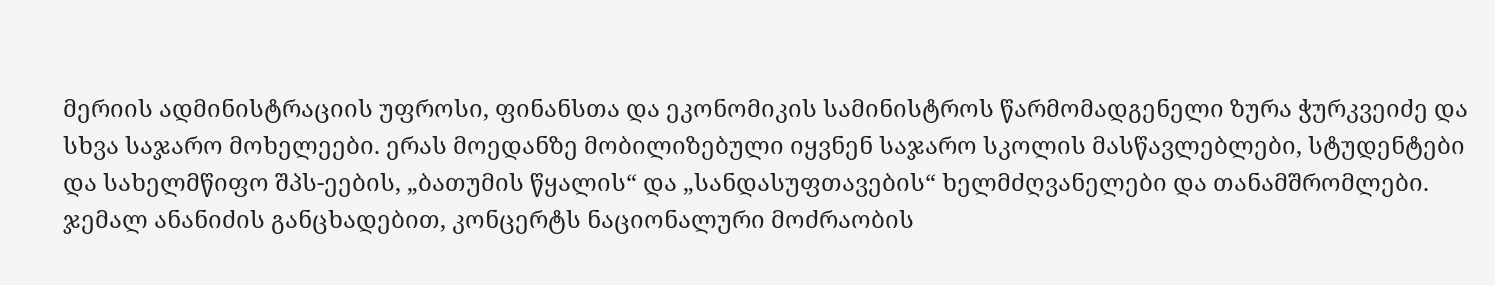მერიის ადმინისტრაციის უფროსი, ფინანსთა და ეკონომიკის სამინისტროს წარმომადგენელი ზურა ჭურკვეიძე და სხვა საჯარო მოხელეები. ერას მოედანზე მობილიზებული იყვნენ საჯარო სკოლის მასწავლებლები, სტუდენტები და სახელმწიფო შპს-ეების, „ბათუმის წყალის“ და „სანდასუფთავების“ ხელმძღვანელები და თანამშრომლები.
ჯემალ ანანიძის განცხადებით, კონცერტს ნაციონალური მოძრაობის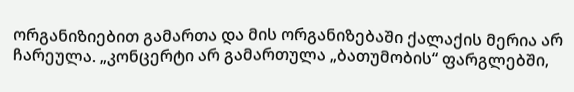ორგანიზიებით გამართა და მის ორგანიზებაში ქალაქის მერია არ ჩარეულა. „კონცერტი არ გამართულა „ბათუმობის“ ფარგლებში,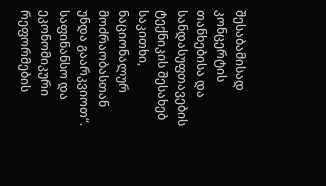შესაბამისად კონცერტის თანხებისა და სანდასუფთავების ტექნიკის შესახებ საკითხი, ნაციონალურ მოძრაობასთან უნდა გაარკვიოთ“.
საფინანსო და ეკონომიკური რეფორმების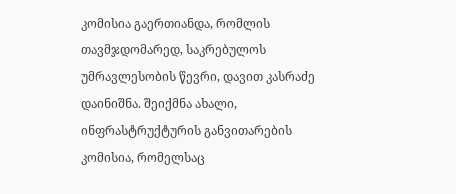კომისია გაერთიანდა, რომლის თავმჯდომარედ, საკრებულოს უმრავლესობის წევრი, დავით კასრაძე დაინიშნა. შეიქმნა ახალი, ინფრასტრუქტურის განვითარების კომისია, რომელსაც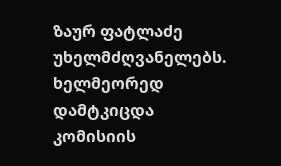ზაურ ფატლაძე უხელმძღვანელებს. ხელმეორედ დამტკიცდა კომისიის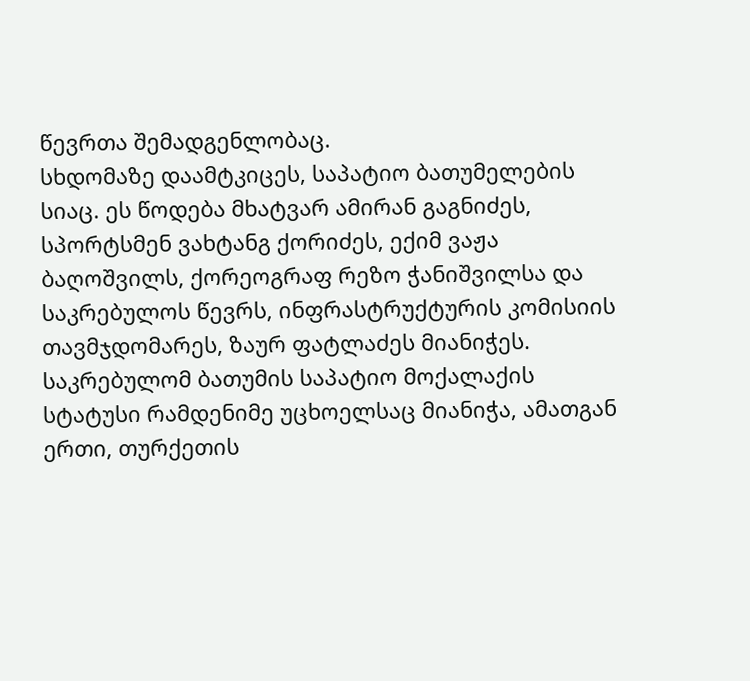წევრთა შემადგენლობაც.
სხდომაზე დაამტკიცეს, საპატიო ბათუმელების სიაც. ეს წოდება მხატვარ ამირან გაგნიძეს, სპორტსმენ ვახტანგ ქორიძეს, ექიმ ვაჟა ბაღოშვილს, ქორეოგრაფ რეზო ჭანიშვილსა და საკრებულოს წევრს, ინფრასტრუქტურის კომისიის თავმჯდომარეს, ზაურ ფატლაძეს მიანიჭეს.
საკრებულომ ბათუმის საპატიო მოქალაქის სტატუსი რამდენიმე უცხოელსაც მიანიჭა, ამათგან ერთი, თურქეთის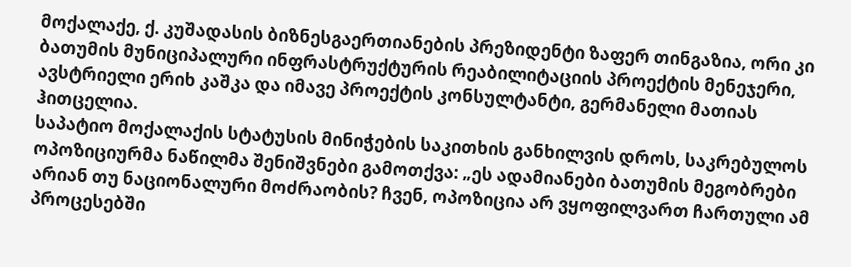მოქალაქე, ქ. კუშადასის ბიზნესგაერთიანების პრეზიდენტი ზაფერ თინგაზია, ორი კი ბათუმის მუნიციპალური ინფრასტრუქტურის რეაბილიტაციის პროექტის მენეჯერი, ავსტრიელი ერიხ კაშკა და იმავე პროექტის კონსულტანტი, გერმანელი მათიას ჰითცელია.
საპატიო მოქალაქის სტატუსის მინიჭების საკითხის განხილვის დროს, საკრებულოს ოპოზიციურმა ნაწილმა შენიშვნები გამოთქვა: „ეს ადამიანები ბათუმის მეგობრები არიან თუ ნაციონალური მოძრაობის? ჩვენ, ოპოზიცია არ ვყოფილვართ ჩართული ამ პროცესებში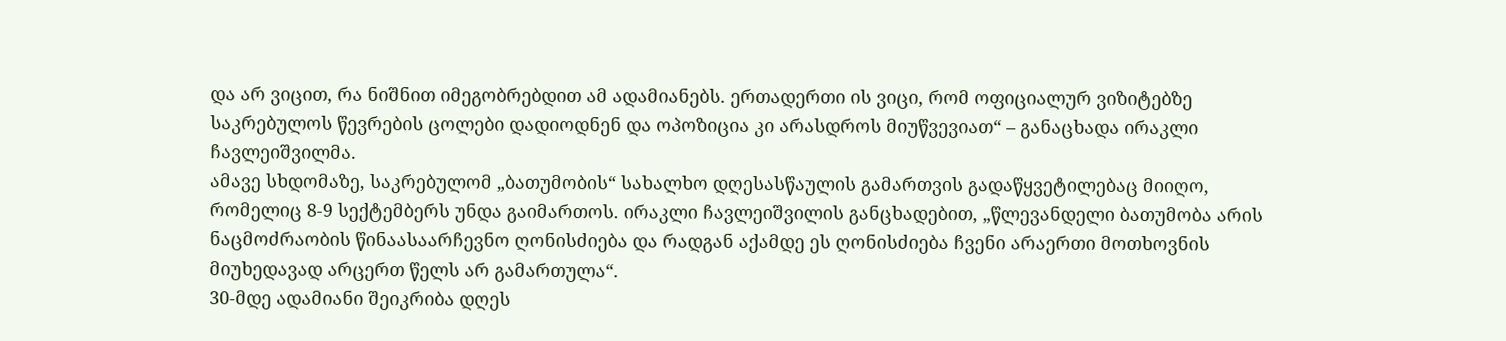და არ ვიცით, რა ნიშნით იმეგობრებდით ამ ადამიანებს. ერთადერთი ის ვიცი, რომ ოფიციალურ ვიზიტებზე საკრებულოს წევრების ცოლები დადიოდნენ და ოპოზიცია კი არასდროს მიუწვევიათ“ – განაცხადა ირაკლი ჩავლეიშვილმა.
ამავე სხდომაზე, საკრებულომ „ბათუმობის“ სახალხო დღესასწაულის გამართვის გადაწყვეტილებაც მიიღო, რომელიც 8-9 სექტემბერს უნდა გაიმართოს. ირაკლი ჩავლეიშვილის განცხადებით, „წლევანდელი ბათუმობა არის ნაცმოძრაობის წინაასაარჩევნო ღონისძიება და რადგან აქამდე ეს ღონისძიება ჩვენი არაერთი მოთხოვნის მიუხედავად არცერთ წელს არ გამართულა“.
30-მდე ადამიანი შეიკრიბა დღეს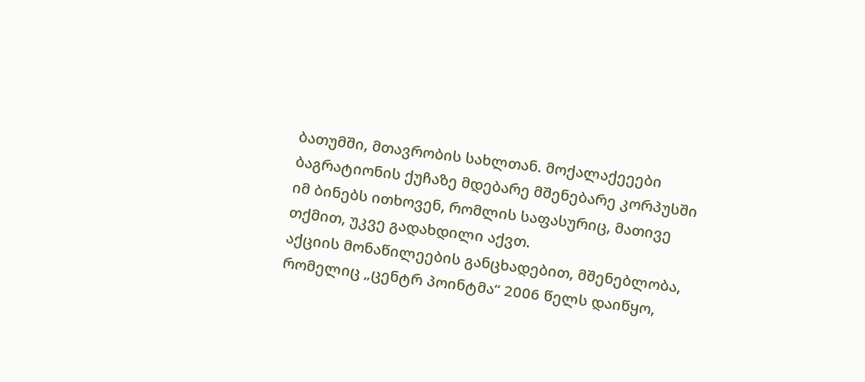ბათუმში, მთავრობის სახლთან. მოქალაქეეები ბაგრატიონის ქუჩაზე მდებარე მშენებარე კორპუსში იმ ბინებს ითხოვენ, რომლის საფასურიც, მათივე თქმით, უკვე გადახდილი აქვთ.
აქციის მონაწილეების განცხადებით, მშენებლობა, რომელიც „ცენტრ პოინტმა“ 2006 წელს დაიწყო,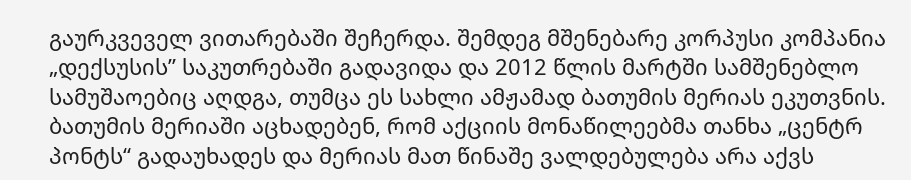გაურკვეველ ვითარებაში შეჩერდა. შემდეგ მშენებარე კორპუსი კომპანია „დექსუსის” საკუთრებაში გადავიდა და 2012 წლის მარტში სამშენებლო სამუშაოებიც აღდგა, თუმცა ეს სახლი ამჟამად ბათუმის მერიას ეკუთვნის.
ბათუმის მერიაში აცხადებენ, რომ აქციის მონაწილეებმა თანხა „ცენტრ პონტს“ გადაუხადეს და მერიას მათ წინაშე ვალდებულება არა აქვს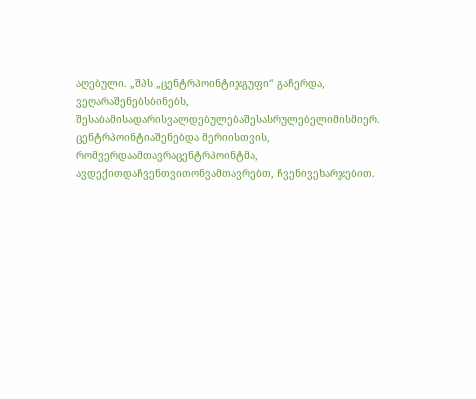აღებული. „შპს „ცენტრპოინტიჯგუფი“ გაჩერდა, ვეღარაშენებსბინებს, შესაბამისადარისვალდებულებაშესასრულებელიმისმიერ. ცენტრპოინტიაშენებდა მერიისთვის, რომვერდაამთავრაცენტრპოინტმა, ავდექითდაჩვენთვითონვამთავრებთ, ჩვენივეხარჯებით.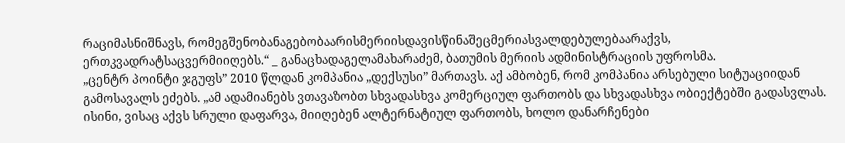რაციმასნიშნავს, რომეგშენობანაგებობაარისმერიისდავისწინაშეცმერიასვალდებულებაარაქვს, ერთკვადრატსაცვერმიიღებს.“ _ განაცხადაგელამახარაძემ, ბათუმის მერიის ადმინისტრაციის უფროსმა.
„ცენტრ პოინტი ჯგუფს” 2010 წლდან კომპანია „დექსუსი” მართავს. აქ ამბობენ, რომ კომპანია არსებული სიტუაციიდან გამოსავალს ეძებს. „ამ ადამიანებს ვთავაზობთ სხვადასხვა კომერციულ ფართობს და სხვადასხვა ობიექტებში გადასვლას. ისინი, ვისაც აქვს სრული დაფარვა, მიიღებენ ალტერნატიულ ფართობს, ხოლო დანარჩენები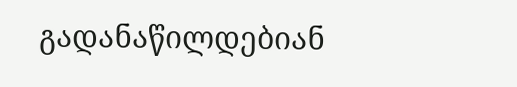გადანაწილდებიან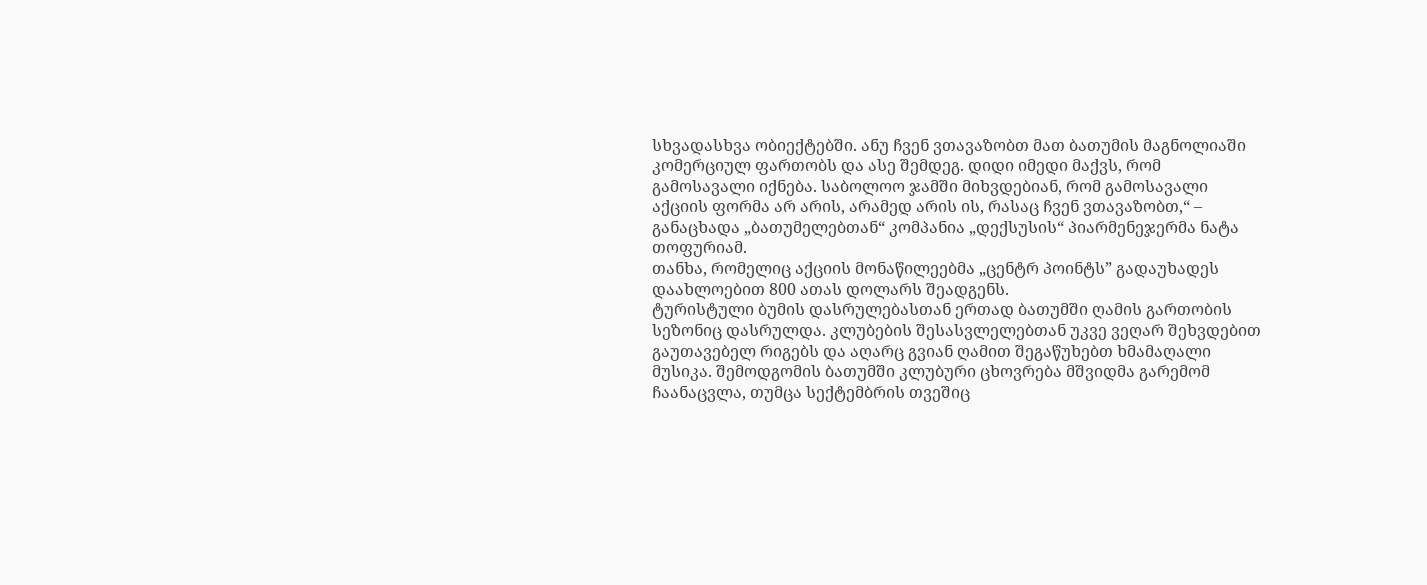სხვადასხვა ობიექტებში. ანუ ჩვენ ვთავაზობთ მათ ბათუმის მაგნოლიაში კომერციულ ფართობს და ასე შემდეგ. დიდი იმედი მაქვს, რომ გამოსავალი იქნება. საბოლოო ჯამში მიხვდებიან, რომ გამოსავალი აქციის ფორმა არ არის, არამედ არის ის, რასაც ჩვენ ვთავაზობთ,“ – განაცხადა „ბათუმელებთან“ კომპანია „დექსუსის“ პიარმენეჯერმა ნატა თოფურიამ.
თანხა, რომელიც აქციის მონაწილეებმა „ცენტრ პოინტს” გადაუხადეს დაახლოებით 800 ათას დოლარს შეადგენს.
ტურისტული ბუმის დასრულებასთან ერთად ბათუმში ღამის გართობის სეზონიც დასრულდა. კლუბების შესასვლელებთან უკვე ვეღარ შეხვდებით გაუთავებელ რიგებს და აღარც გვიან ღამით შეგაწუხებთ ხმამაღალი მუსიკა. შემოდგომის ბათუმში კლუბური ცხოვრება მშვიდმა გარემომ ჩაანაცვლა, თუმცა სექტემბრის თვეშიც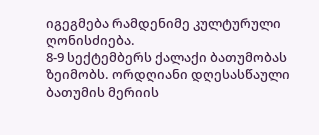იგეგმება რამდენიმე კულტურული ღონისძიება.
8-9 სექტემბერს ქალაქი ბათუმობას ზეიმობს. ორდღიანი დღესასწაული ბათუმის მერიის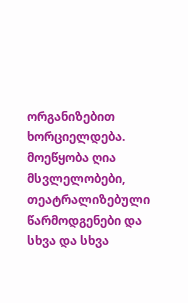ორგანიზებით ხორციელდება. მოეწყობა ღია მსვლელობები, თეატრალიზებული წარმოდგენები და სხვა და სხვა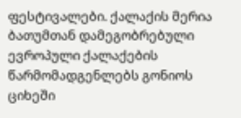ფესტივალები. ქალაქის მერია ბათუმთან დამეგობრებული ევროპული ქალაქების წარმომადგენლებს გონიოს ციხეში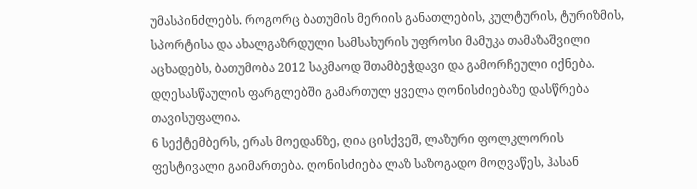უმასპინძლებს. როგორც ბათუმის მერიის განათლების, კულტურის, ტურიზმის, სპორტისა და ახალგაზრდული სამსახურის უფროსი მამუკა თამაზაშვილი აცხადებს, ბათუმობა 2012 საკმაოდ შთამბეჭდავი და გამორჩეული იქნება. დღესასწაულის ფარგლებში გამართულ ყველა ღონისძიებაზე დასწრება თავისუფალია.
6 სექტემბერს, ერას მოედანზე, ღია ცისქვეშ, ლაზური ფოლკლორის ფესტივალი გაიმართება. ღონისძიება ლაზ საზოგადო მოღვაწეს, ჰასან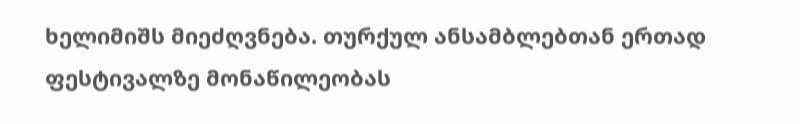ხელიმიშს მიეძღვნება. თურქულ ანსამბლებთან ერთად ფესტივალზე მონაწილეობას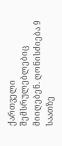ქართველი შემსრულებლებიც მიიღებენ. ღონისძიება 9 საათზე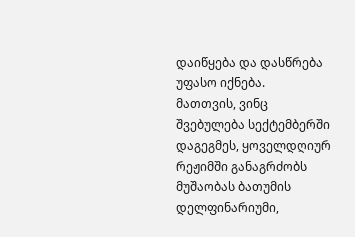დაიწყება და დასწრება უფასო იქნება.
მათთვის, ვინც შვებულება სექტემბერში დაგეგმეს, ყოველდღიურ რეჟიმში განაგრძობს მუშაობას ბათუმის დელფინარიუმი,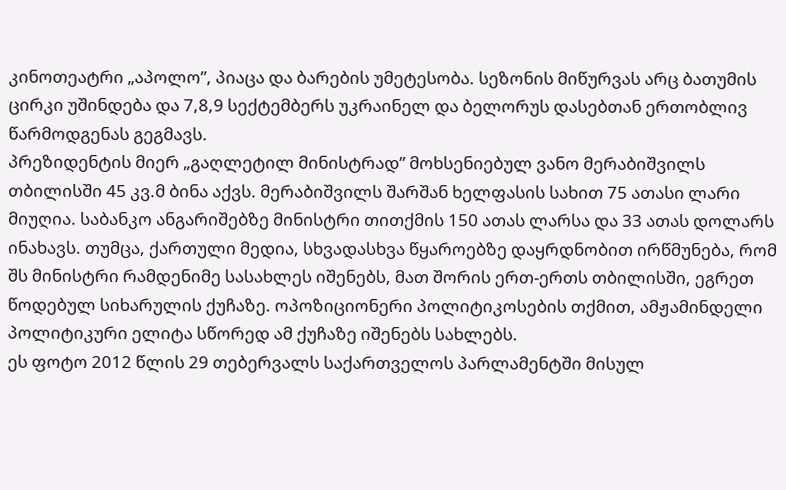კინოთეატრი „აპოლო”, პიაცა და ბარების უმეტესობა. სეზონის მიწურვას არც ბათუმის ცირკი უშინდება და 7,8,9 სექტემბერს უკრაინელ და ბელორუს დასებთან ერთობლივ წარმოდგენას გეგმავს.
პრეზიდენტის მიერ „გაღლეტილ მინისტრად” მოხსენიებულ ვანო მერაბიშვილს თბილისში 45 კვ.მ ბინა აქვს. მერაბიშვილს შარშან ხელფასის სახით 75 ათასი ლარი მიუღია. საბანკო ანგარიშებზე მინისტრი თითქმის 150 ათას ლარსა და 33 ათას დოლარს ინახავს. თუმცა, ქართული მედია, სხვადასხვა წყაროებზე დაყრდნობით ირწმუნება, რომ შს მინისტრი რამდენიმე სასახლეს იშენებს, მათ შორის ერთ-ერთს თბილისში, ეგრეთ წოდებულ სიხარულის ქუჩაზე. ოპოზიციონერი პოლიტიკოსების თქმით, ამჟამინდელი პოლიტიკური ელიტა სწორედ ამ ქუჩაზე იშენებს სახლებს.
ეს ფოტო 2012 წლის 29 თებერვალს საქართველოს პარლამენტში მისულ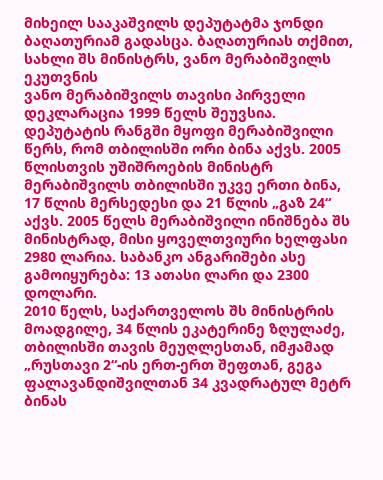მიხეილ სააკაშვილს დეპუტატმა ჯონდი ბაღათურიამ გადასცა. ბაღათურიას თქმით, სახლი შს მინისტრს, ვანო მერაბიშვილს ეკუთვნის
ვანო მერაბიშვილს თავისი პირველი დეკლარაცია 1999 წელს შეუვსია. დეპუტატის რანგში მყოფი მერაბიშვილი წერს, რომ თბილისში ორი ბინა აქვს. 2005 წლისთვის უშიშროების მინისტრ მერაბიშვილს თბილისში უკვე ერთი ბინა, 17 წლის მერსედესი და 21 წლის „გაზ 24“ აქვს. 2005 წელს მერაბიშვილი ინიშნება შს მინისტრად, მისი ყოველთვიური ხელფასი 2980 ლარია. საბანკო ანგარიშები ასე გამოიყურება: 13 ათასი ლარი და 2300 დოლარი.
2010 წელს, საქართველოს შს მინისტრის მოადგილე, 34 წლის ეკატერინე ზღულაძე, თბილისში თავის მეუღლესთან, იმჟამად „რუსთავი 2“-ის ერთ-ერთ შეფთან, გეგა ფალავანდიშვილთან 34 კვადრატულ მეტრ ბინას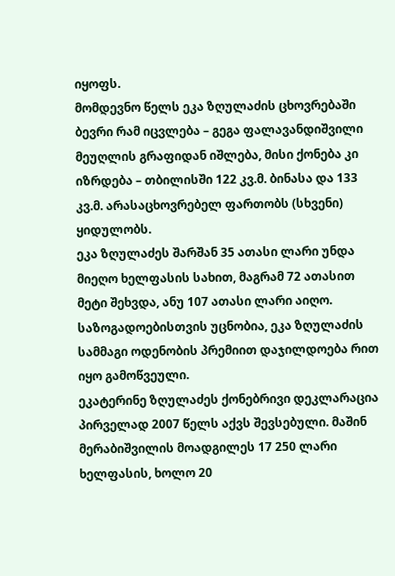იყოფს.
მომდევნო წელს ეკა ზღულაძის ცხოვრებაში ბევრი რამ იცვლება – გეგა ფალავანდიშვილი მეუღლის გრაფიდან იშლება, მისი ქონება კი იზრდება – თბილისში 122 კვ.მ. ბინასა და 133 კვ.მ. არასაცხოვრებელ ფართობს (სხვენი) ყიდულობს.
ეკა ზღულაძეს შარშან 35 ათასი ლარი უნდა მიეღო ხელფასის სახით, მაგრამ 72 ათასით მეტი შეხვდა, ანუ 107 ათასი ლარი აიღო. საზოგადოებისთვის უცნობია, ეკა ზღულაძის სამმაგი ოდენობის პრემიით დაჯილდოება რით იყო გამოწვეული.
ეკატერინე ზღულაძეს ქონებრივი დეკლარაცია პირველად 2007 წელს აქვს შევსებული. მაშინ მერაბიშვილის მოადგილეს 17 250 ლარი ხელფასის, ხოლო 20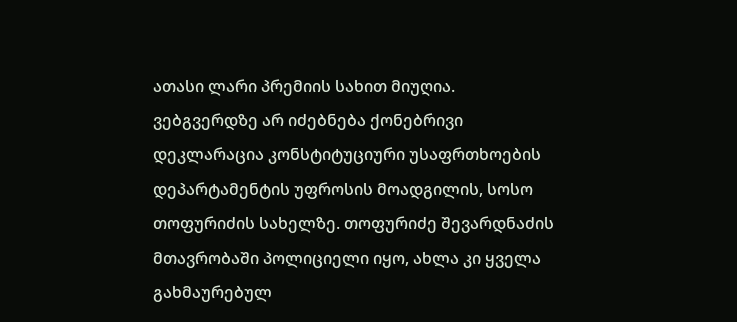ათასი ლარი პრემიის სახით მიუღია.
ვებგვერდზე არ იძებნება ქონებრივი დეკლარაცია კონსტიტუციური უსაფრთხოების დეპარტამენტის უფროსის მოადგილის, სოსო თოფურიძის სახელზე. თოფურიძე შევარდნაძის მთავრობაში პოლიციელი იყო, ახლა კი ყველა გახმაურებულ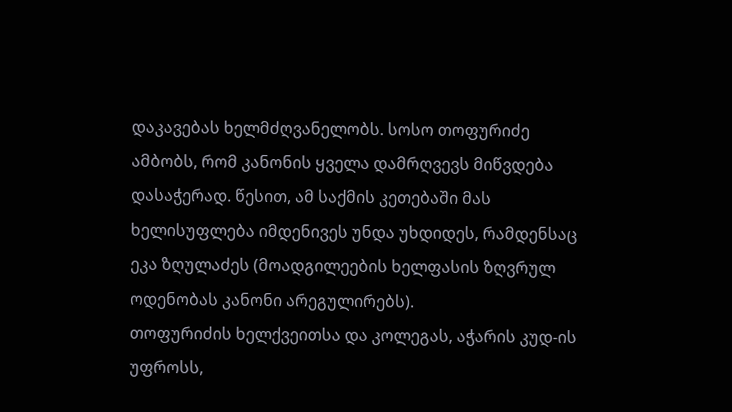დაკავებას ხელმძღვანელობს. სოსო თოფურიძე ამბობს, რომ კანონის ყველა დამრღვევს მიწვდება დასაჭერად. წესით, ამ საქმის კეთებაში მას ხელისუფლება იმდენივეს უნდა უხდიდეს, რამდენსაც ეკა ზღულაძეს (მოადგილეების ხელფასის ზღვრულ ოდენობას კანონი არეგულირებს).
თოფურიძის ხელქვეითსა და კოლეგას, აჭარის კუდ-ის უფროსს,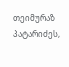თეიმურაზ პატარიძეს,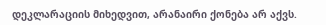დეკლარაციის მიხედვით, არანაირი ქონება არ აქვს.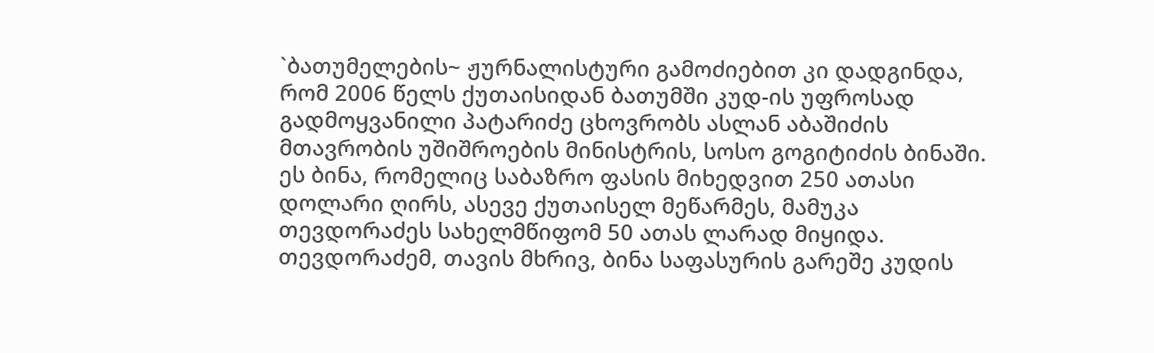`ბათუმელების~ ჟურნალისტური გამოძიებით კი დადგინდა, რომ 2006 წელს ქუთაისიდან ბათუმში კუდ-ის უფროსად გადმოყვანილი პატარიძე ცხოვრობს ასლან აბაშიძის მთავრობის უშიშროების მინისტრის, სოსო გოგიტიძის ბინაში. ეს ბინა, რომელიც საბაზრო ფასის მიხედვით 250 ათასი დოლარი ღირს, ასევე ქუთაისელ მეწარმეს, მამუკა თევდორაძეს სახელმწიფომ 50 ათას ლარად მიყიდა. თევდორაძემ, თავის მხრივ, ბინა საფასურის გარეშე კუდის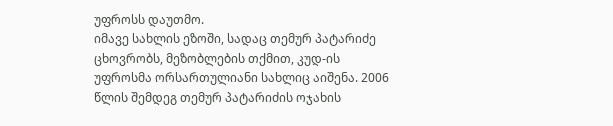უფროსს დაუთმო.
იმავე სახლის ეზოში, სადაც თემურ პატარიძე ცხოვრობს, მეზობლების თქმით, კუდ-ის უფროსმა ორსართულიანი სახლიც აიშენა. 2006 წლის შემდეგ თემურ პატარიძის ოჯახის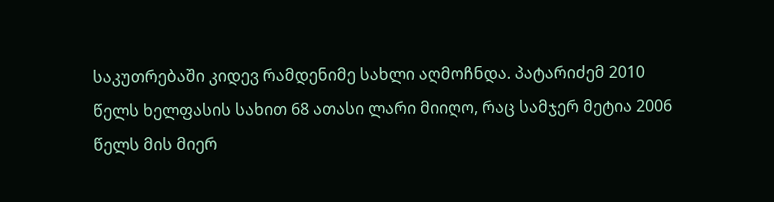საკუთრებაში კიდევ რამდენიმე სახლი აღმოჩნდა. პატარიძემ 2010 წელს ხელფასის სახით 68 ათასი ლარი მიიღო, რაც სამჯერ მეტია 2006 წელს მის მიერ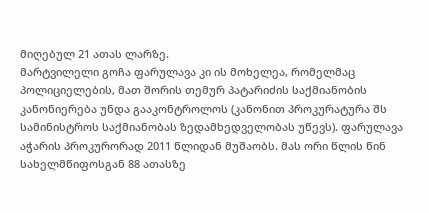მიღებულ 21 ათას ლარზე.
მარტვილელი გოჩა ფარულავა კი ის მოხელეა, რომელმაც პოლიციელების, მათ შორის თემურ პატარიძის საქმიანობის კანონიერება უნდა გააკონტროლოს (კანონით პროკურატურა შს სამინისტროს საქმიანობას ზედამხედველობას უწევს). ფარულავა აჭარის პროკურორად 2011 წლიდან მუშაობს. მას ორი წლის წინ სახელმწიფოსგან 88 ათასზე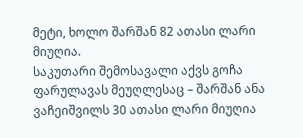მეტი, ხოლო შარშან 82 ათასი ლარი მიუღია.
საკუთარი შემოსავალი აქვს გოჩა ფარულავას მეუღლესაც – შარშან ანა ვაჩეიშვილს 30 ათასი ლარი მიუღია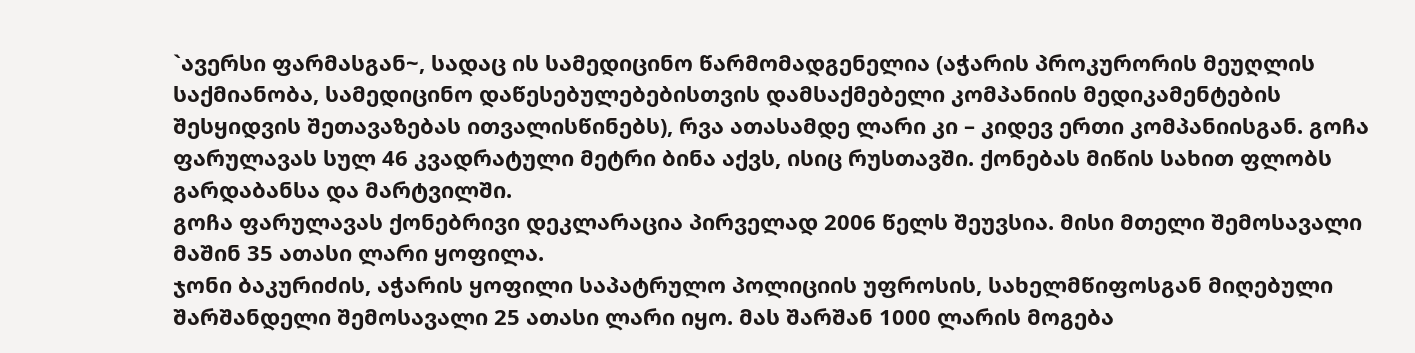`ავერსი ფარმასგან~, სადაც ის სამედიცინო წარმომადგენელია (აჭარის პროკურორის მეუღლის საქმიანობა, სამედიცინო დაწესებულებებისთვის დამსაქმებელი კომპანიის მედიკამენტების შესყიდვის შეთავაზებას ითვალისწინებს), რვა ათასამდე ლარი კი – კიდევ ერთი კომპანიისგან. გოჩა ფარულავას სულ 46 კვადრატული მეტრი ბინა აქვს, ისიც რუსთავში. ქონებას მიწის სახით ფლობს გარდაბანსა და მარტვილში.
გოჩა ფარულავას ქონებრივი დეკლარაცია პირველად 2006 წელს შეუვსია. მისი მთელი შემოსავალი მაშინ 35 ათასი ლარი ყოფილა.
ჯონი ბაკურიძის, აჭარის ყოფილი საპატრულო პოლიციის უფროსის, სახელმწიფოსგან მიღებული შარშანდელი შემოსავალი 25 ათასი ლარი იყო. მას შარშან 1000 ლარის მოგება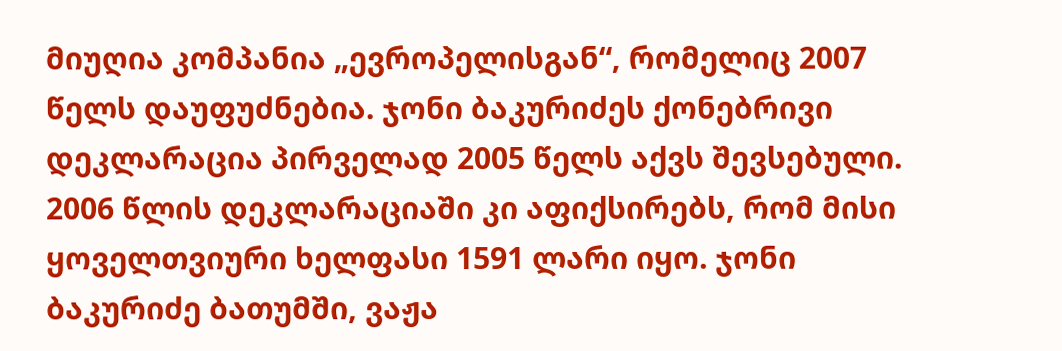მიუღია კომპანია „ევროპელისგან“, რომელიც 2007 წელს დაუფუძნებია. ჯონი ბაკურიძეს ქონებრივი დეკლარაცია პირველად 2005 წელს აქვს შევსებული. 2006 წლის დეკლარაციაში კი აფიქსირებს, რომ მისი ყოველთვიური ხელფასი 1591 ლარი იყო. ჯონი ბაკურიძე ბათუმში, ვაჟა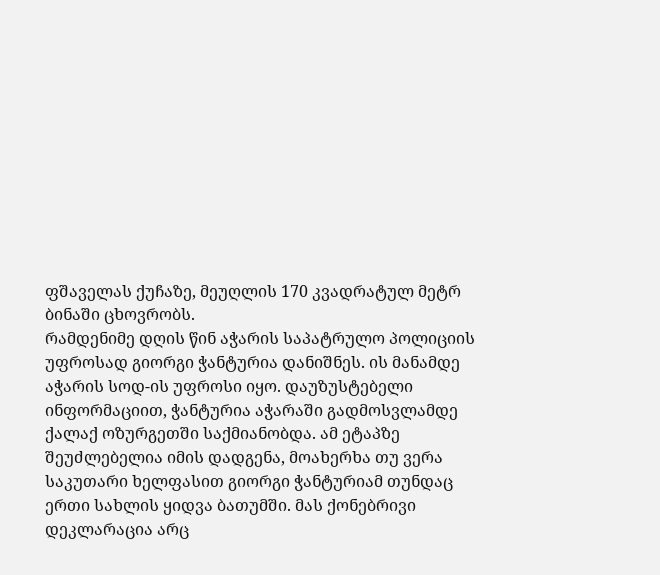ფშაველას ქუჩაზე, მეუღლის 170 კვადრატულ მეტრ ბინაში ცხოვრობს.
რამდენიმე დღის წინ აჭარის საპატრულო პოლიციის უფროსად გიორგი ჭანტურია დანიშნეს. ის მანამდე აჭარის სოდ-ის უფროსი იყო. დაუზუსტებელი ინფორმაციით, ჭანტურია აჭარაში გადმოსვლამდე ქალაქ ოზურგეთში საქმიანობდა. ამ ეტაპზე შეუძლებელია იმის დადგენა, მოახერხა თუ ვერა საკუთარი ხელფასით გიორგი ჭანტურიამ თუნდაც ერთი სახლის ყიდვა ბათუმში. მას ქონებრივი დეკლარაცია არც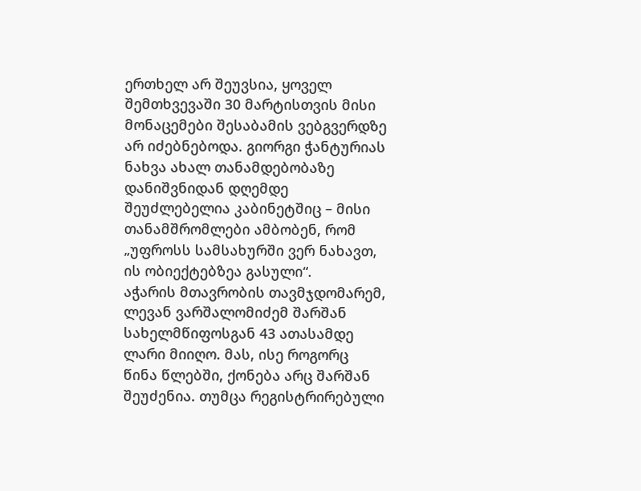ერთხელ არ შეუვსია, ყოველ შემთხვევაში 30 მარტისთვის მისი მონაცემები შესაბამის ვებგვერდზე არ იძებნებოდა. გიორგი ჭანტურიას ნახვა ახალ თანამდებობაზე დანიშვნიდან დღემდე შეუძლებელია კაბინეტშიც – მისი თანამშრომლები ამბობენ, რომ „უფროსს სამსახურში ვერ ნახავთ, ის ობიექტებზეა გასული“.
აჭარის მთავრობის თავმჯდომარემ, ლევან ვარშალომიძემ შარშან სახელმწიფოსგან 43 ათასამდე ლარი მიიღო. მას, ისე როგორც წინა წლებში, ქონება არც შარშან შეუძენია. თუმცა რეგისტრირებული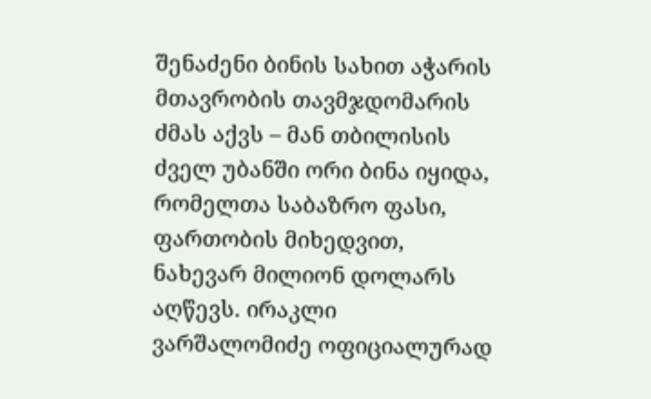შენაძენი ბინის სახით აჭარის მთავრობის თავმჯდომარის ძმას აქვს – მან თბილისის ძველ უბანში ორი ბინა იყიდა, რომელთა საბაზრო ფასი, ფართობის მიხედვით, ნახევარ მილიონ დოლარს აღწევს. ირაკლი ვარშალომიძე ოფიციალურად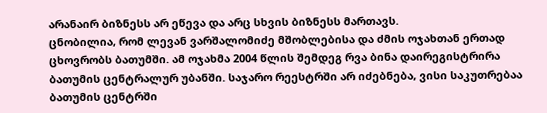არანაირ ბიზნესს არ ეწევა და არც სხვის ბიზნესს მართავს.
ცნობილია, რომ ლევან ვარშალომიძე მშობლებისა და ძმის ოჯახთან ერთად ცხოვრობს ბათუმში. ამ ოჯახმა 2004 წლის შემდეგ რვა ბინა დაირეგისტრირა ბათუმის ცენტრალურ უბანში. საჯარო რეესტრში არ იძებნება, ვისი საკუთრებაა ბათუმის ცენტრში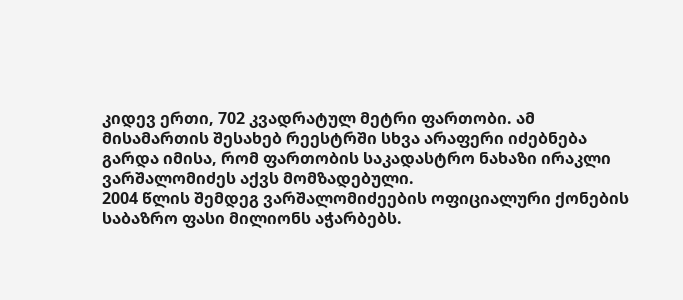კიდევ ერთი, 702 კვადრატულ მეტრი ფართობი. ამ მისამართის შესახებ რეესტრში სხვა არაფერი იძებნება გარდა იმისა, რომ ფართობის საკადასტრო ნახაზი ირაკლი ვარშალომიძეს აქვს მომზადებული.
2004 წლის შემდეგ ვარშალომიძეების ოფიციალური ქონების საბაზრო ფასი მილიონს აჭარბებს.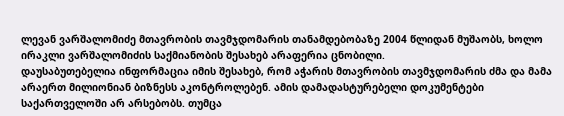ლევან ვარშალომიძე მთავრობის თავმჯდომარის თანამდებობაზე 2004 წლიდან მუშაობს, ხოლო ირაკლი ვარშალომიძის საქმიანობის შესახებ არაფერია ცნობილი.
დაუსაბუთებელია ინფორმაცია იმის შესახებ, რომ აჭარის მთავრობის თავმჯდომარის ძმა და მამა არაერთ მილიონიან ბიზნესს აკონტროლებენ. ამის დამადასტურებელი დოკუმენტები საქართველოში არ არსებობს. თუმცა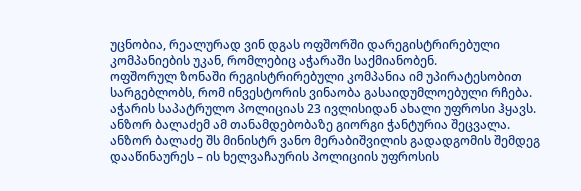უცნობია, რეალურად ვინ დგას ოფშორში დარეგისტრირებული კომპანიების უკან, რომლებიც აჭარაში საქმიანობენ.
ოფშორულ ზონაში რეგისტრირებული კომპანია იმ უპირატესობით სარგებლობს, რომ ინვესტორის ვინაობა გასაიდუმლოებული რჩება.
აჭარის საპატრულო პოლიციას 23 ივლისიდან ახალი უფროსი ჰყავს. ანზორ ბალაძემ ამ თანამდებობაზე გიორგი ჭანტურია შეცვალა.
ანზორ ბალაძე შს მინისტრ ვანო მერაბიშვილის გადადგომის შემდეგ დააწინაურეს – ის ხელვაჩაურის პოლიციის უფროსის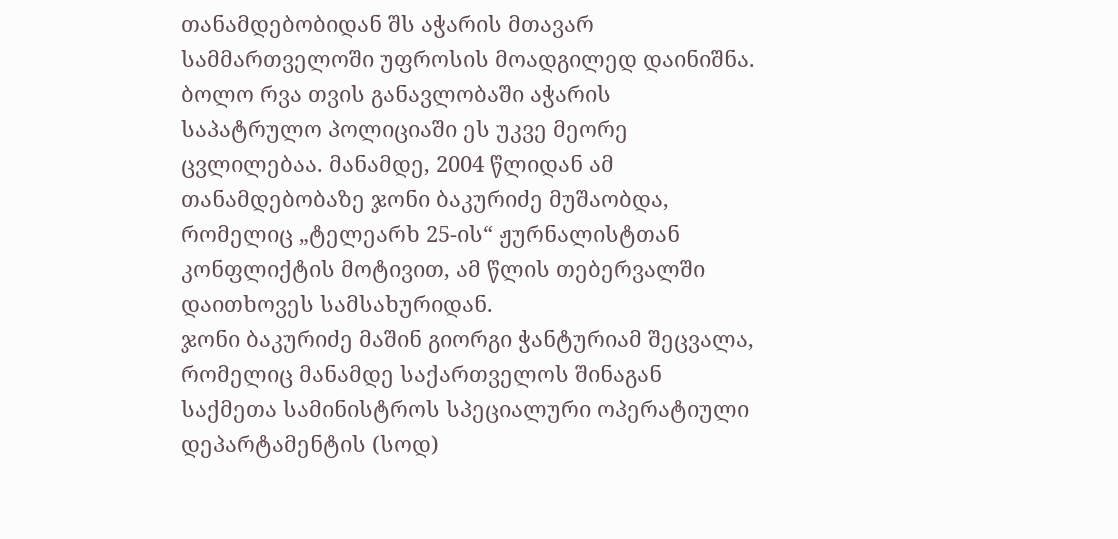თანამდებობიდან შს აჭარის მთავარ სამმართველოში უფროსის მოადგილედ დაინიშნა.
ბოლო რვა თვის განავლობაში აჭარის საპატრულო პოლიციაში ეს უკვე მეორე ცვლილებაა. მანამდე, 2004 წლიდან ამ თანამდებობაზე ჯონი ბაკურიძე მუშაობდა, რომელიც „ტელეარხ 25-ის“ ჟურნალისტთან კონფლიქტის მოტივით, ამ წლის თებერვალში დაითხოვეს სამსახურიდან.
ჯონი ბაკურიძე მაშინ გიორგი ჭანტურიამ შეცვალა, რომელიც მანამდე საქართველოს შინაგან საქმეთა სამინისტროს სპეციალური ოპერატიული დეპარტამენტის (სოდ)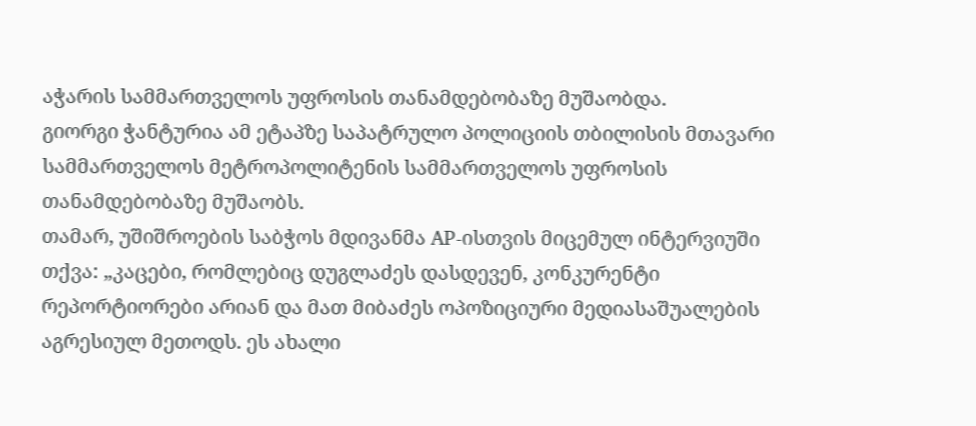აჭარის სამმართველოს უფროსის თანამდებობაზე მუშაობდა.
გიორგი ჭანტურია ამ ეტაპზე საპატრულო პოლიციის თბილისის მთავარი სამმართველოს მეტროპოლიტენის სამმართველოს უფროსის თანამდებობაზე მუშაობს.
თამარ, უშიშროების საბჭოს მდივანმა AP-ისთვის მიცემულ ინტერვიუში თქვა: „კაცები, რომლებიც დუგლაძეს დასდევენ, კონკურენტი რეპორტიორები არიან და მათ მიბაძეს ოპოზიციური მედიასაშუალების აგრესიულ მეთოდს. ეს ახალი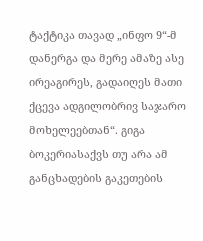ტაქტიკა თავად „ინფო 9“-მ დანერგა და მერე ამაზე ასე ირეაგირეს, გადაიღეს მათი ქცევა ადგილობრივ საჯარო მოხელეებთან“. გიგა ბოკერიასაქვს თუ არა ამ განცხადების გაკეთების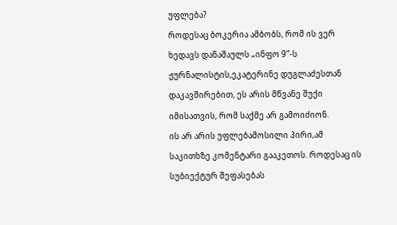უფლება?
როდესაც ბოკერია ამბობს, რომ ის ვერ ხედავს დანაშაულს „ინფო 9“-ს ჟურნალისტის,ეკატერინე დუგლაძესთან დაკავშირებით, ეს არის მწვანე შუქი იმისათვის, რომ საქმე არ გამოიძიონ.
ის არ არის უფლებამოსილი პირი,ამ საკითხზე კომენტარი გააკეთოს. როდესაც ის სუბიექტურ შეფასებას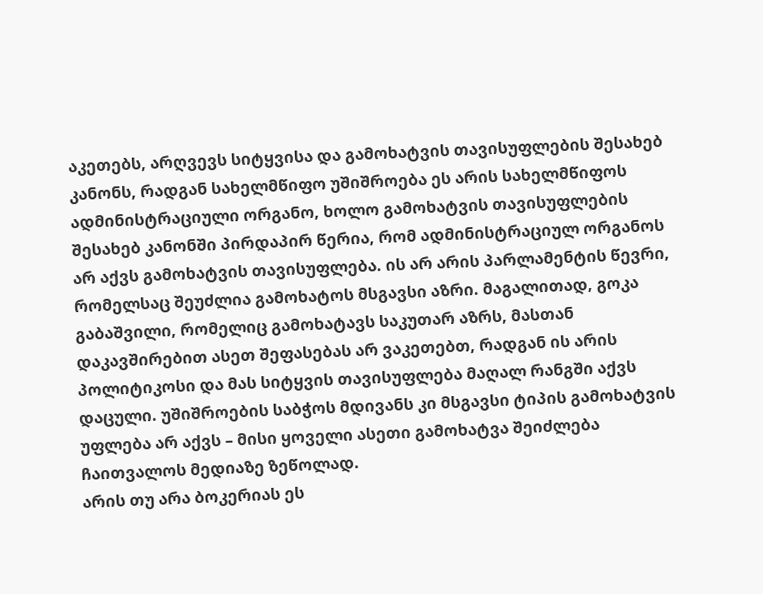აკეთებს, არღვევს სიტყვისა და გამოხატვის თავისუფლების შესახებ კანონს, რადგან სახელმწიფო უშიშროება ეს არის სახელმწიფოს ადმინისტრაციული ორგანო, ხოლო გამოხატვის თავისუფლების შესახებ კანონში პირდაპირ წერია, რომ ადმინისტრაციულ ორგანოს არ აქვს გამოხატვის თავისუფლება. ის არ არის პარლამენტის წევრი, რომელსაც შეუძლია გამოხატოს მსგავსი აზრი. მაგალითად, გოკა გაბაშვილი, რომელიც გამოხატავს საკუთარ აზრს, მასთან დაკავშირებით ასეთ შეფასებას არ ვაკეთებთ, რადგან ის არის პოლიტიკოსი და მას სიტყვის თავისუფლება მაღალ რანგში აქვს დაცული. უშიშროების საბჭოს მდივანს კი მსგავსი ტიპის გამოხატვის უფლება არ აქვს – მისი ყოველი ასეთი გამოხატვა შეიძლება ჩაითვალოს მედიაზე ზეწოლად.
არის თუ არა ბოკერიას ეს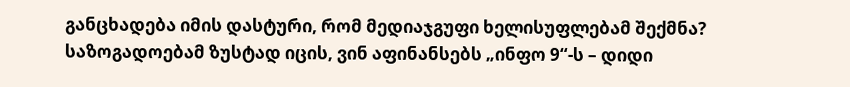განცხადება იმის დასტური, რომ მედიაჯგუფი ხელისუფლებამ შექმნა?
საზოგადოებამ ზუსტად იცის, ვინ აფინანსებს „ინფო 9“-ს – დიდი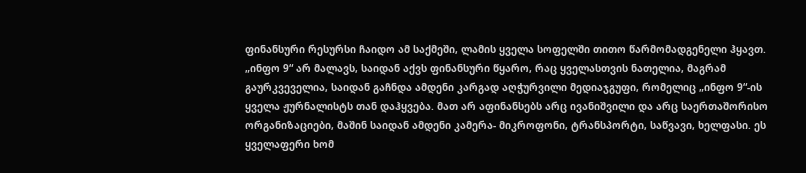ფინანსური რესურსი ჩაიდო ამ საქმეში, ლამის ყველა სოფელში თითო წარმომადგენელი ჰყავთ. „ინფო 9“ არ მალავს, საიდან აქვს ფინანსური წყარო, რაც ყველასთვის ნათელია, მაგრამ გაურკვეველია, საიდან გაჩნდა ამდენი კარგად აღჭურვილი მედიაჯგუფი, რომელიც „ინფო 9“-ის ყველა ჟურნალისტს თან დაჰყვება. მათ არ აფინანსებს არც ივანიშვილი და არც საერთაშორისო ორგანიზაციები, მაშინ საიდან ამდენი კამერა- მიკროფონი, ტრანსპორტი, საწვავი, ხელფასი. ეს ყველაფერი ხომ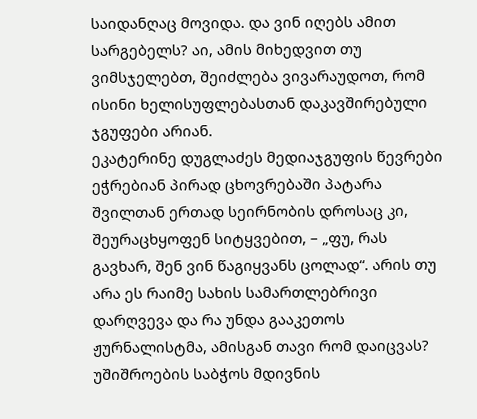საიდანღაც მოვიდა. და ვინ იღებს ამით სარგებელს? აი, ამის მიხედვით თუ ვიმსჯელებთ, შეიძლება ვივარაუდოთ, რომ ისინი ხელისუფლებასთან დაკავშირებული ჯგუფები არიან.
ეკატერინე დუგლაძეს მედიაჯგუფის წევრები ეჭრებიან პირად ცხოვრებაში პატარა შვილთან ერთად სეირნობის დროსაც კი, შეურაცხყოფენ სიტყვებით, – „ფუ, რას გავხარ, შენ ვინ წაგიყვანს ცოლად“. არის თუ არა ეს რაიმე სახის სამართლებრივი დარღვევა და რა უნდა გააკეთოს ჟურნალისტმა, ამისგან თავი რომ დაიცვას?
უშიშროების საბჭოს მდივნის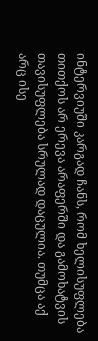ინტერვიუში კარგად ჩანს, რომ ხელისუფლება თითქოს არ ერევა არაფერში და გამოხატვის თავისუფლება სრულად დაცულია. თუმცა აქ არც ისე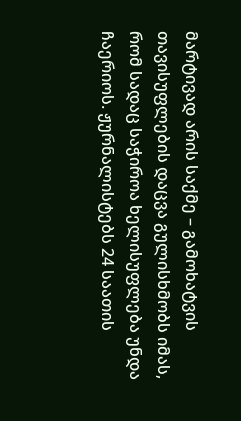მარტივად არის საქმე – გამოხატვის თავისუფლების დაცვა გულისხმობს იმას, რომ სადაც საჭიროა ხელისუფლება უნდა ჩაერიოს. ჟურნალისტებს 24 საათის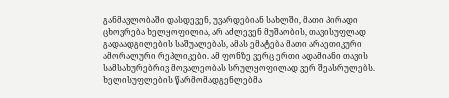განმავლობაში დასდევენ, უვარდებიან სახლში, მათი პირადი ცხოვრება ხელყოფილია, არ აძლევენ მუშაობის, თავისუფლად გადაადგილების საშუალებას, ამას ემატება მათი არაეთიკური ამორალური რეპლიკები. ამ ფონზე ვერც ერთი ადამიანი თავის სამსახურებრივ მოვალეობას სრულყოფილად ვერ შეასრულებს.
ხელისუფლების წარმომადგენლებმა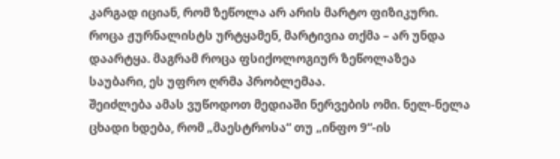კარგად იციან, რომ ზეწოლა არ არის მარტო ფიზიკური. როცა ჟურნალისტს ურტყამენ, მარტივია თქმა – არ უნდა დაარტყა. მაგრამ როცა ფსიქოლოგიურ ზეწოლაზეა საუბარი, ეს უფრო ღრმა პრობლემაა.
შეიძლება ამას ვუწოდოთ მედიაში ნერვების ომი. ნელ-ნელა ცხადი ხდება, რომ „მაესტროსა“ თუ „ინფო 9“-ის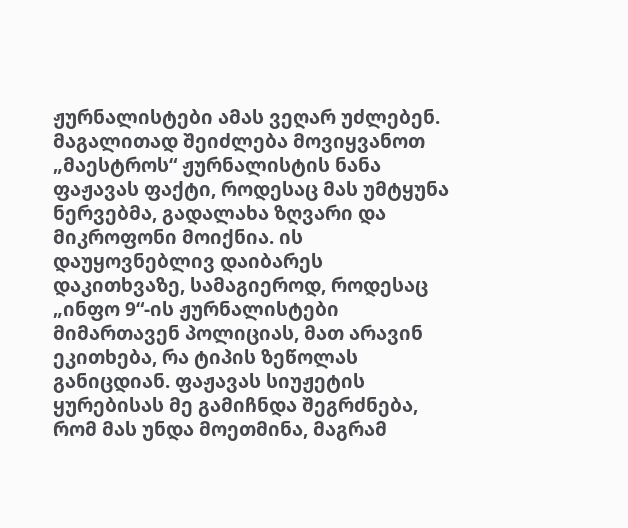ჟურნალისტები ამას ვეღარ უძლებენ. მაგალითად შეიძლება მოვიყვანოთ „მაესტროს“ ჟურნალისტის ნანა ფაჟავას ფაქტი, როდესაც მას უმტყუნა ნერვებმა, გადალახა ზღვარი და მიკროფონი მოიქნია. ის დაუყოვნებლივ დაიბარეს დაკითხვაზე, სამაგიეროდ, როდესაც „ინფო 9“-ის ჟურნალისტები მიმართავენ პოლიციას, მათ არავინ ეკითხება, რა ტიპის ზეწოლას განიცდიან. ფაჟავას სიუჟეტის ყურებისას მე გამიჩნდა შეგრძნება, რომ მას უნდა მოეთმინა, მაგრამ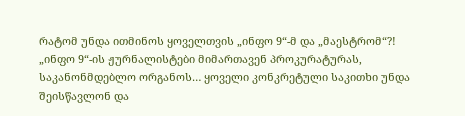რატომ უნდა ითმინოს ყოველთვის „ინფო 9“-მ და „მაესტრომ“?!
„ინფო 9“-ის ჟურნალისტები მიმართავენ პროკურატურას, საკანონმდებლო ორგანოს… ყოველი კონკრეტული საკითხი უნდა შეისწავლონ და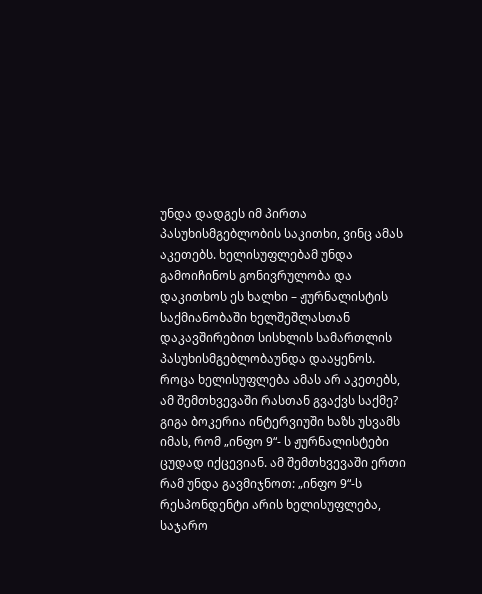უნდა დადგეს იმ პირთა პასუხისმგებლობის საკითხი, ვინც ამას აკეთებს. ხელისუფლებამ უნდა გამოიჩინოს გონივრულობა და დაკითხოს ეს ხალხი – ჟურნალისტის საქმიანობაში ხელშეშლასთან დაკავშირებით სისხლის სამართლის პასუხისმგებლობაუნდა დააყენოს.
როცა ხელისუფლება ამას არ აკეთებს, ამ შემთხვევაში რასთან გვაქვს საქმე?
გიგა ბოკერია ინტერვიუში ხაზს უსვამს იმას, რომ „ინფო 9“- ს ჟურნალისტები ცუდად იქცევიან. ამ შემთხვევაში ერთი რამ უნდა გავმიჯნოთ: „ინფო 9“-ს რესპონდენტი არის ხელისუფლება, საჯარო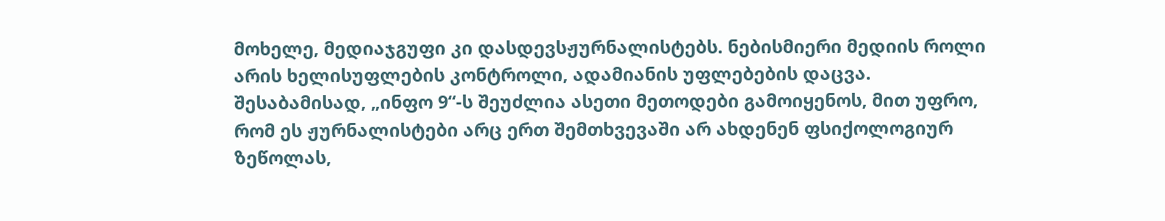მოხელე, მედიაჯგუფი კი დასდევსჟურნალისტებს. ნებისმიერი მედიის როლი არის ხელისუფლების კონტროლი, ადამიანის უფლებების დაცვა. შესაბამისად, „ინფო 9“-ს შეუძლია ასეთი მეთოდები გამოიყენოს, მით უფრო, რომ ეს ჟურნალისტები არც ერთ შემთხვევაში არ ახდენენ ფსიქოლოგიურ ზეწოლას,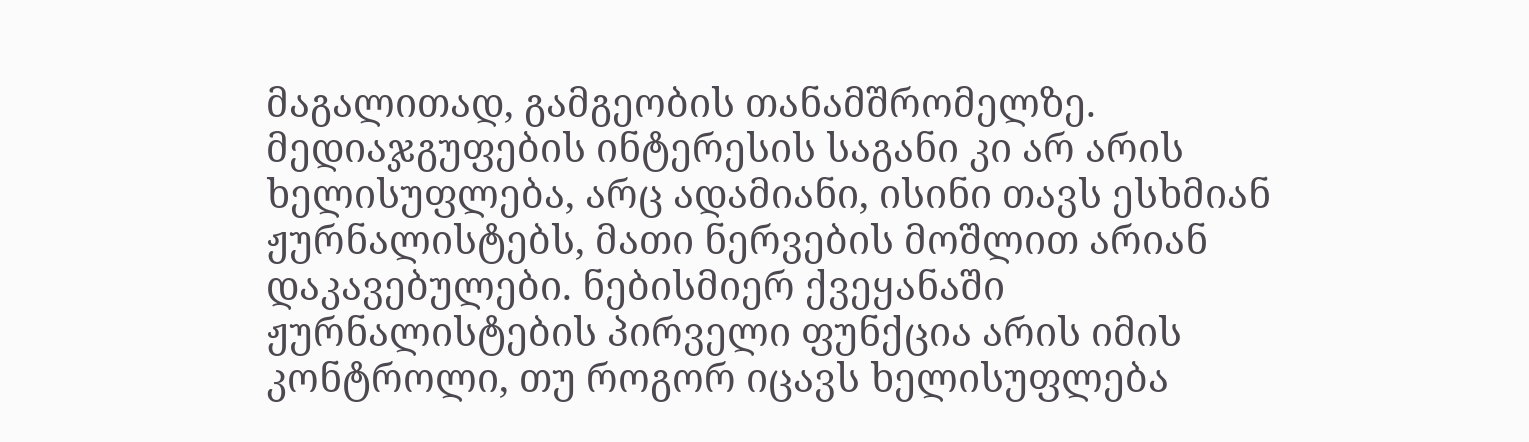მაგალითად, გამგეობის თანამშრომელზე. მედიაჯგუფების ინტერესის საგანი კი არ არის ხელისუფლება, არც ადამიანი, ისინი თავს ესხმიან ჟურნალისტებს, მათი ნერვების მოშლით არიან დაკავებულები. ნებისმიერ ქვეყანაში ჟურნალისტების პირველი ფუნქცია არის იმის კონტროლი, თუ როგორ იცავს ხელისუფლება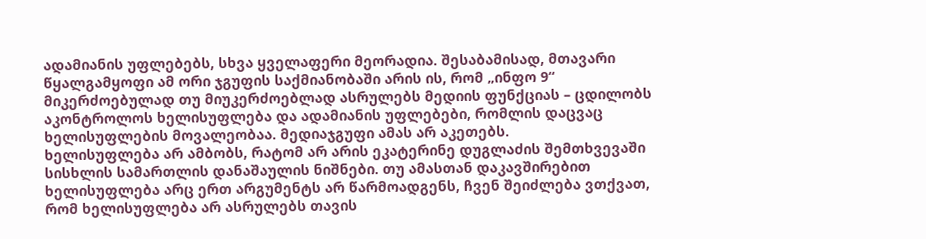ადამიანის უფლებებს, სხვა ყველაფერი მეორადია. შესაბამისად, მთავარი წყალგამყოფი ამ ორი ჯგუფის საქმიანობაში არის ის, რომ „ინფო 9“ მიკერძოებულად თუ მიუკერძოებლად ასრულებს მედიის ფუნქციას – ცდილობს აკონტროლოს ხელისუფლება და ადამიანის უფლებები, რომლის დაცვაც ხელისუფლების მოვალეობაა. მედიაჯგუფი ამას არ აკეთებს.
ხელისუფლება არ ამბობს, რატომ არ არის ეკატერინე დუგლაძის შემთხვევაში სისხლის სამართლის დანაშაულის ნიშნები. თუ ამასთან დაკავშირებით ხელისუფლება არც ერთ არგუმენტს არ წარმოადგენს, ჩვენ შეიძლება ვთქვათ, რომ ხელისუფლება არ ასრულებს თავის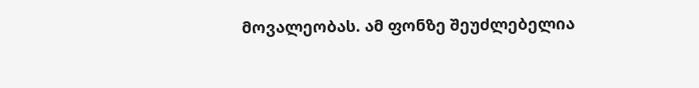მოვალეობას. ამ ფონზე შეუძლებელია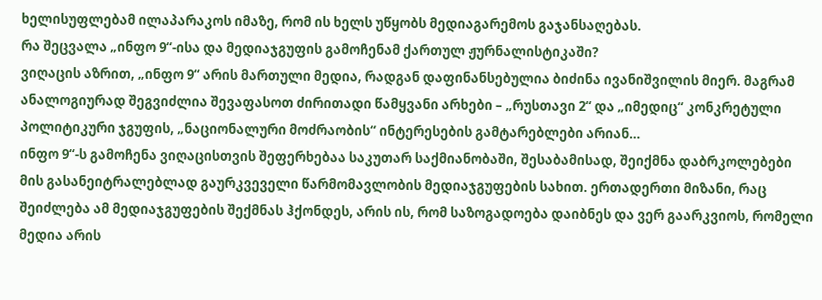ხელისუფლებამ ილაპარაკოს იმაზე, რომ ის ხელს უწყობს მედიაგარემოს გაჯანსაღებას.
რა შეცვალა „ინფო 9“-ისა და მედიაჯგუფის გამოჩენამ ქართულ ჟურნალისტიკაში?
ვიღაცის აზრით, „ინფო 9“ არის მართული მედია, რადგან დაფინანსებულია ბიძინა ივანიშვილის მიერ. მაგრამ ანალოგიურად შეგვიძლია შევაფასოთ ძირითადი წამყვანი არხები – „რუსთავი 2“ და „იმედიც“ კონკრეტული პოლიტიკური ჯგუფის, „ნაციონალური მოძრაობის“ ინტერესების გამტარებლები არიან…
ინფო 9“-ს გამოჩენა ვიღაცისთვის შეფერხებაა საკუთარ საქმიანობაში, შესაბამისად, შეიქმნა დაბრკოლებები მის გასანეიტრალებლად გაურკვეველი წარმომავლობის მედიაჯგუფების სახით. ერთადერთი მიზანი, რაც შეიძლება ამ მედიაჯგუფების შექმნას ჰქონდეს, არის ის, რომ საზოგადოება დაიბნეს და ვერ გაარკვიოს, რომელი მედია არის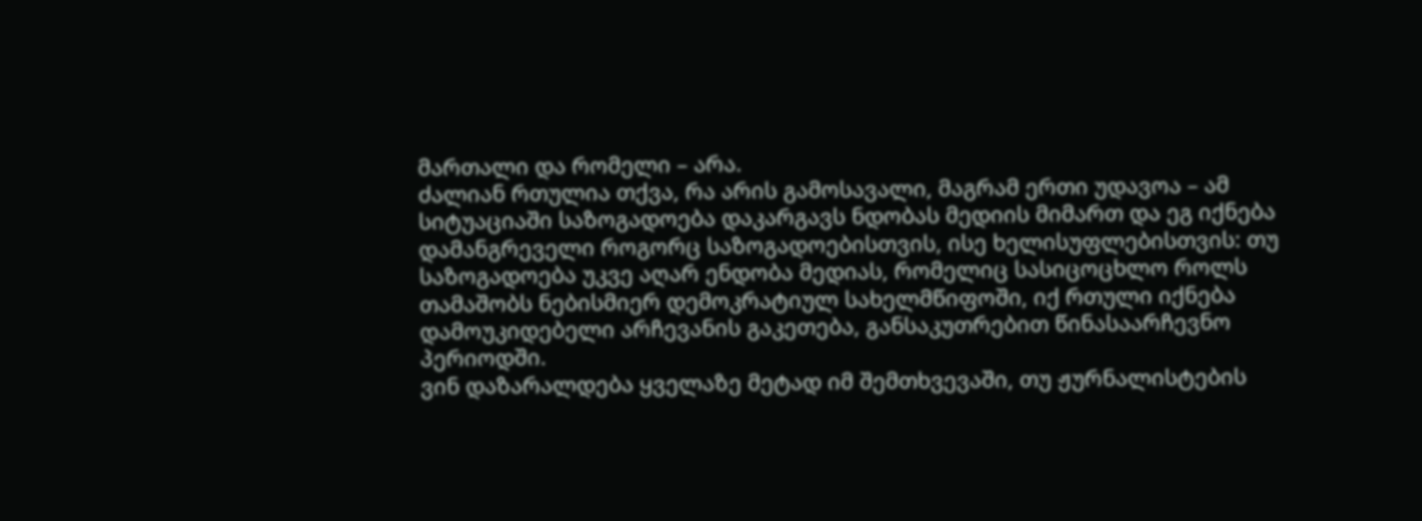მართალი და რომელი – არა.
ძალიან რთულია თქვა, რა არის გამოსავალი, მაგრამ ერთი უდავოა – ამ სიტუაციაში საზოგადოება დაკარგავს ნდობას მედიის მიმართ და ეგ იქნება დამანგრეველი როგორც საზოგადოებისთვის, ისე ხელისუფლებისთვის: თუ საზოგადოება უკვე აღარ ენდობა მედიას, რომელიც სასიცოცხლო როლს თამაშობს ნებისმიერ დემოკრატიულ სახელმწიფოში, იქ რთული იქნება დამოუკიდებელი არჩევანის გაკეთება, განსაკუთრებით წინასაარჩევნო პერიოდში.
ვინ დაზარალდება ყველაზე მეტად იმ შემთხვევაში, თუ ჟურნალისტების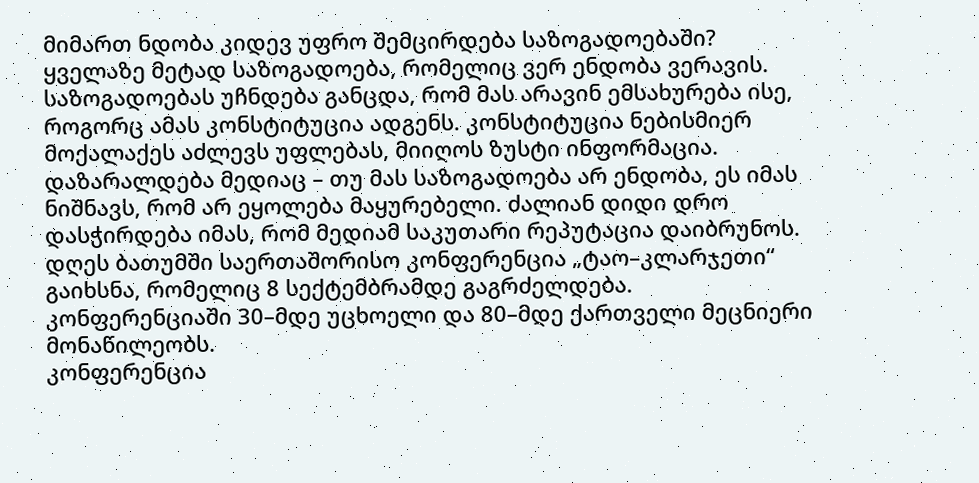მიმართ ნდობა კიდევ უფრო შემცირდება საზოგადოებაში?
ყველაზე მეტად საზოგადოება, რომელიც ვერ ენდობა ვერავის. საზოგადოებას უჩნდება განცდა, რომ მას არავინ ემსახურება ისე, როგორც ამას კონსტიტუცია ადგენს. კონსტიტუცია ნებისმიერ მოქალაქეს აძლევს უფლებას, მიიღოს ზუსტი ინფორმაცია. დაზარალდება მედიაც – თუ მას საზოგადოება არ ენდობა, ეს იმას ნიშნავს, რომ არ ეყოლება მაყურებელი. ძალიან დიდი დრო დასჭირდება იმას, რომ მედიამ საკუთარი რეპუტაცია დაიბრუნოს.
დღეს ბათუმში საერთაშორისო კონფერენცია „ტაო–კლარჯეთი“ გაიხსნა, რომელიც 8 სექტემბრამდე გაგრძელდება. კონფერენციაში 30–მდე უცხოელი და 80–მდე ქართველი მეცნიერი მონაწილეობს.
კონფერენცია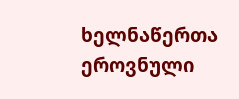ხელნაწერთა ეროვნული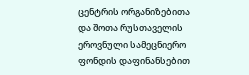ცენტრის ორგანიზებითა და შოთა რუსთაველის ეროვნული სამეცნიერო ფონდის დაფინანსებით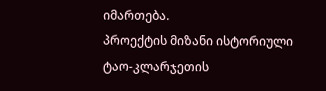იმართება.
პროექტის მიზანი ისტორიული ტაო-კლარჯეთის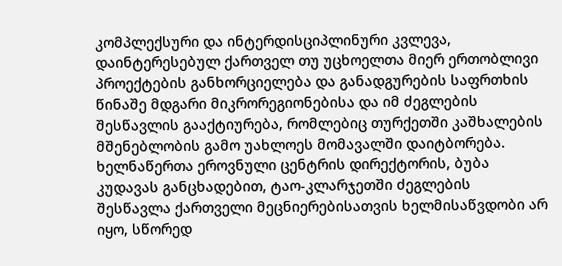კომპლექსური და ინტერდისციპლინური კვლევა, დაინტერესებულ ქართველ თუ უცხოელთა მიერ ერთობლივი პროექტების განხორციელება და განადგურების საფრთხის წინაშე მდგარი მიკრორეგიონებისა და იმ ძეგლების შესწავლის გააქტიურება, რომლებიც თურქეთში კაშხალების მშენებლობის გამო უახლოეს მომავალში დაიტბორება.
ხელნაწერთა ეროვნული ცენტრის დირექტორის, ბუბა კუდავას განცხადებით, ტაო-კლარჯეთში ძეგლების შესწავლა ქართველი მეცნიერებისათვის ხელმისაწვდობი არ იყო, სწორედ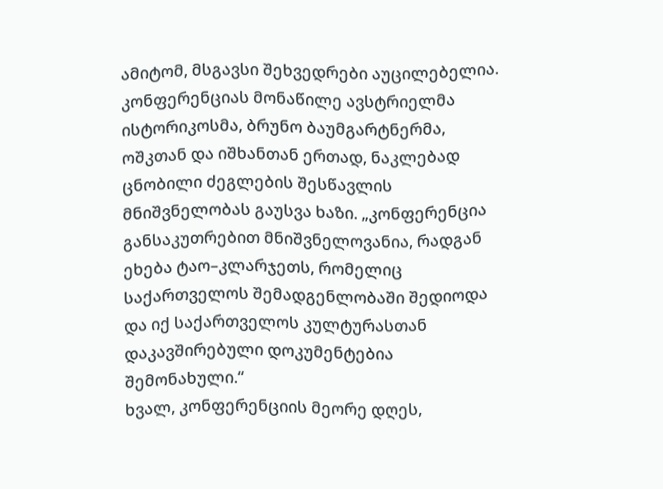ამიტომ, მსგავსი შეხვედრები აუცილებელია.
კონფერენციას მონაწილე ავსტრიელმა ისტორიკოსმა, ბრუნო ბაუმგარტნერმა, ოშკთან და იშხანთან ერთად, ნაკლებად ცნობილი ძეგლების შესწავლის მნიშვნელობას გაუსვა ხაზი. „კონფერენცია განსაკუთრებით მნიშვნელოვანია, რადგან ეხება ტაო–კლარჯეთს, რომელიც საქართველოს შემადგენლობაში შედიოდა და იქ საქართველოს კულტურასთან დაკავშირებული დოკუმენტებია შემონახული.“
ხვალ, კონფერენციის მეორე დღეს,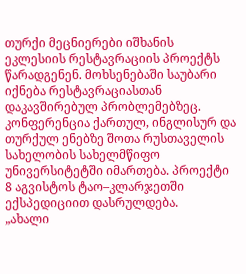თურქი მეცნიერები იშხანის ეკლესიის რესტავრაციის პროექტს წარადგენენ. მოხსენებაში საუბარი იქნება რესტავრაციასთან დაკავშირებულ პრობლემებზეც.
კონფერენცია ქართულ, ინგლისურ და თურქულ ენებზე შოთა რუსთაველის სახელობის სახელმწიფო უნივერსიტეტში იმართება. პროექტი 8 აგვისტოს ტაო–კლარჯეთში ექსპედიციით დასრულდება.
„ახალი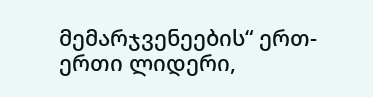მემარჯვენეების“ ერთ-ერთი ლიდერი,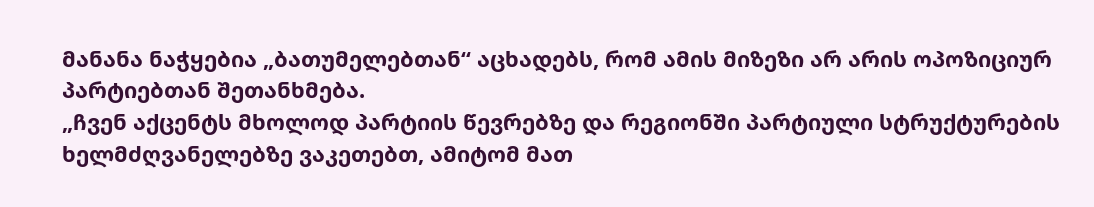მანანა ნაჭყებია „ბათუმელებთან“ აცხადებს, რომ ამის მიზეზი არ არის ოპოზიციურ პარტიებთან შეთანხმება.
„ჩვენ აქცენტს მხოლოდ პარტიის წევრებზე და რეგიონში პარტიული სტრუქტურების ხელმძღვანელებზე ვაკეთებთ, ამიტომ მათ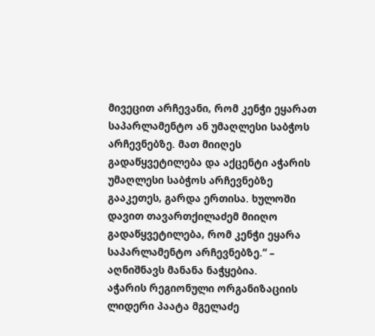მივეცით არჩევანი, რომ კენჭი ეყარათ საპარლამენტო ან უმაღლესი საბჭოს არჩევნებზე. მათ მიიღეს გადაწყვეტილება და აქცენტი აჭარის უმაღლესი საბჭოს არჩევნებზე გააკეთეს, გარდა ერთისა. ხულოში დავით თავართქილაძემ მიიღო გადაწყვეტილება, რომ კენჭი ეყარა საპარლამენტო არჩევნებზე.“ – აღნიშნავს მანანა ნაჭყებია.
აჭარის რეგიონული ორგანიზაციის ლიდერი პაატა მგელაძე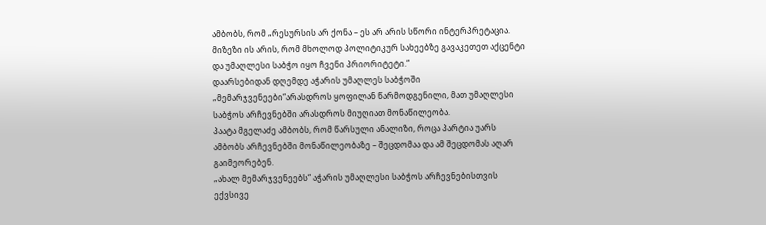ამბობს, რომ „რესურსის არ ქონა – ეს არ არის სწორი ინტერპრეტაცია. მიზეზი ის არის, რომ მხოლოდ პოლიტიკურ სახეებზე გავაკეთეთ აქცენტი და უმაღლესი საბჭო იყო ჩვენი პრიორიტეტი.“
დაარსებიდან დღემდე აჭარის უმაღლეს საბჭოში „მემარჯვენეები“არასდროს ყოფილან წარმოდგენილი, მათ უმაღლესი საბჭოს არჩევნებში არასდროს მიუღიათ მონაწილეობა.
პაატა მგელაძე ამბობს, რომ წარსული ანალიზი, როცა პარტია უარს ამბობს არჩევნებში მონაწილეობაზე – შეცდომაა და ამ შეცდომას აღარ გაიმეორებენ.
„ახალ მემარჯვენეებს“ აჭარის უმაღლესი საბჭოს არჩევნებისთვის ექვსივე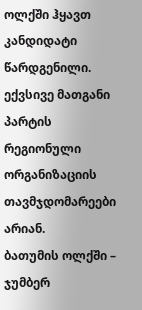ოლქში ჰყავთ კანდიდატი წარდგენილი. ექვსივე მათგანი პარტის რეგიონული ორგანიზაციის თავმჯდომარეები არიან.
ბათუმის ოლქში – ჯუმბერ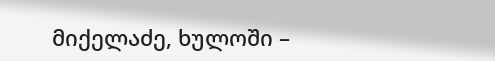მიქელაძე, ხულოში –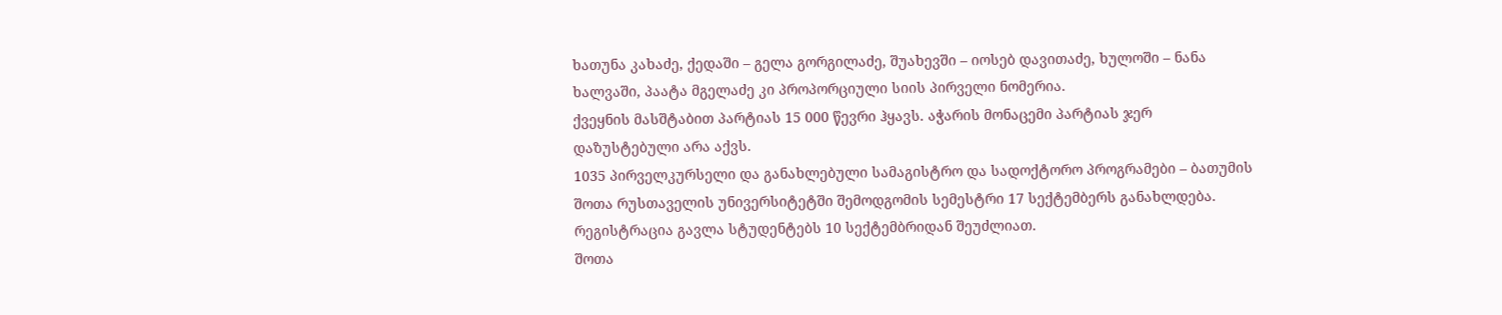ხათუნა კახაძე, ქედაში – გელა გორგილაძე, შუახევში – იოსებ დავითაძე, ხულოში – ნანა ხალვაში, პაატა მგელაძე კი პროპორციული სიის პირველი ნომერია.
ქვეყნის მასშტაბით პარტიას 15 000 წევრი ჰყავს. აჭარის მონაცემი პარტიას ჯერ დაზუსტებული არა აქვს.
1035 პირველკურსელი და განახლებული სამაგისტრო და სადოქტორო პროგრამები – ბათუმის შოთა რუსთაველის უნივერსიტეტში შემოდგომის სემესტრი 17 სექტემბერს განახლდება. რეგისტრაცია გავლა სტუდენტებს 10 სექტემბრიდან შეუძლიათ.
შოთა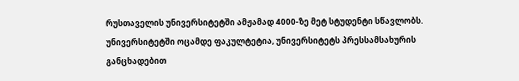რუსთაველის უნივერსიტეტში ამჟამად 4000-ზე მეტ სტუდენტი სწავლობს. უნივერსიტეტში ოცამდე ფაკულტეტია, უნივერსიტეტს პრესსამსახურის განცხადებით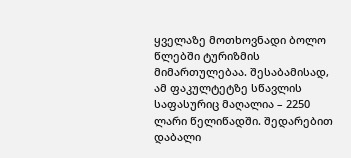ყველაზე მოთხოვნადი ბოლო წლებში ტურიზმის მიმართულებაა. შესაბამისად, ამ ფაკულტეტზე სწავლის საფასურიც მაღალია – 2250 ლარი წელიწადში. შედარებით დაბალი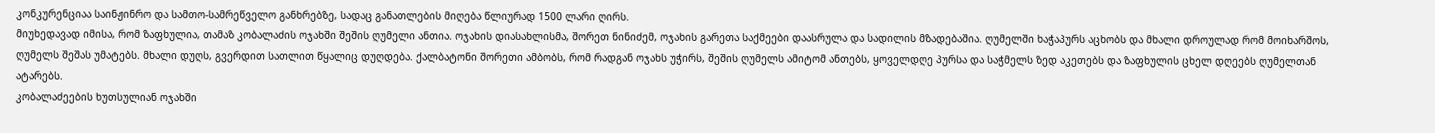კონკურენციაა საინჟინრო და სამთო-სამრეწველო განხრებზე, სადაც განათლების მიღება წლიურად 1500 ლარი ღირს.
მიუხედავად იმისა, რომ ზაფხულია, თამაზ კობალაძის ოჯახში შეშის ღუმელი ანთია. ოჯახის დიასახლისმა, შორეთ ნინიძემ, ოჯახის გარეთა საქმეები დაასრულა და სადილის მზადებაშია. ღუმელში ხაჭაპურს აცხობს და მხალი დროულად რომ მოიხარშოს, ღუმელს შეშას უმატებს. მხალი დუღს, გვერდით სათლით წყალიც დუღდება. ქალბატონი შორეთი ამბობს, რომ რადგან ოჯახს უჭირს, შეშის ღუმელს ამიტომ ანთებს, ყოველდღე პურსა და საჭმელს ზედ აკეთებს და ზაფხულის ცხელ დღეებს ღუმელთან ატარებს.
კობალაძეების ხუთსულიან ოჯახში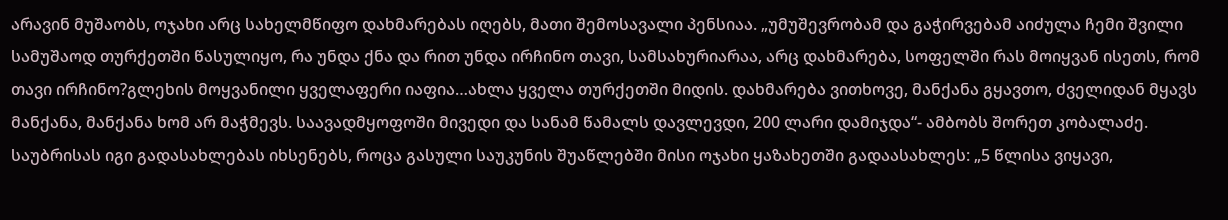არავინ მუშაობს, ოჯახი არც სახელმწიფო დახმარებას იღებს, მათი შემოსავალი პენსიაა. „უმუშევრობამ და გაჭირვებამ აიძულა ჩემი შვილი სამუშაოდ თურქეთში წასულიყო, რა უნდა ქნა და რით უნდა ირჩინო თავი, სამსახურიარაა, არც დახმარება, სოფელში რას მოიყვან ისეთს, რომ თავი ირჩინო?გლეხის მოყვანილი ყველაფერი იაფია…ახლა ყველა თურქეთში მიდის. დახმარება ვითხოვე, მანქანა გყავთო, ძველიდან მყავს მანქანა, მანქანა ხომ არ მაჭმევს. საავადმყოფოში მივედი და სანამ წამალს დავლევდი, 200 ლარი დამიჯდა“- ამბობს შორეთ კობალაძე.
საუბრისას იგი გადასახლებას იხსენებს, როცა გასული საუკუნის შუაწლებში მისი ოჯახი ყაზახეთში გადაასახლეს: „5 წლისა ვიყავი,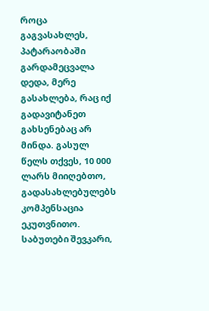როცა გაგვასახლეს, პატარაობაში გარდამეცვალა დედა, მერე გასახლება, რაც იქ გადავიტანეთ გახსენებაც არ მინდა. გასულ წელს თქვეს, 10 000 ლარს მიიღებთო, გადასახლებულებს კომპენსაცია ეკუთვნითო. საბუთები შევკარი,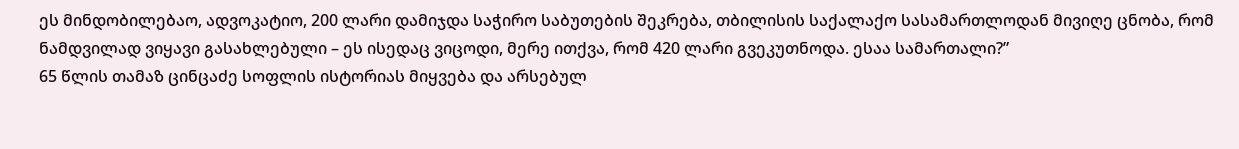ეს მინდობილებაო, ადვოკატიო, 200 ლარი დამიჯდა საჭირო საბუთების შეკრება, თბილისის საქალაქო სასამართლოდან მივიღე ცნობა, რომ ნამდვილად ვიყავი გასახლებული – ეს ისედაც ვიცოდი, მერე ითქვა, რომ 420 ლარი გვეკუთნოდა. ესაა სამართალი?”
65 წლის თამაზ ცინცაძე სოფლის ისტორიას მიყვება და არსებულ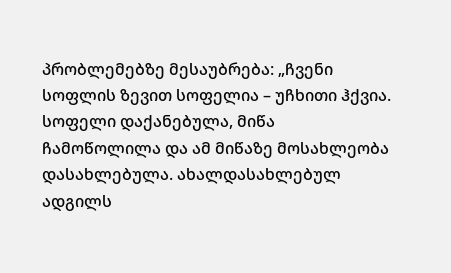პრობლემებზე მესაუბრება: „ჩვენი სოფლის ზევით სოფელია – უჩხითი ჰქვია. სოფელი დაქანებულა, მიწა ჩამოწოლილა და ამ მიწაზე მოსახლეობა დასახლებულა. ახალდასახლებულ ადგილს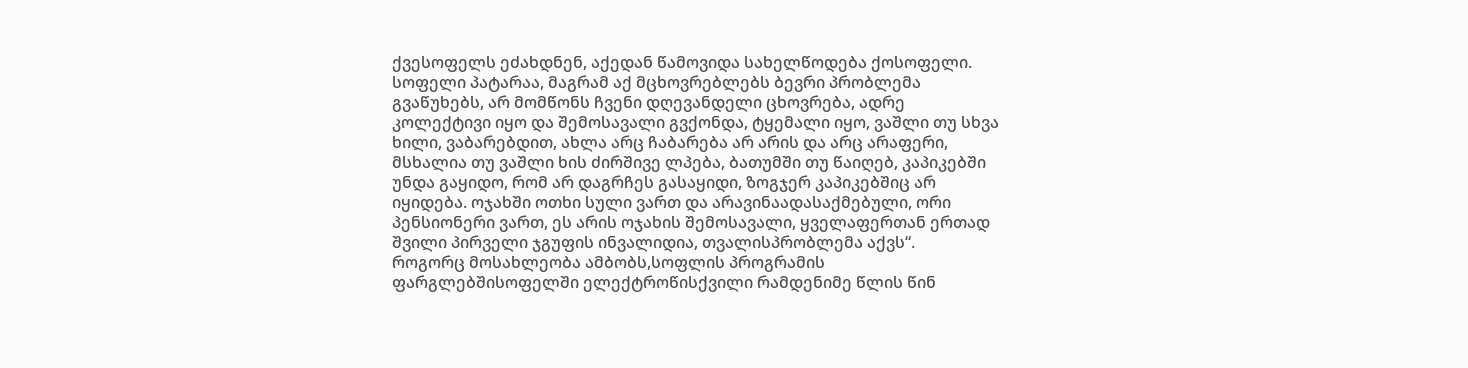ქვესოფელს ეძახდნენ, აქედან წამოვიდა სახელწოდება ქოსოფელი. სოფელი პატარაა, მაგრამ აქ მცხოვრებლებს ბევრი პრობლემა გვაწუხებს, არ მომწონს ჩვენი დღევანდელი ცხოვრება, ადრე კოლექტივი იყო და შემოსავალი გვქონდა, ტყემალი იყო, ვაშლი თუ სხვა ხილი, ვაბარებდით, ახლა არც ჩაბარება არ არის და არც არაფერი, მსხალია თუ ვაშლი ხის ძირშივე ლპება, ბათუმში თუ წაიღებ, კაპიკებში უნდა გაყიდო, რომ არ დაგრჩეს გასაყიდი, ზოგჯერ კაპიკებშიც არ იყიდება. ოჯახში ოთხი სული ვართ და არავინაადასაქმებული, ორი პენსიონერი ვართ, ეს არის ოჯახის შემოსავალი, ყველაფერთან ერთად შვილი პირველი ჯგუფის ინვალიდია, თვალისპრობლემა აქვს“.
როგორც მოსახლეობა ამბობს,სოფლის პროგრამის ფარგლებშისოფელში ელექტროწისქვილი რამდენიმე წლის წინ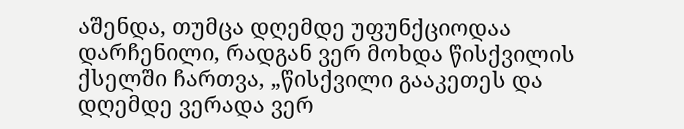აშენდა, თუმცა დღემდე უფუნქციოდაა დარჩენილი, რადგან ვერ მოხდა წისქვილის ქსელში ჩართვა, „წისქვილი გააკეთეს და დღემდე ვერადა ვერ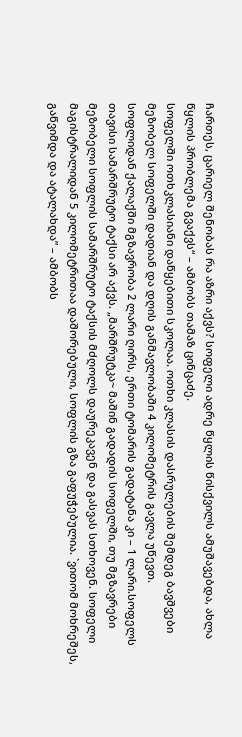ჩართეს, ცარიელ შენობას რა აზრი აქვს? სოფელი ადრე წყლის წისქვილს ამუშავებდა, ახლა წყლის პრობლემა გვაქვს“ – ამბობს თამაზ ცინცაძე.
სოფელში ოთხკლასიანი დაწყებითი სკოლაა. ოთხი კლასის დასრულების შემდეგ ბავშვები მეზობელ სოფელში დადიან და დღის განმავლობაში 4 კილომეტრის გავლა უწევთ.
სოფლიდან ქალაქში მგზავრობა 2 ლარი ღირს, ერთი ტომარის გადატანა კი – 1 ლარი.სოფელს თავისი სამარშრუტო ტაქსი არ აქვს. „მარშრუტკა~ მაშინ გადადის სოფელში, თუ მგზავრები მეზობელი სოფლის სამარშრუტო ტაქსის მძღოლს დაურეკავენ და გასვას სთხოვენ. სოფელი მაგისტრალიდან 5 კილომეტრითაა დაშორებული, სოფლის გზა გაფუჭებულია. `ვითომ მოხრეშეს, გაწვიმდა და ატალახდა” – ამბობს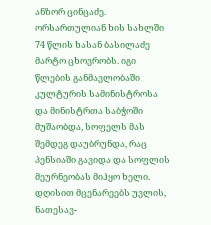ანზორ ცინცაძე.
ორსართულიან ხის სახლში 74 წლის ხასან ბასილაძე მარტო ცხოვრობს. იგი წლების განმავლობაში კულტურის სამინისტროსა და მინისტრთა საბჭოში მუშაობდა, სოფელს მას შემდეგ დაუბრუნდა, რაც პენსიაში გავიდა და სოფლის მეურნეობას მიჰყო ხელი. დღისით მცენარეებს უვლის, ნათესავ-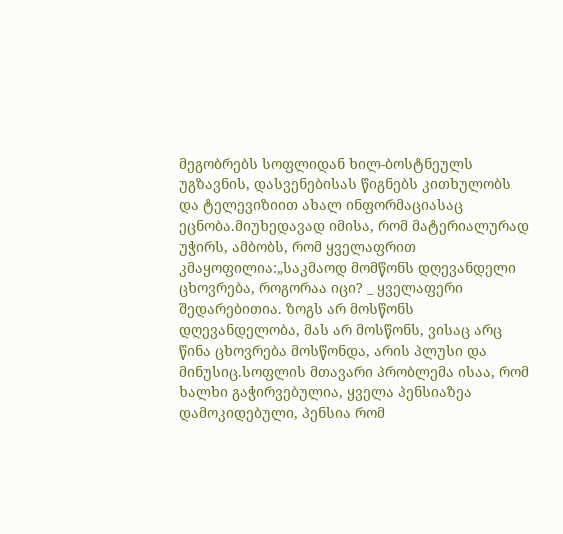მეგობრებს სოფლიდან ხილ-ბოსტნეულს უგზავნის, დასვენებისას წიგნებს კითხულობს და ტელევიზიით ახალ ინფორმაციასაც ეცნობა.მიუხედავად იმისა, რომ მატერიალურად უჭირს, ამბობს, რომ ყველაფრით კმაყოფილია:„საკმაოდ მომწონს დღევანდელი ცხოვრება, როგორაა იცი? _ ყველაფერი შედარებითია. ზოგს არ მოსწონს დღევანდელობა, მას არ მოსწონს, ვისაც არც წინა ცხოვრება მოსწონდა, არის პლუსი და მინუსიც.სოფლის მთავარი პრობლემა ისაა, რომ ხალხი გაჭირვებულია, ყველა პენსიაზეა დამოკიდებული, პენსია რომ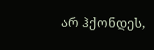არ ჰქონდეს,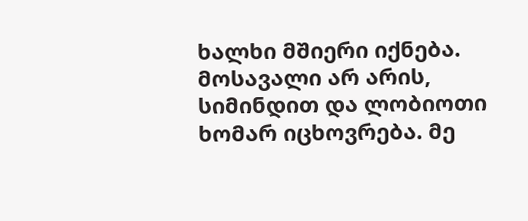ხალხი მშიერი იქნება. მოსავალი არ არის, სიმინდით და ლობიოთი ხომარ იცხოვრება. მე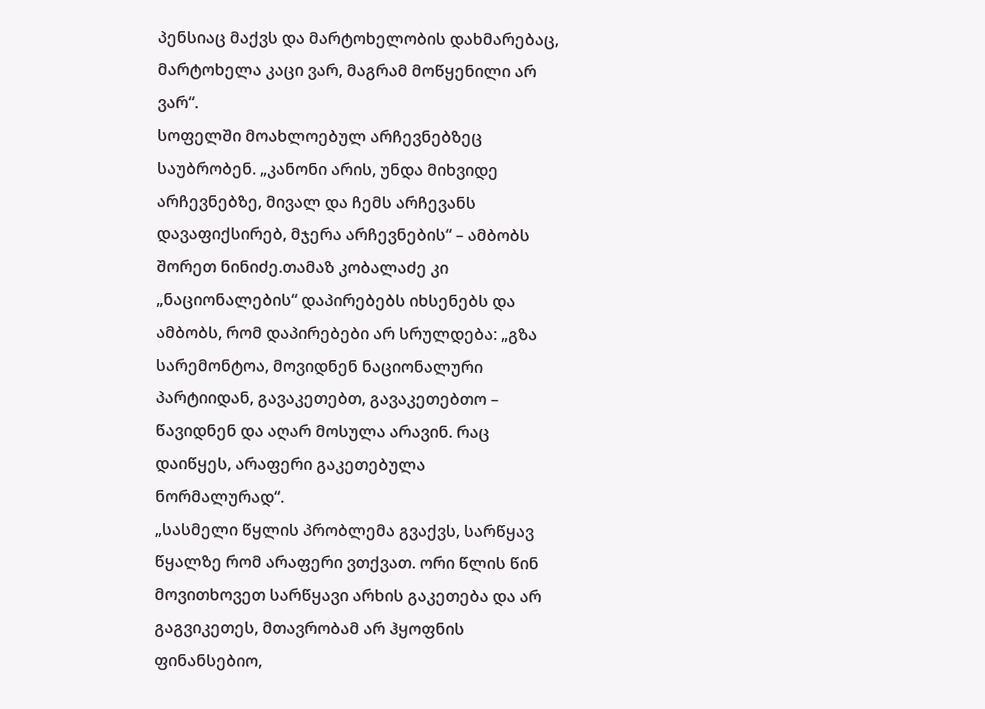პენსიაც მაქვს და მარტოხელობის დახმარებაც, მარტოხელა კაცი ვარ, მაგრამ მოწყენილი არ ვარ“.
სოფელში მოახლოებულ არჩევნებზეც საუბრობენ. „კანონი არის, უნდა მიხვიდე არჩევნებზე, მივალ და ჩემს არჩევანს დავაფიქსირებ, მჯერა არჩევნების“ – ამბობს შორეთ ნინიძე.თამაზ კობალაძე კი „ნაციონალების“ დაპირებებს იხსენებს და ამბობს, რომ დაპირებები არ სრულდება: „გზა სარემონტოა, მოვიდნენ ნაციონალური პარტიიდან, გავაკეთებთ, გავაკეთებთო – წავიდნენ და აღარ მოსულა არავინ. რაც დაიწყეს, არაფერი გაკეთებულა ნორმალურად“.
„სასმელი წყლის პრობლემა გვაქვს, სარწყავ წყალზე რომ არაფერი ვთქვათ. ორი წლის წინ მოვითხოვეთ სარწყავი არხის გაკეთება და არ გაგვიკეთეს, მთავრობამ არ ჰყოფნის ფინანსებიო,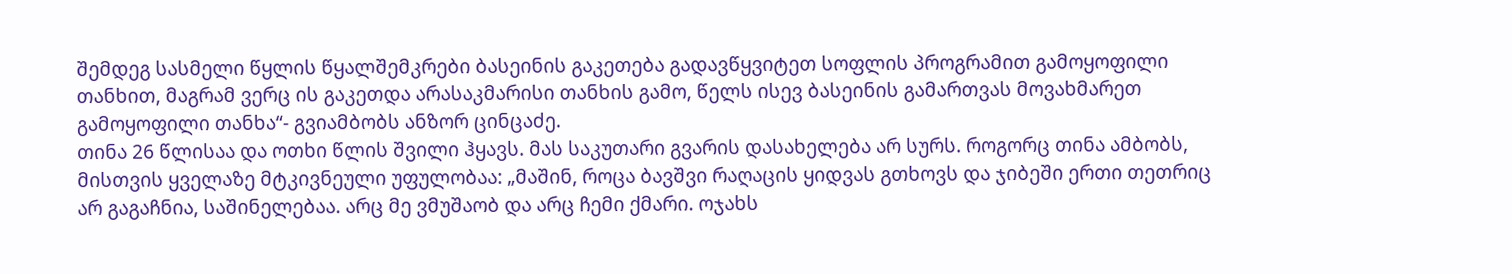შემდეგ სასმელი წყლის წყალშემკრები ბასეინის გაკეთება გადავწყვიტეთ სოფლის პროგრამით გამოყოფილი თანხით, მაგრამ ვერც ის გაკეთდა არასაკმარისი თანხის გამო, წელს ისევ ბასეინის გამართვას მოვახმარეთ გამოყოფილი თანხა“- გვიამბობს ანზორ ცინცაძე.
თინა 26 წლისაა და ოთხი წლის შვილი ჰყავს. მას საკუთარი გვარის დასახელება არ სურს. როგორც თინა ამბობს, მისთვის ყველაზე მტკივნეული უფულობაა: „მაშინ, როცა ბავშვი რაღაცის ყიდვას გთხოვს და ჯიბეში ერთი თეთრიც არ გაგაჩნია, საშინელებაა. არც მე ვმუშაობ და არც ჩემი ქმარი. ოჯახს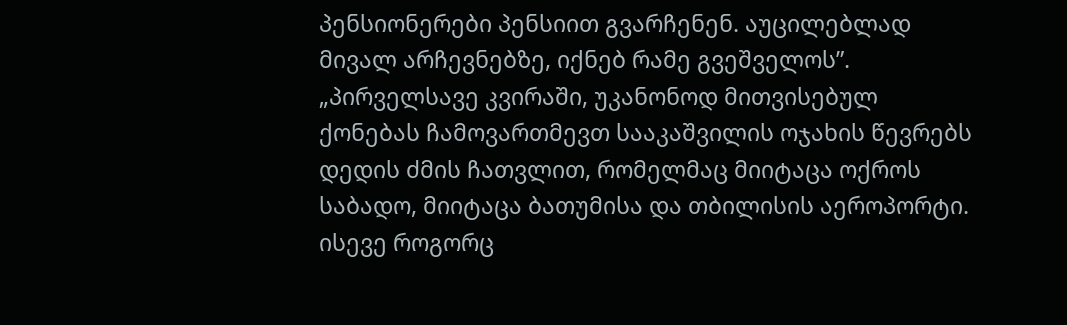პენსიონერები პენსიით გვარჩენენ. აუცილებლად მივალ არჩევნებზე, იქნებ რამე გვეშველოს”.
„პირველსავე კვირაში, უკანონოდ მითვისებულ ქონებას ჩამოვართმევთ სააკაშვილის ოჯახის წევრებს დედის ძმის ჩათვლით, რომელმაც მიიტაცა ოქროს საბადო, მიიტაცა ბათუმისა და თბილისის აეროპორტი. ისევე როგორც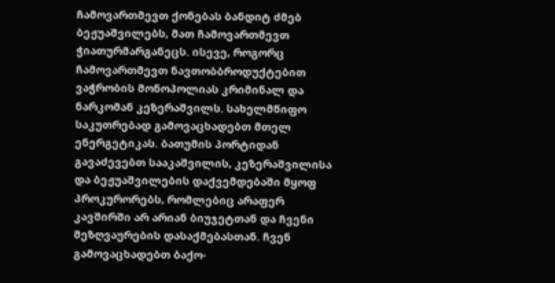ჩამოვართმევთ ქონებას ბანდიტ ძმებ ბეჟუაშვილებს, მათ ჩამოვართმევთ ჭიათურმარგანეცს. ისევე, როგორც ჩამოვართმევთ ნავთობბროდუქტებით ვაჭრობის მონოპოლიას კრიმინალ და ნარკომან კეზერაშვილს. სახელმწიფო საკუთრებად გამოვაცხადებთ მთელ ენერგეტიკას. ბათუმის პორტიდან გავაძევებთ სააკაშვილის, კეზერაშვილისა და ბეჟუაშვილების დაქვემდებაში მყოფ პროკურორებს, რომლებიც არაფერ კავშირში არ არიან ბიუჯეტთან და ჩვენი მეზღვაურების დასაქმებასთან. ჩვენ გამოვაცხადებთ ბაქო-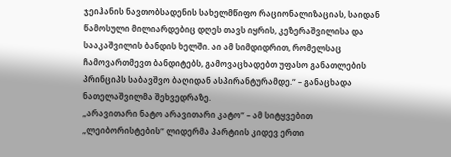ჯეიჰანის ნავთობსადენის სახელმწიფო რაციონალიზაციას, საიდან წამოსული მილიარდებიც დღეს თავს იყრის, კეზერაშვილისა და სააკაშვილის ბანდის ხელში. აი ამ სიმდიდრით, რომელსაც ჩამოვართმევთ ბანდიტებს, გამოვაცხადებთ უფასო განათლების პრინციპს საბავშვო ბაღიდან ასპირანტურამდე.“ – განაცხადა ნათელაშვილმა შეხვედრაზე.
„არავითარი ნატო არავითარი კატო“ – ამ სიტყვებით „ლეიბორისტების“ ლიდერმა პარტიის კიდევ ერთი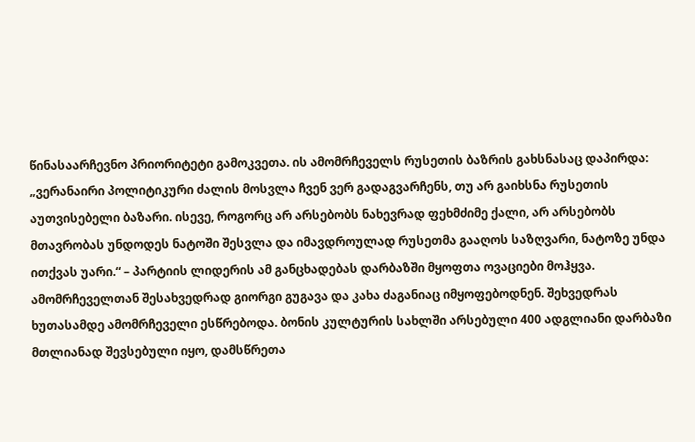წინასაარჩევნო პრიორიტეტი გამოკვეთა. ის ამომრჩეველს რუსეთის ბაზრის გახსნასაც დაპირდა: „ვერანაირი პოლიტიკური ძალის მოსვლა ჩვენ ვერ გადაგვარჩენს, თუ არ გაიხსნა რუსეთის აუთვისებელი ბაზარი. ისევე, როგორც არ არსებობს ნახევრად ფეხმძიმე ქალი, არ არსებობს მთავრობას უნდოდეს ნატოში შესვლა და იმავდროულად რუსეთმა გააღოს საზღვარი, ნატოზე უნდა ითქვას უარი.“ – პარტიის ლიდერის ამ განცხადებას დარბაზში მყოფთა ოვაციები მოჰყვა.
ამომრჩეველთან შესახვედრად გიორგი გუგავა და კახა ძაგანიაც იმყოფებოდნენ. შეხვედრას ხუთასამდე ამომრჩეველი ესწრებოდა. ბონის კულტურის სახლში არსებული 400 ადგლიანი დარბაზი მთლიანად შევსებული იყო, დამსწრეთა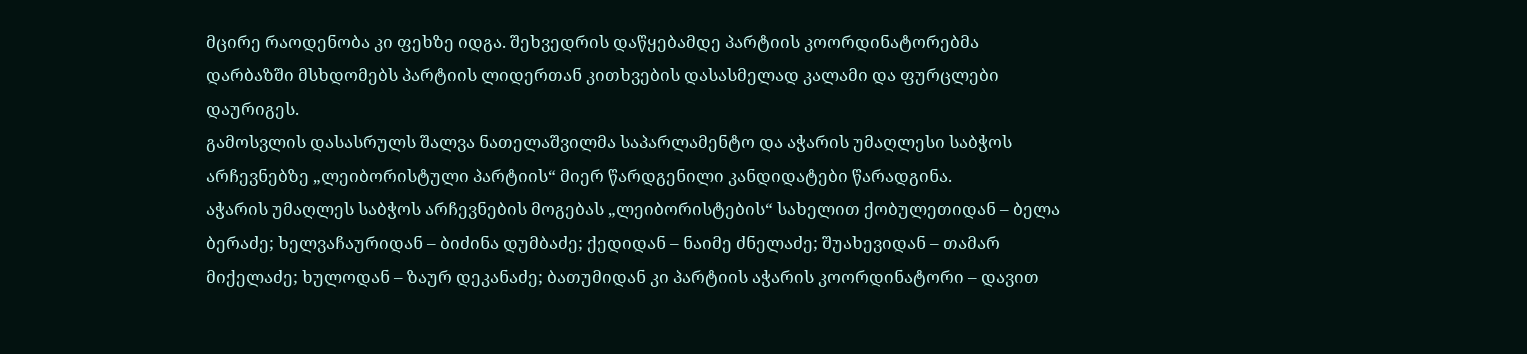მცირე რაოდენობა კი ფეხზე იდგა. შეხვედრის დაწყებამდე პარტიის კოორდინატორებმა დარბაზში მსხდომებს პარტიის ლიდერთან კითხვების დასასმელად კალამი და ფურცლები დაურიგეს.
გამოსვლის დასასრულს შალვა ნათელაშვილმა საპარლამენტო და აჭარის უმაღლესი საბჭოს არჩევნებზე „ლეიბორისტული პარტიის“ მიერ წარდგენილი კანდიდატები წარადგინა.
აჭარის უმაღლეს საბჭოს არჩევნების მოგებას „ლეიბორისტების“ სახელით ქობულეთიდან – ბელა ბერაძე; ხელვაჩაურიდან – ბიძინა დუმბაძე; ქედიდან – ნაიმე ძნელაძე; შუახევიდან – თამარ მიქელაძე; ხულოდან – ზაურ დეკანაძე; ბათუმიდან კი პარტიის აჭარის კოორდინატორი – დავით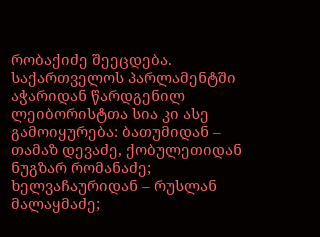რობაქიძე შეეცდება.
საქართველოს პარლამენტში აჭარიდან წარდგენილ ლეიბორისტთა სია კი ასე გამოიყურება: ბათუმიდან – თამაზ დევაძე, ქობულეთიდან ნუგზარ რომანაძე; ხელვაჩაურიდან – რუსლან მალაყმაძე;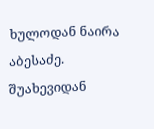ხულოდან ნაირა აბესაძე. შუახევიდან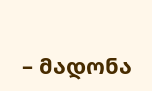– მადონა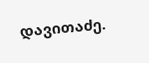დავითაძე.